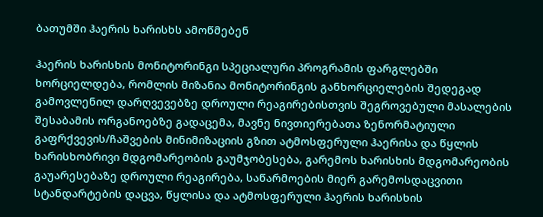ბათუმში ჰაერის ხარისხს ამოწმებენ

ჰაერის ხარისხის მონიტორინგი სპეციალური პროგრამის ფარგლებში ხორციელდება, რომლის მიზანია მონიტორინგის განხორციელების შედეგად გამოვლენილ დარღვევებზე დროული რეაგირებისთვის შეგროვებული მასალების შესაბამის ორგანოებზე გადაცემა, მავნე ნივთიერებათა ზენორმატიული გაფრქვევის/ჩაშვების მინიმიზაციის გზით ატმოსფერული ჰაერისა და წყლის ხარისხობრივი მდგომარეობის გაუმჯობესება, გარემოს ხარისხის მდგომარეობის გაუარესებაზე დროული რეაგირება, საწარმოების მიერ გარემოსდაცვითი სტანდარტების დაცვა, წყლისა და ატმოსფერული ჰაერის ხარისხის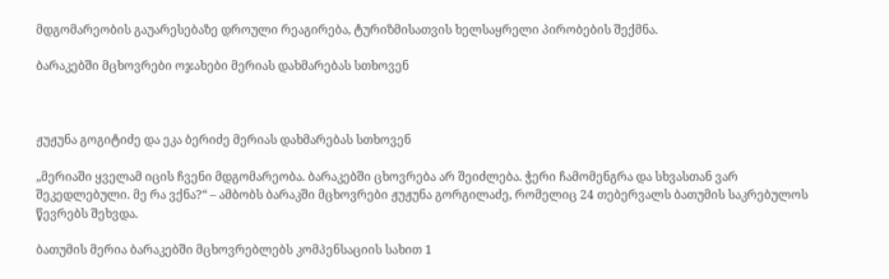მდგომარეობის გაუარესებაზე დროული რეაგირება, ტურიზმისათვის ხელსაყრელი პირობების შექმნა.

ბარაკებში მცხოვრები ოჯახები მერიას დახმარებას სთხოვენ



ჟუჟუნა გოგიტიძე და ეკა ბერიძე მერიას დახმარებას სთხოვენ

„მერიაში ყველამ იცის ჩვენი მდგომარეობა. ბარაკებში ცხოვრება არ შეიძლება. ჭერი ჩამომენგრა და სხვასთან ვარ შეკედლებული. მე რა ვქნა?“ – ამბობს ბარაკში მცხოვრები ჟუჟუნა გორგილაძე, რომელიც 24 თებერვალს ბათუმის საკრებულოს წევრებს შეხვდა.

ბათუმის მერია ბარაკებში მცხოვრებლებს კომპენსაციის სახით 1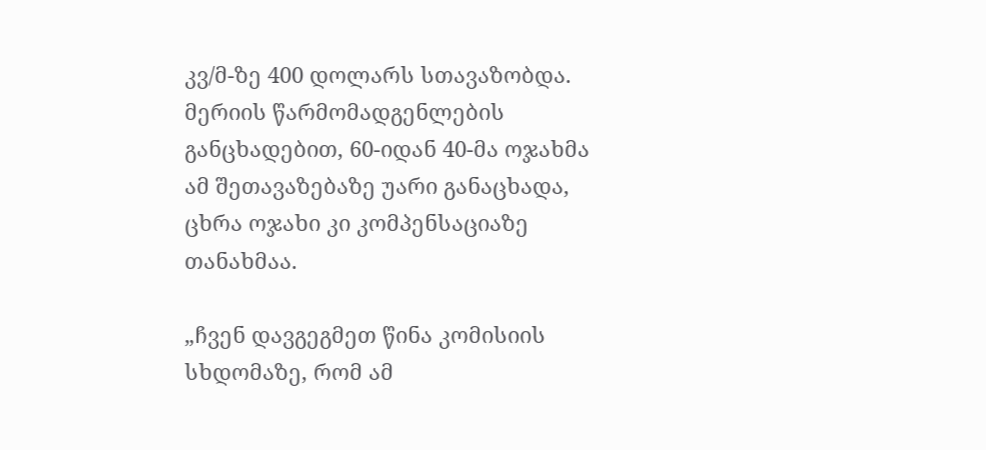კვ/მ-ზე 400 დოლარს სთავაზობდა. მერიის წარმომადგენლების განცხადებით, 60-იდან 40-მა ოჯახმა ამ შეთავაზებაზე უარი განაცხადა, ცხრა ოჯახი კი კომპენსაციაზე თანახმაა.

„ჩვენ დავგეგმეთ წინა კომისიის სხდომაზე, რომ ამ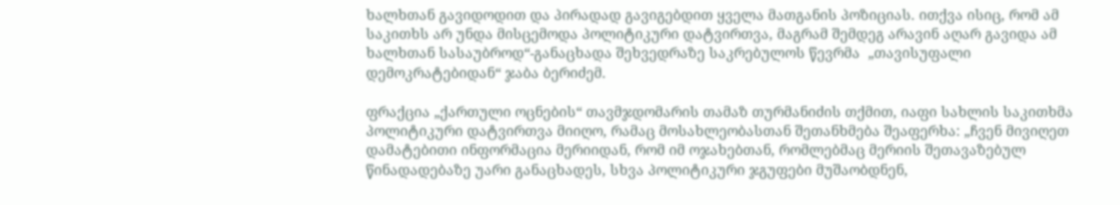ხალხთან გავიდოდით და პირადად გავიგებდით ყველა მათგანის პოზიციას. ითქვა ისიც, რომ ამ საკითხს არ უნდა მისცემოდა პოლიტიკური დატვირთვა, მაგრამ შემდეგ არავინ აღარ გავიდა ამ ხალხთან სასაუბროდ“-განაცხადა შეხვედრაზე საკრებულოს წევრმა  „თავისუფალი დემოკრატებიდან“ ჯაბა ბერიძემ.

ფრაქცია „ქართული ოცნების“ თავმჯდომარის თამაზ თურმანიძის თქმით, იაფი სახლის საკითხმა პოლიტიკური დატვირთვა მიიღო, რამაც მოსახლეობასთან შეთანხმება შეაფერხა: „ჩვენ მივიღეთ დამატებითი ინფორმაცია მერიიდან, რომ იმ ოჯახებთან, რომლებმაც მერიის შეთავაზებულ წინადადებაზე უარი განაცხადეს, სხვა პოლიტიკური ჯგუფები მუშაობდნენ,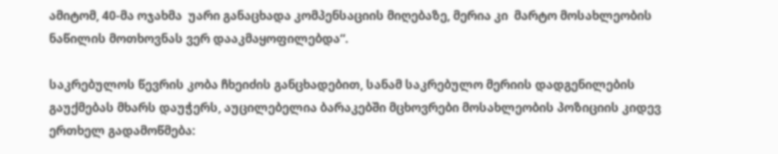ამიტომ, 40-მა ოჯახმა  უარი განაცხადა კომპენსაციის მიღებაზე, მერია კი  მარტო მოსახლეობის ნაწილის მოთხოვნას ვერ დააკმაყოფილებდა“.

საკრებულოს წევრის კობა ჩხეიძის განცხადებით, სანამ საკრებულო მერიის დადგენილების გაუქმებას მხარს დაუჭერს, აუცილებელია ბარაკებში მცხოვრები მოსახლეობის პოზიციის კიდევ ერთხელ გადამოწმება: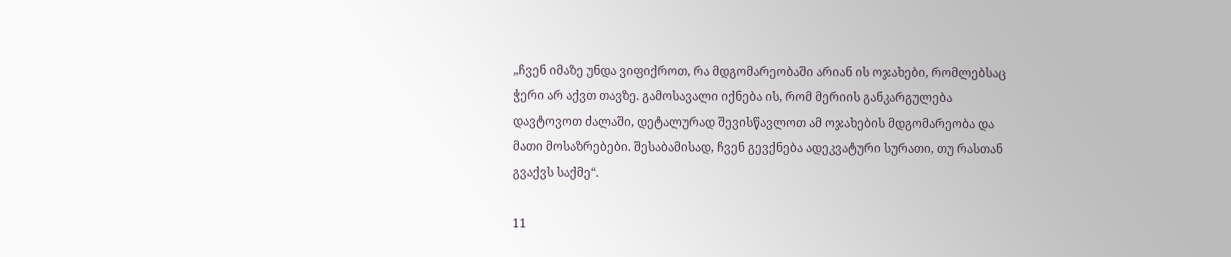„ჩვენ იმაზე უნდა ვიფიქროთ, რა მდგომარეობაში არიან ის ოჯახები, რომლებსაც ჭერი არ აქვთ თავზე. გამოსავალი იქნება ის, რომ მერიის განკარგულება დავტოვოთ ძალაში, დეტალურად შევისწავლოთ ამ ოჯახების მდგომარეობა და მათი მოსაზრებები. შესაბამისად, ჩვენ გევქნება ადეკვატური სურათი, თუ რასთან გვაქვს საქმე“.

11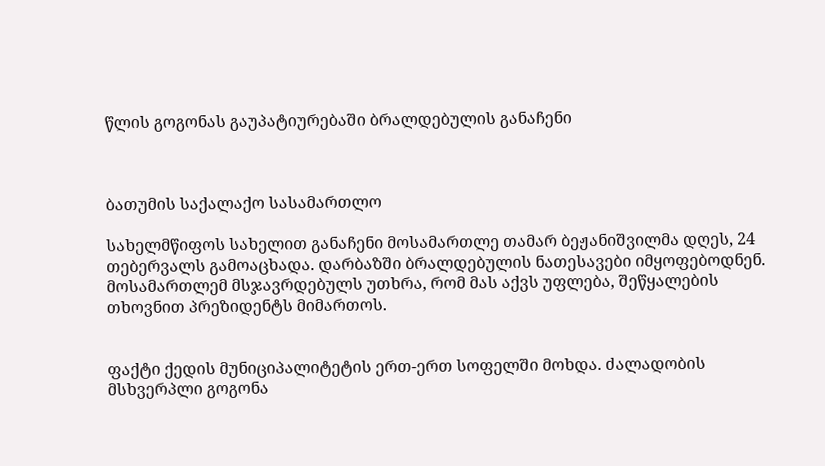წლის გოგონას გაუპატიურებაში ბრალდებულის განაჩენი



ბათუმის საქალაქო სასამართლო

სახელმწიფოს სახელით განაჩენი მოსამართლე თამარ ბეჟანიშვილმა დღეს, 24  თებერვალს გამოაცხადა. დარბაზში ბრალდებულის ნათესავები იმყოფებოდნენ. მოსამართლემ მსჯავრდებულს უთხრა, რომ მას აქვს უფლება, შეწყალების თხოვნით პრეზიდენტს მიმართოს.


ფაქტი ქედის მუნიციპალიტეტის ერთ-ერთ სოფელში მოხდა. ძალადობის მსხვერპლი გოგონა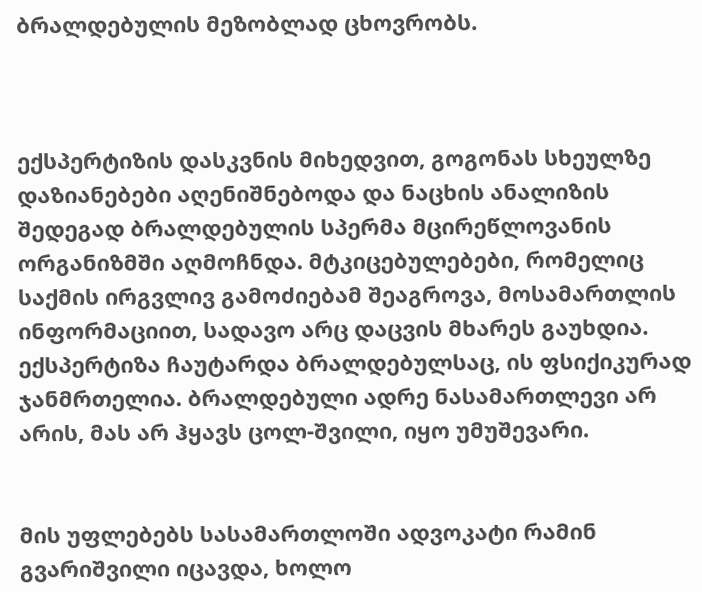ბრალდებულის მეზობლად ცხოვრობს.



ექსპერტიზის დასკვნის მიხედვით, გოგონას სხეულზე დაზიანებები აღენიშნებოდა და ნაცხის ანალიზის შედეგად ბრალდებულის სპერმა მცირეწლოვანის ორგანიზმში აღმოჩნდა. მტკიცებულებები, რომელიც საქმის ირგვლივ გამოძიებამ შეაგროვა, მოსამართლის ინფორმაციით, სადავო არც დაცვის მხარეს გაუხდია. ექსპერტიზა ჩაუტარდა ბრალდებულსაც, ის ფსიქიკურად ჯანმრთელია. ბრალდებული ადრე ნასამართლევი არ არის, მას არ ჰყავს ცოლ-შვილი, იყო უმუშევარი.


მის უფლებებს სასამართლოში ადვოკატი რამინ გვარიშვილი იცავდა, ხოლო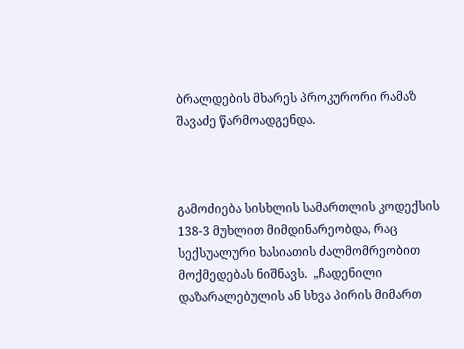ბრალდების მხარეს პროკურორი რამაზ შავაძე წარმოადგენდა.



გამოძიება სისხლის სამართლის კოდექსის 138-3 მუხლით მიმდინარეობდა, რაც სექსუალური ხასიათის ძალმომრეობით  მოქმედებას ნიშნავს.  „ჩადენილი დაზარალებულის ან სხვა პირის მიმართ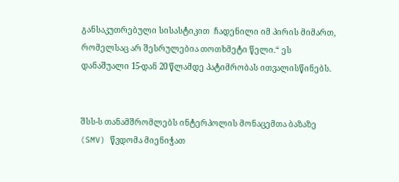განსაკუთრებული სისასტიკით  ჩადენილი იმ პირის მიმართ, რომელსაც არ შესრულებია თოთხმეტი წელი.“ ეს დანაშუალი 15-დან 20 წლამდე პატიმრობას ითვალისწინებს.


შსს-ს თანამშრომლებს ინტერპოლის მონაცემთა ბაზაზე (SMV) წვდომა მიენიჭათ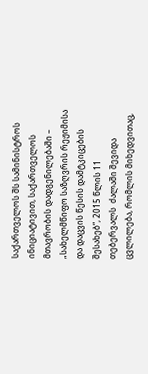საქართველოს შს სამინისტროს ინიციატივით, საქართველოს მთავრობის დადგენილებაში – „სახელმწიფო საზღვრის რეჟიმისა და დაცვის წესის დამტკიცების შესახებ“, 2015 წლის 11 თებერვალს  ძალაში შევიდა ცვლილება, რომლის მიხედვითაც,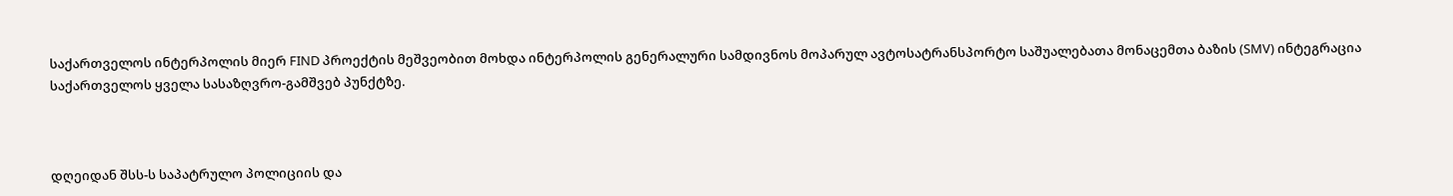საქართველოს ინტერპოლის მიერ FIND პროექტის მეშვეობით მოხდა ინტერპოლის გენერალური სამდივნოს მოპარულ ავტოსატრანსპორტო საშუალებათა მონაცემთა ბაზის (SMV) ინტეგრაცია საქართველოს ყველა სასაზღვრო-გამშვებ პუნქტზე.



დღეიდან შსს-ს საპატრულო პოლიციის და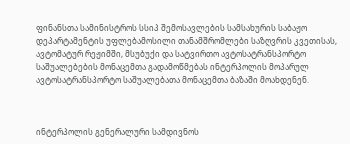ფინანსთა სამინისტროს სსიპ შემოსავლების სამსახურის საბაჟო დეპარტამენტის უფლებამოსილი თანამშრომლები საზღვრის კვეთისას, ავტომატურ რეჟიმში, მსუბუქი და სატვირთო ავტოსატრანსპორტო საშუალებების მონაცემთა გადამოწმებას ინტერპოლის მოპარულ ავტოსატრანსპორტო საშუალებათა მონაცემთა ბაზაში მოახდენენ.



ინტერპოლის გენერალური სამდივნოს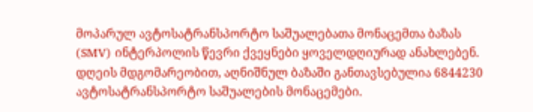მოპარულ ავტოსატრანსპორტო საშუალებათა მონაცემთა ბაზას (SMV) ინტერპოლის წევრი ქვეყნები ყოველდღიურად ანახლებენ. დღეის მდგომარეობით, აღნიშნულ ბაზაში განთავსებულია 6844230 ავტოსატრანსპორტო საშუალების მონაცემები.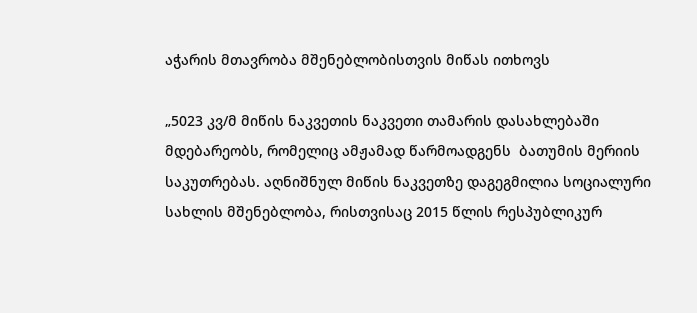აჭარის მთავრობა მშენებლობისთვის მიწას ითხოვს

„5023 კვ/მ მიწის ნაკვეთის ნაკვეთი თამარის დასახლებაში მდებარეობს, რომელიც ამჟამად წარმოადგენს  ბათუმის მერიის საკუთრებას. აღნიშნულ მიწის ნაკვეთზე დაგეგმილია სოციალური სახლის მშენებლობა, რისთვისაც 2015 წლის რესპუბლიკურ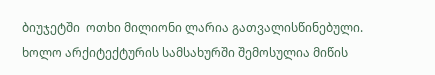ბიუჯეტში  ოთხი მილიონი ლარია გათვალისწინებული. ხოლო არქიტექტურის სამსახურში შემოსულია მიწის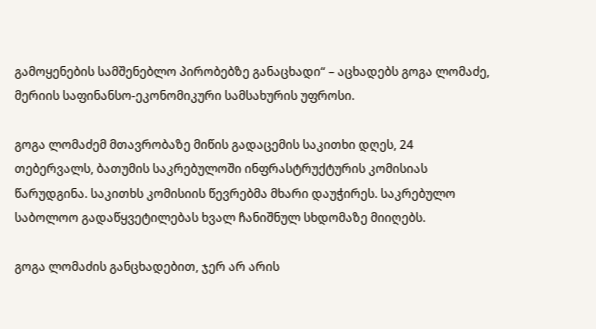გამოყენების სამშენებლო პირობებზე განაცხადი“ – აცხადებს გოგა ლომაძე, მერიის საფინანსო-ეკონომიკური სამსახურის უფროსი.

გოგა ლომაძემ მთავრობაზე მიწის გადაცემის საკითხი დღეს, 24 თებერვალს, ბათუმის საკრებულოში ინფრასტრუქტურის კომისიას წარუდგინა. საკითხს კომისიის წევრებმა მხარი დაუჭირეს. საკრებულო საბოლოო გადაწყვეტილებას ხვალ ჩანიშნულ სხდომაზე მიიღებს.

გოგა ლომაძის განცხადებით, ჯერ არ არის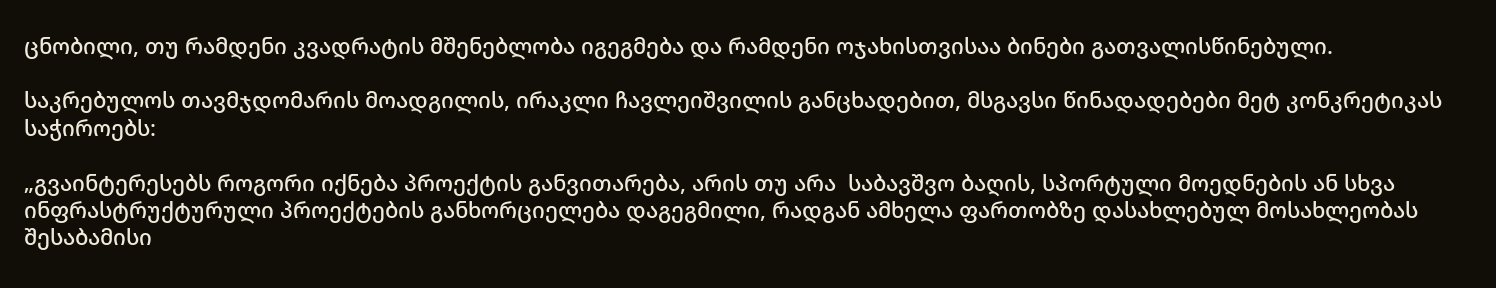ცნობილი, თუ რამდენი კვადრატის მშენებლობა იგეგმება და რამდენი ოჯახისთვისაა ბინები გათვალისწინებული.

საკრებულოს თავმჯდომარის მოადგილის, ირაკლი ჩავლეიშვილის განცხადებით, მსგავსი წინადადებები მეტ კონკრეტიკას საჭიროებს:

„გვაინტერესებს როგორი იქნება პროექტის განვითარება, არის თუ არა  საბავშვო ბაღის, სპორტული მოედნების ან სხვა  ინფრასტრუქტურული პროექტების განხორციელება დაგეგმილი, რადგან ამხელა ფართობზე დასახლებულ მოსახლეობას შესაბამისი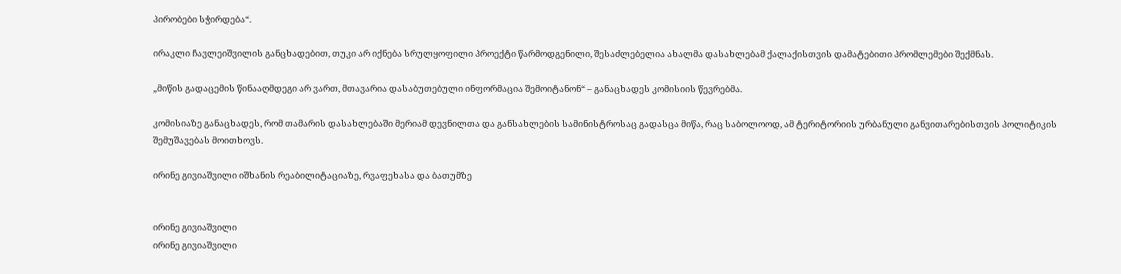პირობები სჭირდება“.

ირაკლი ჩავლეიშვილის განცხადებით, თუკი არ იქნება სრულყოფილი პროექტი წარმოდგენილი, შესაძლებელია ახალმა დასახლებამ ქალაქისთვის დამატებითი პრომლემები შექმნას.

„მიწის გადაცემის წინააღმდეგი არ ვართ, მთავარია დასაბუთებული ინფორმაცია შემოიტანონ“ – განაცხადეს კომისიის წევრებმა.

კომისიაზე განაცხადეს, რომ თამარის დასახლებაში მერიამ დევნილთა და განსახლების სამინისტროსაც გადასცა მიწა, რაც საბოლოოდ, ამ ტერიტორიის ურბანული განვითარებისთვის პოლიტიკის შემუშავებას მოითხოვს.

ირინე გივიაშვილი იშხანის რეაბილიტაციაზე, რვაფეხასა და ბათუმზე


ირინე გივიაშვილი
ირინე გივიაშვილი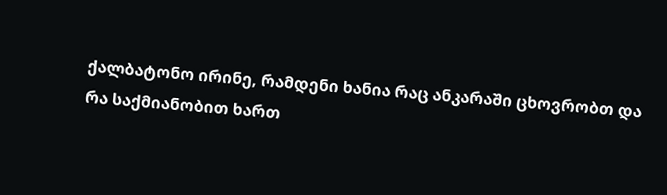ქალბატონო ირინე, რამდენი ხანია რაც ანკარაში ცხოვრობთ და რა საქმიანობით ხართ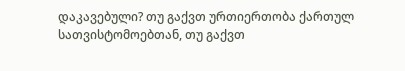დაკავებული? თუ გაქვთ ურთიერთობა ქართულ სათვისტომოებთან, თუ გაქვთ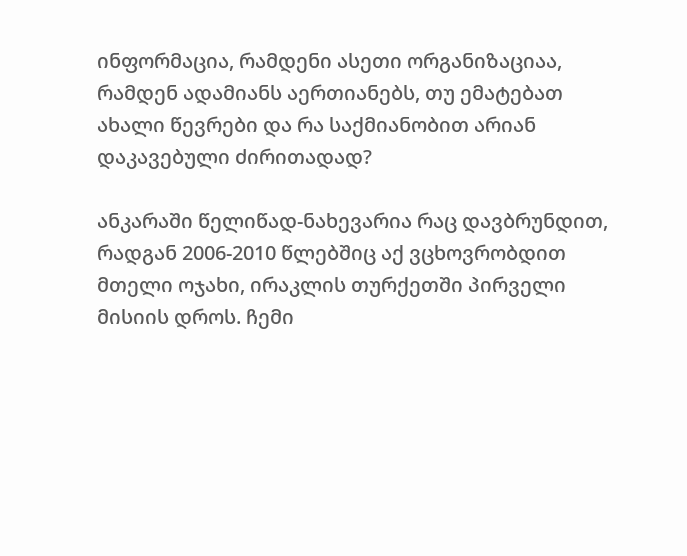ინფორმაცია, რამდენი ასეთი ორგანიზაციაა, რამდენ ადამიანს აერთიანებს, თუ ემატებათ ახალი წევრები და რა საქმიანობით არიან დაკავებული ძირითადად?

ანკარაში წელიწად-ნახევარია რაც დავბრუნდით, რადგან 2006-2010 წლებშიც აქ ვცხოვრობდით მთელი ოჯახი, ირაკლის თურქეთში პირველი მისიის დროს. ჩემი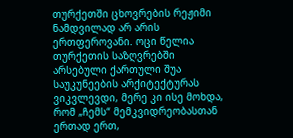თურქეთში ცხოვრების რეჟიმი ნამდვილად არ არის ერთფეროვანი. ოცი წელია თურქეთის საზღვრებში არსებული ქართული შუა საუკუნეების არქიტექტურას ვიკვლევდი, მერე კი ისე მოხდა, რომ „ჩემს“ მემკვიდრეობასთან ერთად ერთ,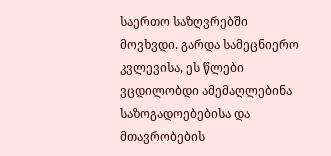საერთო საზღვრებში მოვხვდი. გარდა სამეცნიერო კვლევისა, ეს წლები ვცდილობდი ამემაღლებინა საზოგადოებებისა და მთავრობების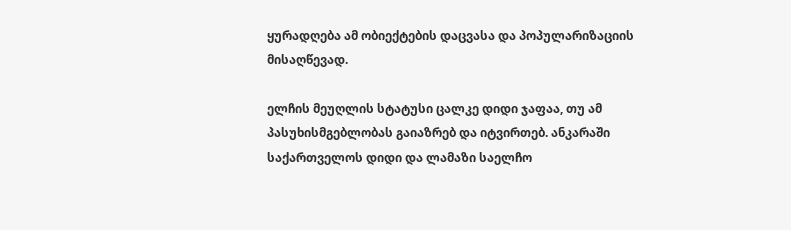ყურადღება ამ ობიექტების დაცვასა და პოპულარიზაციის მისაღწევად.

ელჩის მეუღლის სტატუსი ცალკე დიდი ჯაფაა, თუ ამ პასუხისმგებლობას გაიაზრებ და იტვირთებ. ანკარაში საქართველოს დიდი და ლამაზი საელჩო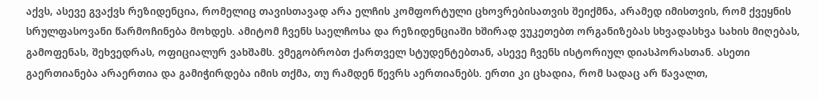აქვს, ასევე გვაქვს რეზიდენცია, რომელიც თავისთავად არა ელჩის კომფორტული ცხოვრებისათვის შეიქმნა, არამედ იმისთვის, რომ ქვეყნის სრულფასოვანი წარმოჩინება მოხდეს. ამიტომ ჩვენს საელჩოსა და რეზიდენციაში ხშირად ვუკეთებთ ორგანიზებას სხვადასხვა სახის მიღებას, გამოფენას, შეხვედრას, ოფიციალურ ვახშამს. ვმეგობრობთ ქართველ სტუდენტებთან, ასევე ჩვენს ისტორიულ დიასპორასთან. ასეთი გაერთიანება არაერთია და გამიჭირდება იმის თქმა, თუ რამდენ წევრს აერთიანებს. ერთი კი ცხადია, რომ სადაც არ წავალთ,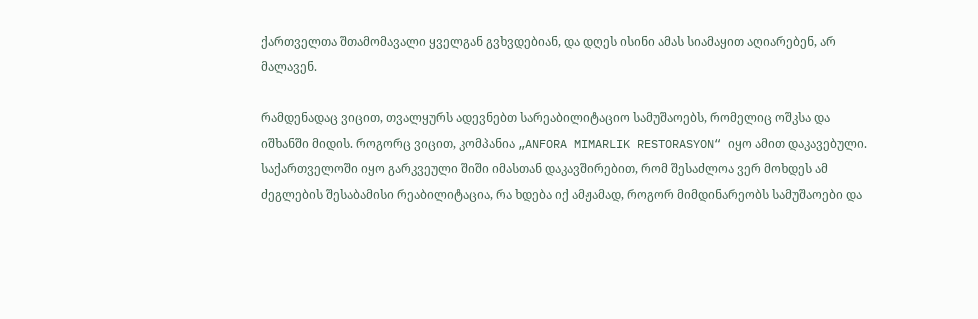ქართველთა შთამომავალი ყველგან გვხვდებიან, და დღეს ისინი ამას სიამაყით აღიარებენ, არ მალავენ.

რამდენადაც ვიცით, თვალყურს ადევნებთ სარეაბილიტაციო სამუშაოებს, რომელიც ოშკსა და იშხანში მიდის. როგორც ვიცით, კომპანია „ANFORA MIMARLIK RESTORASYON“ იყო ამით დაკავებული. საქართველოში იყო გარკვეული შიში იმასთან დაკავშირებით, რომ შესაძლოა ვერ მოხდეს ამ ძეგლების შესაბამისი რეაბილიტაცია, რა ხდება იქ ამჟამად, როგორ მიმდინარეობს სამუშაოები და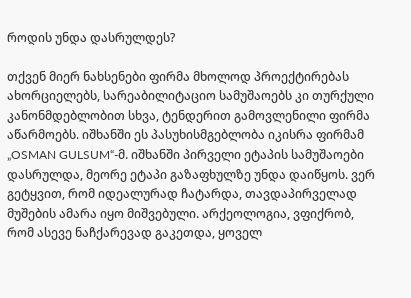როდის უნდა დასრულდეს?

თქვენ მიერ ნახსენები ფირმა მხოლოდ პროექტირებას ახორციელებს, სარეაბილიტაციო სამუშაოებს კი თურქული კანონმდებლობით სხვა, ტენდერით გამოვლენილი ფირმა აწარმოებს. იშხანში ეს პასუხისმგებლობა იკისრა ფირმამ „OSMAN GULSUM“-მ. იშხანში პირველი ეტაპის სამუშაოები დასრულდა, მეორე ეტაპი გაზაფხულზე უნდა დაიწყოს. ვერ გეტყვით, რომ იდეალურად ჩატარდა, თავდაპირველად მუშების ამარა იყო მიშვებული. არქეოლოგია, ვფიქრობ, რომ ასევე ნაჩქარევად გაკეთდა, ყოველ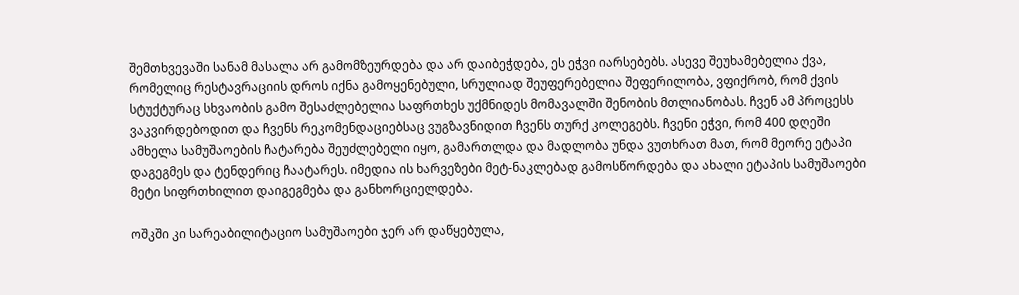შემთხვევაში სანამ მასალა არ გამომზეურდება და არ დაიბეჭდება, ეს ეჭვი იარსებებს. ასევე შეუხამებელია ქვა, რომელიც რესტავრაციის დროს იქნა გამოყენებული, სრულიად შეუფერებელია შეფერილობა, ვფიქრობ, რომ ქვის სტუქტურაც სხვაობის გამო შესაძლებელია საფრთხეს უქმნიდეს მომავალში შენობის მთლიანობას. ჩვენ ამ პროცესს ვაკვირდებოდით და ჩვენს რეკომენდაციებსაც ვუგზავნიდით ჩვენს თურქ კოლეგებს. ჩვენი ეჭვი, რომ 400 დღეში ამხელა სამუშაოების ჩატარება შეუძლებელი იყო, გამართლდა და მადლობა უნდა ვუთხრათ მათ, რომ მეორე ეტაპი დაგეგმეს და ტენდერიც ჩაატარეს. იმედია ის ხარვეზები მეტ-ნაკლებად გამოსწორდება და ახალი ეტაპის სამუშაოები მეტი სიფრთხილით დაიგეგმება და განხორციელდება.

ოშკში კი სარეაბილიტაციო სამუშაოები ჯერ არ დაწყებულა,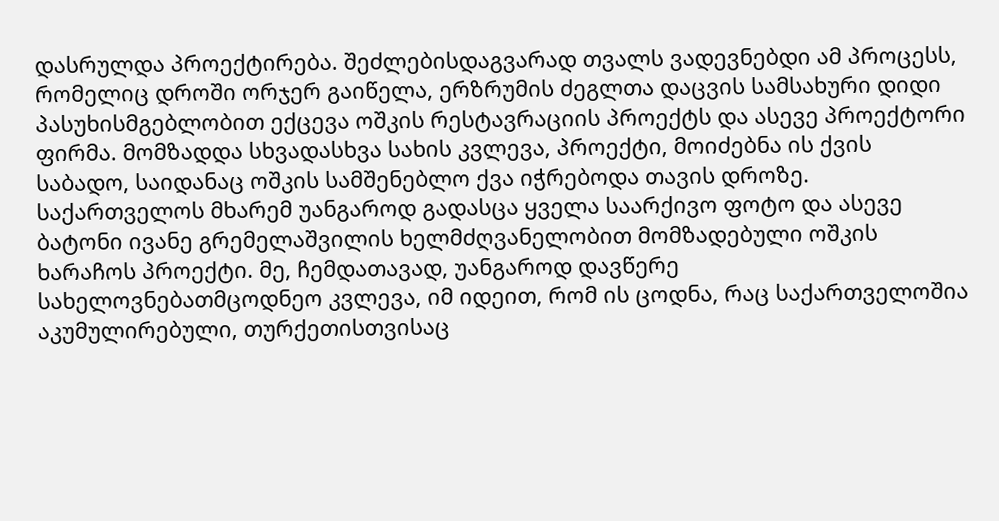დასრულდა პროექტირება. შეძლებისდაგვარად თვალს ვადევნებდი ამ პროცესს, რომელიც დროში ორჯერ გაიწელა, ერზრუმის ძეგლთა დაცვის სამსახური დიდი პასუხისმგებლობით ექცევა ოშკის რესტავრაციის პროექტს და ასევე პროექტორი ფირმა. მომზადდა სხვადასხვა სახის კვლევა, პროექტი, მოიძებნა ის ქვის საბადო, საიდანაც ოშკის სამშენებლო ქვა იჭრებოდა თავის დროზე. საქართველოს მხარემ უანგაროდ გადასცა ყველა საარქივო ფოტო და ასევე ბატონი ივანე გრემელაშვილის ხელმძღვანელობით მომზადებული ოშკის ხარაჩოს პროექტი. მე, ჩემდათავად, უანგაროდ დავწერე სახელოვნებათმცოდნეო კვლევა, იმ იდეით, რომ ის ცოდნა, რაც საქართველოშია აკუმულირებული, თურქეთისთვისაც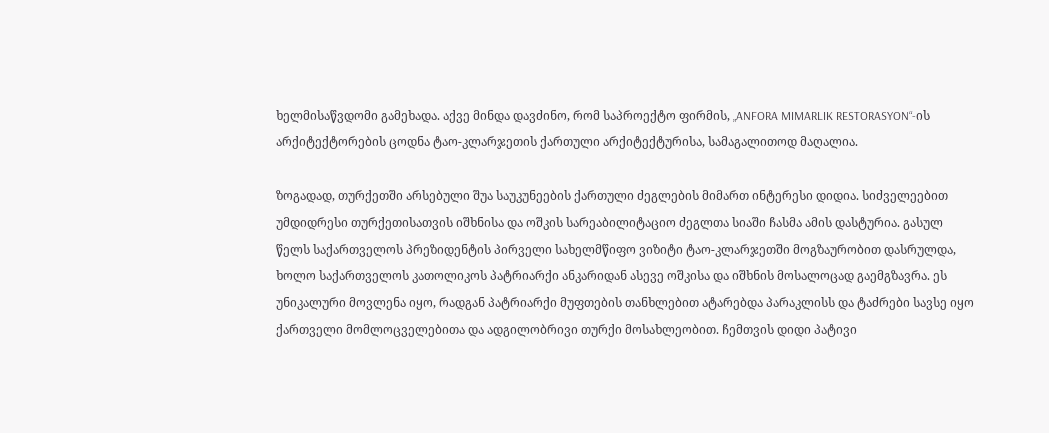ხელმისაწვდომი გამეხადა. აქვე მინდა დავძინო, რომ საპროექტო ფირმის, „ANFORA MIMARLIK RESTORASYON“-ის არქიტექტორების ცოდნა ტაო-კლარჯეთის ქართული არქიტექტურისა, სამაგალითოდ მაღალია.

ზოგადად, თურქეთში არსებული შუა საუკუნეების ქართული ძეგლების მიმართ ინტერესი დიდია. სიძველეებით უმდიდრესი თურქეთისათვის იშხნისა და ოშკის სარეაბილიტაციო ძეგლთა სიაში ჩასმა ამის დასტურია. გასულ წელს საქართველოს პრეზიდენტის პირველი სახელმწიფო ვიზიტი ტაო-კლარჯეთში მოგზაურობით დასრულდა, ხოლო საქართველოს კათოლიკოს პატრიარქი ანკარიდან ასევე ოშკისა და იშხნის მოსალოცად გაემგზავრა. ეს უნიკალური მოვლენა იყო, რადგან პატრიარქი მუფთების თანხლებით ატარებდა პარაკლისს და ტაძრები სავსე იყო ქართველი მომლოცველებითა და ადგილობრივი თურქი მოსახლეობით. ჩემთვის დიდი პატივი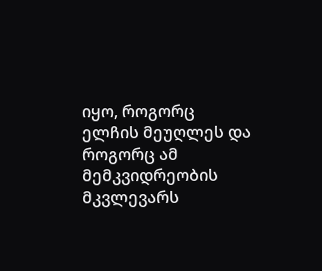იყო, როგორც ელჩის მეუღლეს და როგორც ამ მემკვიდრეობის მკვლევარს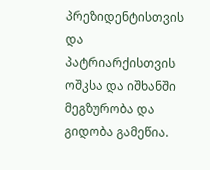პრეზიდენტისთვის და პატრიარქისთვის ოშკსა და იშხანში მეგზურობა და გიდობა გამეწია.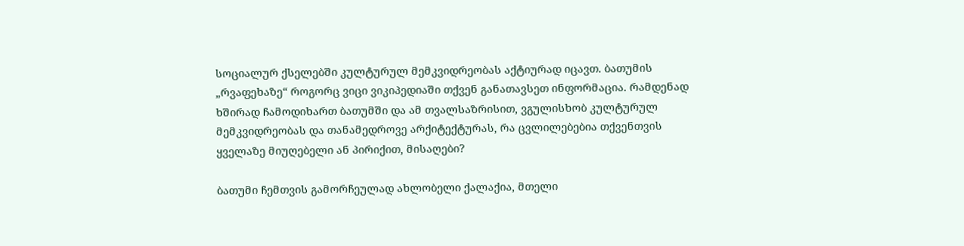სოციალურ ქსელებში კულტურულ მემკვიდრეობას აქტიურად იცავთ. ბათუმის „რვაფეხაზე“ როგორც ვიცი ვიკიპედიაში თქვენ განათავსეთ ინფორმაცია. რამდენად ხშირად ჩამოდიხართ ბათუმში და ამ თვალსაზრისით, ვგულისხობ კულტურულ მემკვიდრეობას და თანამედროვე არქიტექტურას, რა ცვლილებებია თქვენთვის ყველაზე მიუღებელი ან პირიქით, მისაღები?

ბათუმი ჩემთვის გამორჩეულად ახლობელი ქალაქია, მთელი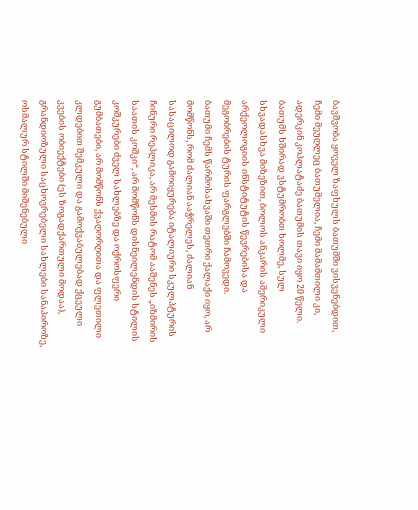ბავშვობა ყოველ ზაფხულს ბათუმში ვისვენებდით, ჩემი მეუღლეც ბათუმელია, ჩემი მამამთილი კი, ადერკინ კოპლატაძე ბათუმის თავი იყო 20 წელი. ბათუმს ხშირად ვსტუმრობთ ხოლმე, სულ სხვადასხვა მიზეზით, ბოლოს ანკარის ამერიკული არქეოლოგიის ინსტიტუტის წევრებისა და მეგობრების ტურის ფარგლებში ჩამოვედი.
ბათუმი ჩემს წარმოსახვაში თეთრი ქალაქი იყო, არ მომწონს, რომ ძალიან ააჭრელეს, ძალიან სასაცილოდ გამოიყურება იტალიური სკულპტურის ჩინური რეპლიკა, არ მესმის რატომ ააშენეს „იზმირის საათის კოშკი“, არ მომწონს დისნეილენდის სტილის კოშკურები ძველ სახლებზე და ოქროსფერი გუმბათები, არ მომწონს ქვაღორღითა და ფლეთილი კლდებით შემკული და გამოქვაბულებად ქცეული კვების ობიექტები (ეს ზოგადქართული მოდაა), გრანდიოზული საცხოვრებელი სახლები სანაპიროზე, ოსმალურ სტილში მიშენებული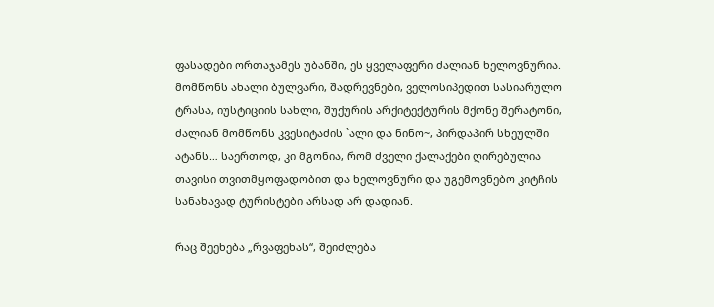ფასადები ორთაჯამეს უბანში, ეს ყველაფერი ძალიან ხელოვნურია. მომწონს ახალი ბულვარი, შადრევნები, ველოსიპედით სასიარულო ტრასა, იუსტიციის სახლი, შუქურის არქიტექტურის მქონე შერატონი, ძალიან მომწონს კვესიტაძის `ალი და ნინო~, პირდაპირ სხეულში ატანს… საერთოდ, კი მგონია, რომ ძველი ქალაქები ღირებულია თავისი თვითმყოფადობით და ხელოვნური და უგემოვნებო კიტჩის სანახავად ტურისტები არსად არ დადიან.

რაც შეეხება „რვაფეხას“, შეიძლება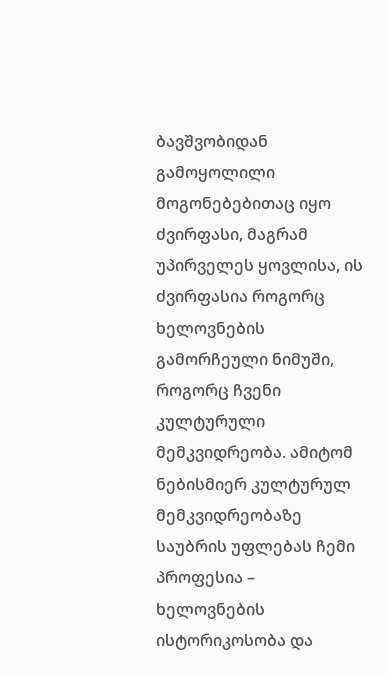ბავშვობიდან გამოყოლილი მოგონებებითაც იყო ძვირფასი, მაგრამ უპირველეს ყოვლისა, ის ძვირფასია როგორც ხელოვნების გამორჩეული ნიმუში, როგორც ჩვენი კულტურული მემკვიდრეობა. ამიტომ ნებისმიერ კულტურულ მემკვიდრეობაზე საუბრის უფლებას ჩემი პროფესია – ხელოვნების ისტორიკოსობა და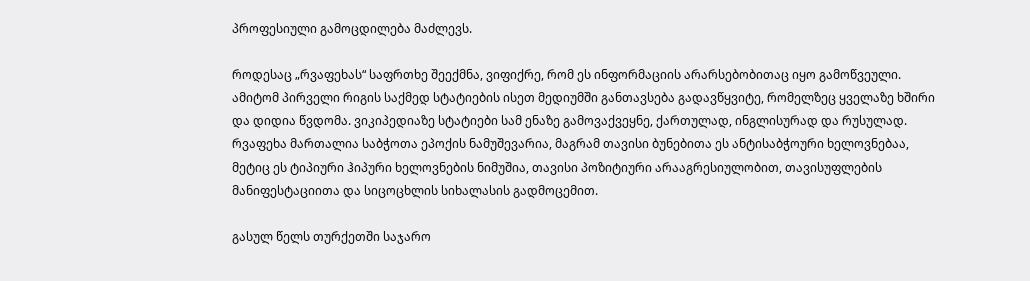პროფესიული გამოცდილება მაძლევს.

როდესაც „რვაფეხას“ საფრთხე შეექმნა, ვიფიქრე, რომ ეს ინფორმაციის არარსებობითაც იყო გამოწვეული. ამიტომ პირველი რიგის საქმედ სტატიების ისეთ მედიუმში განთავსება გადავწყვიტე, რომელზეც ყველაზე ხშირი და დიდია წვდომა. ვიკიპედიაზე სტატიები სამ ენაზე გამოვაქვეყნე, ქართულად, ინგლისურად და რუსულად. რვაფეხა მართალია საბჭოთა ეპოქის ნამუშევარია, მაგრამ თავისი ბუნებითა ეს ანტისაბჭოური ხელოვნებაა, მეტიც ეს ტიპიური ჰიპური ხელოვნების ნიმუშია, თავისი პოზიტიური არააგრესიულობით, თავისუფლების მანიფესტაციითა და სიცოცხლის სიხალასის გადმოცემით.

გასულ წელს თურქეთში საჯარო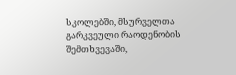სკოლებში, მსურველთა გარკვეული რაოდენობის შემთხვევაში,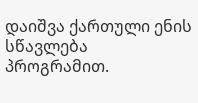დაიშვა ქართული ენის სწავლება პროგრამით.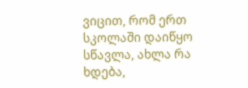ვიცით, რომ ერთ სკოლაში დაიწყო სწავლა, ახლა რა ხდება,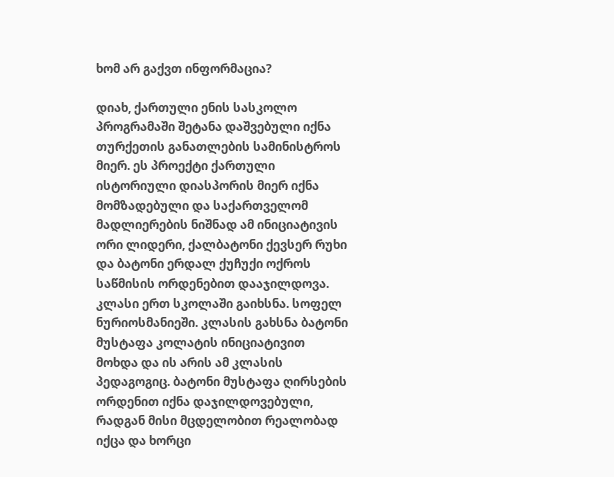ხომ არ გაქვთ ინფორმაცია?

დიახ, ქართული ენის სასკოლო პროგრამაში შეტანა დაშვებული იქნა თურქეთის განათლების სამინისტროს მიერ. ეს პროექტი ქართული ისტორიული დიასპორის მიერ იქნა მომზადებული და საქართველომ მადლიერების ნიშნად ამ ინიციატივის ორი ლიდერი, ქალბატონი ქევსერ რუხი და ბატონი ერდალ ქუჩუქი ოქროს საწმისის ორდენებით დააჯილდოვა. კლასი ერთ სკოლაში გაიხსნა. სოფელ ნურიოსმანიეში. კლასის გახსნა ბატონი მუსტაფა კოლატის ინიციატივით მოხდა და ის არის ამ კლასის პედაგოგიც. ბატონი მუსტაფა ღირსების ორდენით იქნა დაჯილდოვებული, რადგან მისი მცდელობით რეალობად იქცა და ხორცი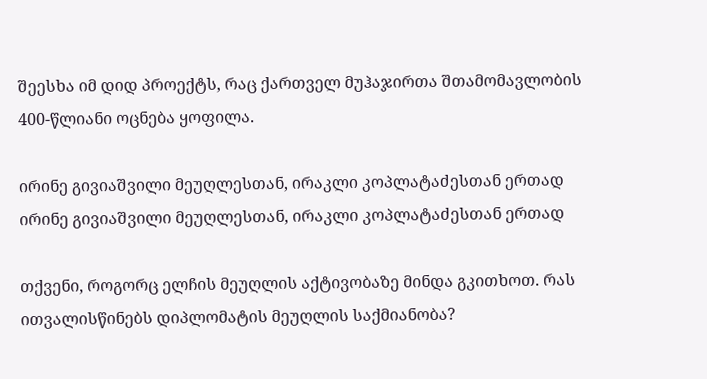შეესხა იმ დიდ პროექტს, რაც ქართველ მუჰაჯირთა შთამომავლობის 400-წლიანი ოცნება ყოფილა.

ირინე გივიაშვილი მეუღლესთან, ირაკლი კოპლატაძესთან ერთად
ირინე გივიაშვილი მეუღლესთან, ირაკლი კოპლატაძესთან ერთად

თქვენი, როგორც ელჩის მეუღლის აქტივობაზე მინდა გკითხოთ. რას ითვალისწინებს დიპლომატის მეუღლის საქმიანობა?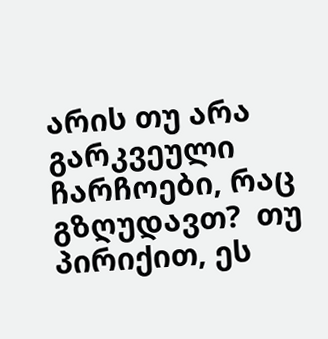არის თუ არა გარკვეული ჩარჩოები, რაც გზღუდავთ?  თუ პირიქით, ეს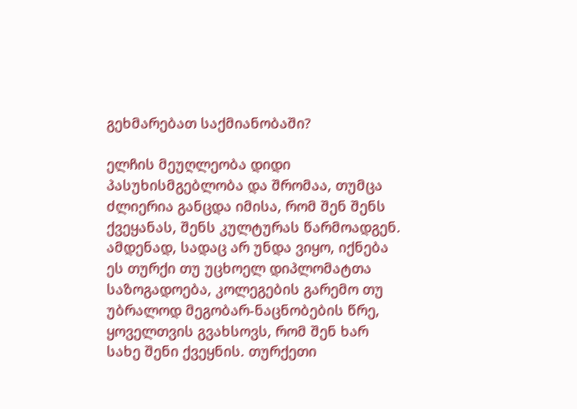გეხმარებათ საქმიანობაში?

ელჩის მეუღლეობა დიდი პასუხისმგებლობა და შრომაა, თუმცა ძლიერია განცდა იმისა, რომ შენ შენს ქვეყანას, შენს კულტურას წარმოადგენ. ამდენად, სადაც არ უნდა ვიყო, იქნება ეს თურქი თუ უცხოელ დიპლომატთა საზოგადოება, კოლეგების გარემო თუ უბრალოდ მეგობარ-ნაცნობების წრე, ყოველთვის გვახსოვს, რომ შენ ხარ სახე შენი ქვეყნის. თურქეთი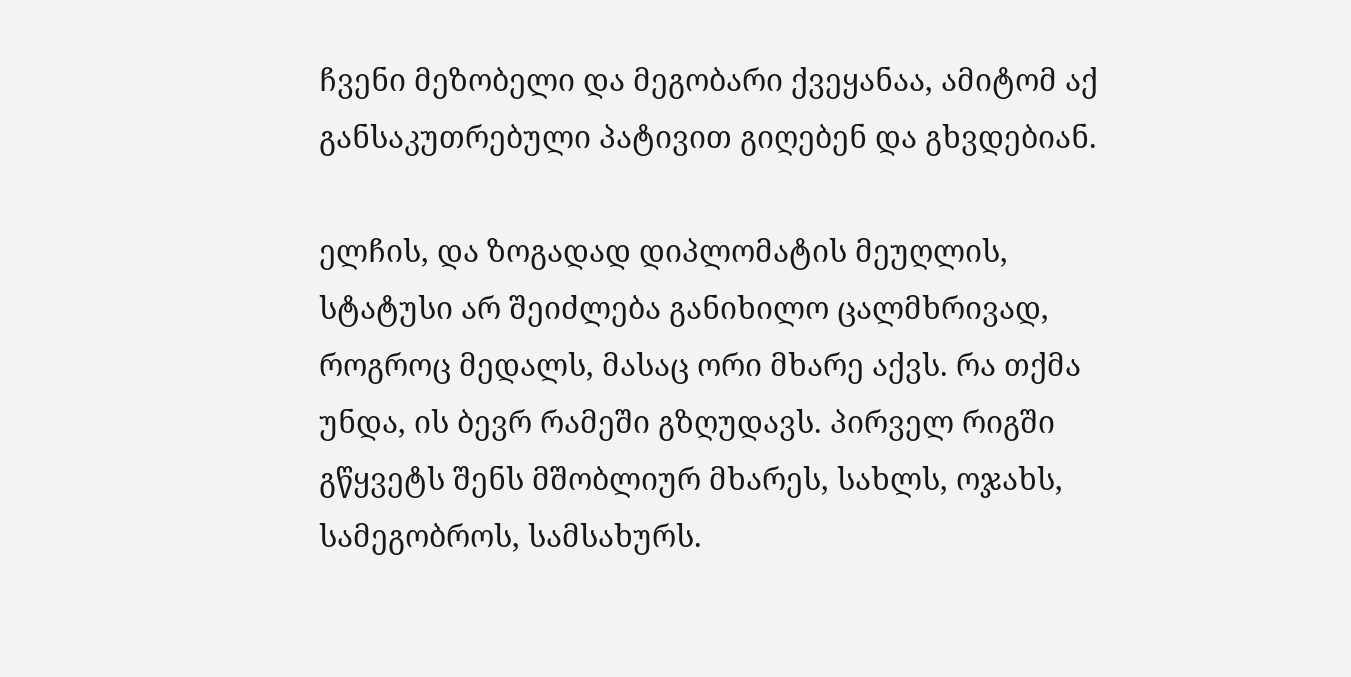ჩვენი მეზობელი და მეგობარი ქვეყანაა, ამიტომ აქ განსაკუთრებული პატივით გიღებენ და გხვდებიან.

ელჩის, და ზოგადად დიპლომატის მეუღლის, სტატუსი არ შეიძლება განიხილო ცალმხრივად, როგროც მედალს, მასაც ორი მხარე აქვს. რა თქმა უნდა, ის ბევრ რამეში გზღუდავს. პირველ რიგში გწყვეტს შენს მშობლიურ მხარეს, სახლს, ოჯახს, სამეგობროს, სამსახურს.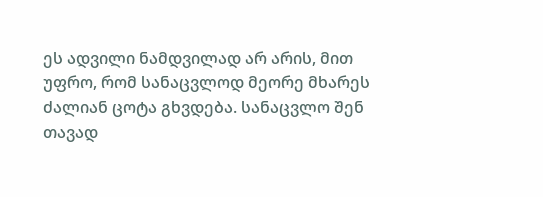ეს ადვილი ნამდვილად არ არის, მით უფრო, რომ სანაცვლოდ მეორე მხარეს ძალიან ცოტა გხვდება. სანაცვლო შენ თავად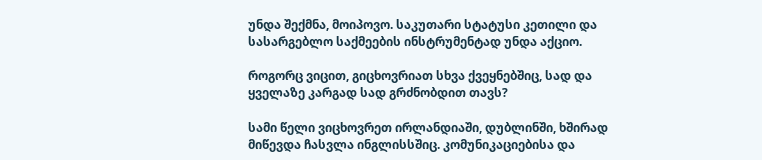უნდა შექმნა, მოიპოვო. საკუთარი სტატუსი კეთილი და სასარგებლო საქმეების ინსტრუმენტად უნდა აქციო.

როგორც ვიცით, გიცხოვრიათ სხვა ქვეყნებშიც, სად და ყველაზე კარგად სად გრძნობდით თავს?

სამი წელი ვიცხოვრეთ ირლანდიაში, დუბლინში, ხშირად მიწევდა ჩასვლა ინგლისსშიც. კომუნიკაციებისა და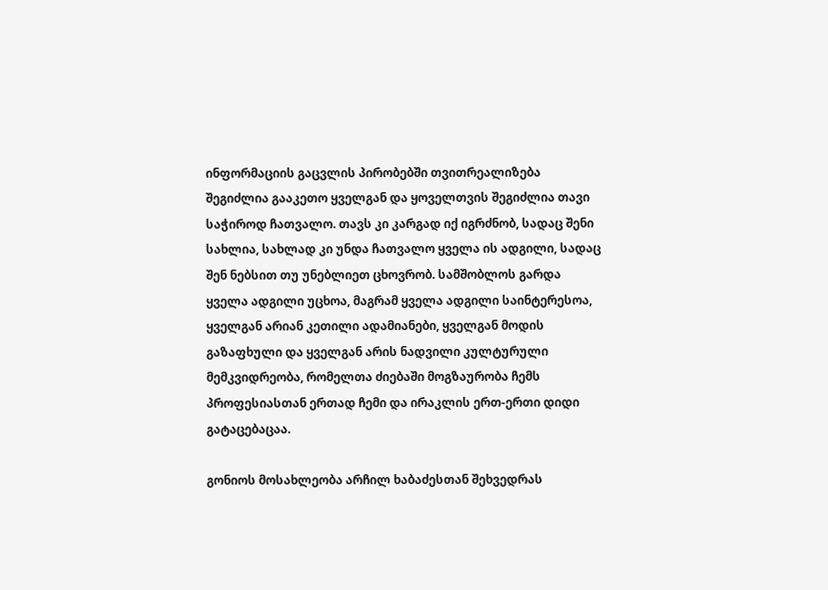ინფორმაციის გაცვლის პირობებში თვითრეალიზება შეგიძლია გააკეთო ყველგან და ყოველთვის შეგიძლია თავი საჭიროდ ჩათვალო. თავს კი კარგად იქ იგრძნობ, სადაც შენი სახლია, სახლად კი უნდა ჩათვალო ყველა ის ადგილი, სადაც შენ ნებსით თუ უნებლიეთ ცხოვრობ. სამშობლოს გარდა ყველა ადგილი უცხოა, მაგრამ ყველა ადგილი საინტერესოა, ყველგან არიან კეთილი ადამიანები, ყველგან მოდის გაზაფხული და ყველგან არის ნადვილი კულტურული მემკვიდრეობა, რომელთა ძიებაში მოგზაურობა ჩემს პროფესიასთან ერთად ჩემი და ირაკლის ერთ-ერთი დიდი გატაცებაცაა.

გონიოს მოსახლეობა არჩილ ხაბაძესთან შეხვედრას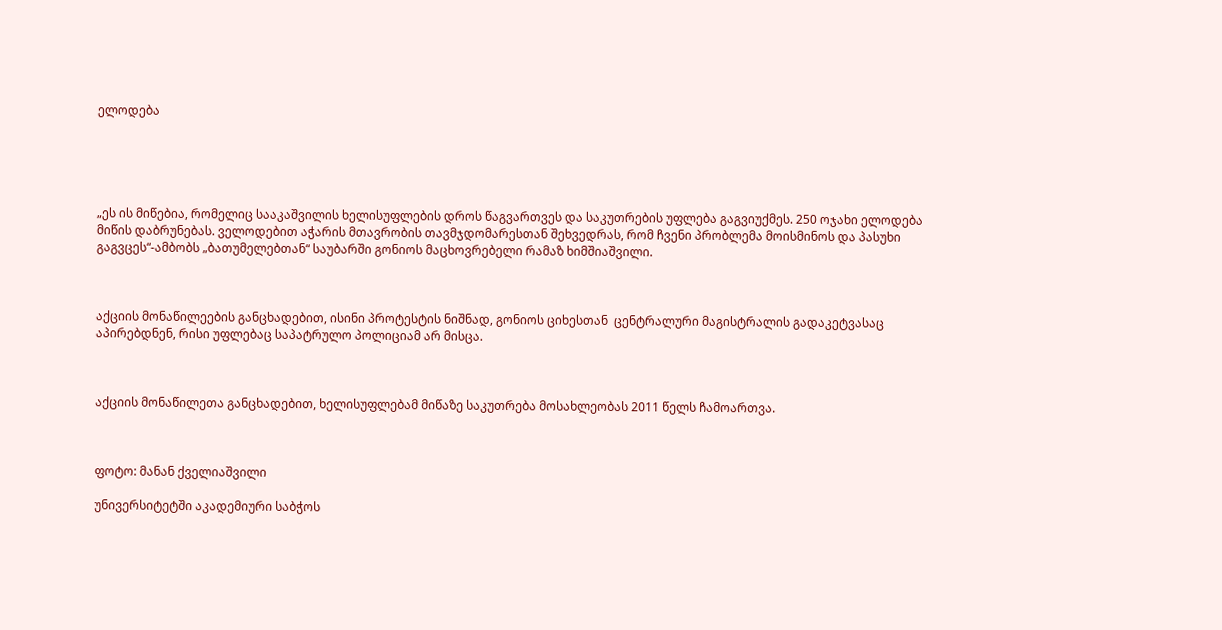ელოდება





„ეს ის მიწებია, რომელიც სააკაშვილის ხელისუფლების დროს წაგვართვეს და საკუთრების უფლება გაგვიუქმეს. 250 ოჯახი ელოდება მიწის დაბრუნებას. ველოდებით აჭარის მთავრობის თავმჯდომარესთან შეხვედრას, რომ ჩვენი პრობლემა მოისმინოს და პასუხი გაგვცეს“-ამბობს „ბათუმელებთან“ საუბარში გონიოს მაცხოვრებელი რამაზ ხიმშიაშვილი.



აქციის მონაწილეების განცხადებით, ისინი პროტესტის ნიშნად, გონიოს ციხესთან  ცენტრალური მაგისტრალის გადაკეტვასაც აპირებდნენ, რისი უფლებაც საპატრულო პოლიციამ არ მისცა.



აქციის მონაწილეთა განცხადებით, ხელისუფლებამ მიწაზე საკუთრება მოსახლეობას 2011 წელს ჩამოართვა.



ფოტო: მანან ქველიაშვილი

უნივერსიტეტში აკადემიური საბჭოს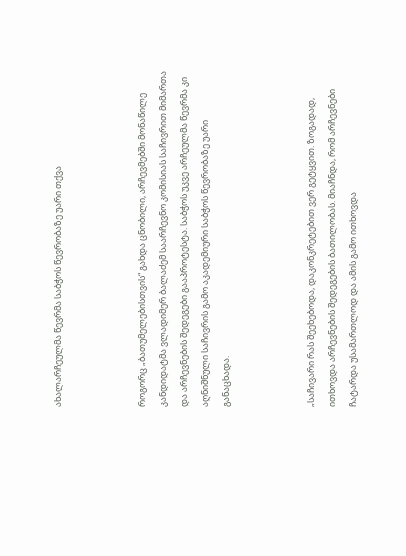ახალარჩეულმა წევრმა საბჭოს წევრობაზე უარი თქვა



როგორც „ბათუმელებისთვის“ გახდა ცნობილი, არჩევმებში მონაწილე კანდიდატმა ვლადიმერ ბალაძემ საარჩევნო კომისიას საჩივრით მიმართა და არჩევნების შედეგები გააპროტესტა. საბჭოს უკვე არჩეულმა წევრმა კი აღნიშნული საჩივრის გამო აკადემიური საბჭოს წევრობაზე უარი განაცხადა.



„საჩივარი რას შეეხებოდა, დაკონკრეტებით ვერ გეტყვით. ზოგადად, ითხოვდა არჩევნების შედეგების ბათილობას. მიაჩნდა, რომ არჩევნები ჩატარდა უსამართლოდ და ამის გამო ითხოვდა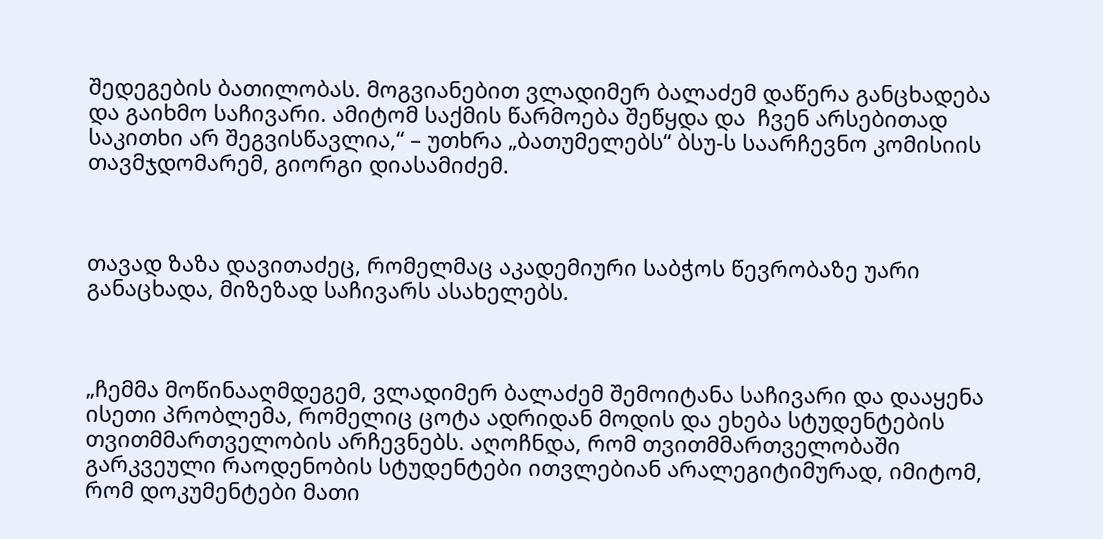შედეგების ბათილობას. მოგვიანებით ვლადიმერ ბალაძემ დაწერა განცხადება და გაიხმო საჩივარი. ამიტომ საქმის წარმოება შეწყდა და  ჩვენ არსებითად საკითხი არ შეგვისწავლია,“ – უთხრა „ბათუმელებს“ ბსუ-ს საარჩევნო კომისიის თავმჯდომარემ, გიორგი დიასამიძემ.



თავად ზაზა დავითაძეც, რომელმაც აკადემიური საბჭოს წევრობაზე უარი განაცხადა, მიზეზად საჩივარს ასახელებს.



„ჩემმა მოწინააღმდეგემ, ვლადიმერ ბალაძემ შემოიტანა საჩივარი და დააყენა ისეთი პრობლემა, რომელიც ცოტა ადრიდან მოდის და ეხება სტუდენტების თვითმმართველობის არჩევნებს. აღოჩნდა, რომ თვითმმართველობაში გარკვეული რაოდენობის სტუდენტები ითვლებიან არალეგიტიმურად, იმიტომ, რომ დოკუმენტები მათი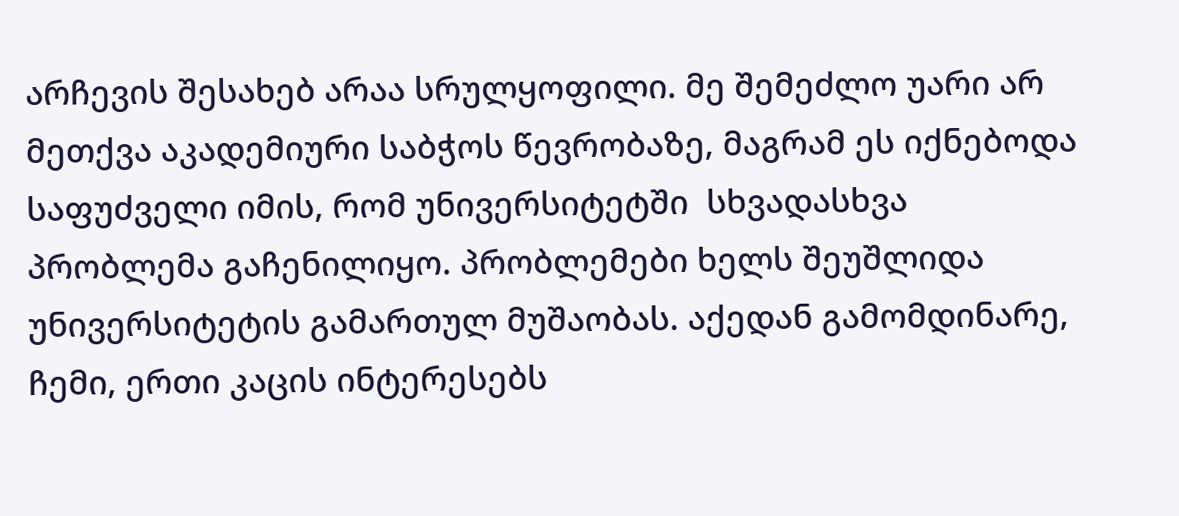არჩევის შესახებ არაა სრულყოფილი. მე შემეძლო უარი არ მეთქვა აკადემიური საბჭოს წევრობაზე, მაგრამ ეს იქნებოდა საფუძველი იმის, რომ უნივერსიტეტში  სხვადასხვა პრობლემა გაჩენილიყო. პრობლემები ხელს შეუშლიდა უნივერსიტეტის გამართულ მუშაობას. აქედან გამომდინარე, ჩემი, ერთი კაცის ინტერესებს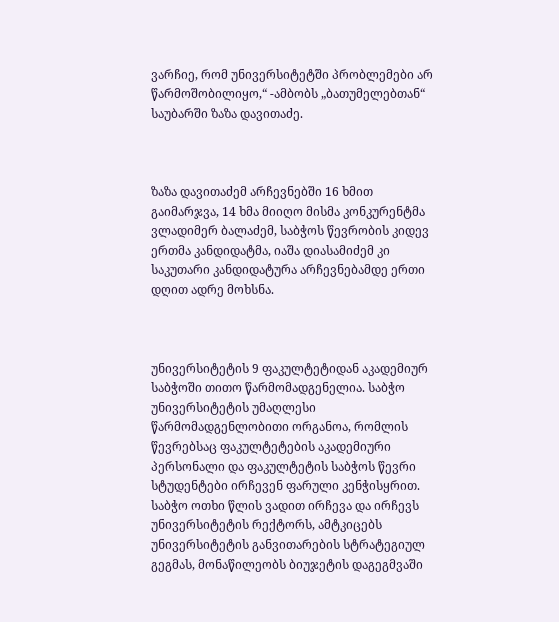ვარჩიე, რომ უნივერსიტეტში პრობლემები არ წარმოშობილიყო,“ -ამბობს „ბათუმელებთან“ საუბარში ზაზა დავითაძე.



ზაზა დავითაძემ არჩევნებში 16 ხმით გაიმარჯვა, 14 ხმა მიიღო მისმა კონკურენტმა ვლადიმერ ბალაძემ, საბჭოს წევრობის კიდევ ერთმა კანდიდატმა, იაშა დიასამიძემ კი საკუთარი კანდიდატურა არჩევნებამდე ერთი დღით ადრე მოხსნა.



უნივერსიტეტის 9 ფაკულტეტიდან აკადემიურ საბჭოში თითო წარმომადგენელია. საბჭო უნივერსიტეტის უმაღლესი წარმომადგენლობითი ორგანოა, რომლის წევრებსაც ფაკულტეტების აკადემიური პერსონალი და ფაკულტეტის საბჭოს წევრი სტუდენტები ირჩევენ ფარული კენჭისყრით. საბჭო ოთხი წლის ვადით ირჩევა და ირჩევს უნივერსიტეტის რექტორს, ამტკიცებს უნივერსიტეტის განვითარების სტრატეგიულ გეგმას, მონაწილეობს ბიუჯეტის დაგეგმვაში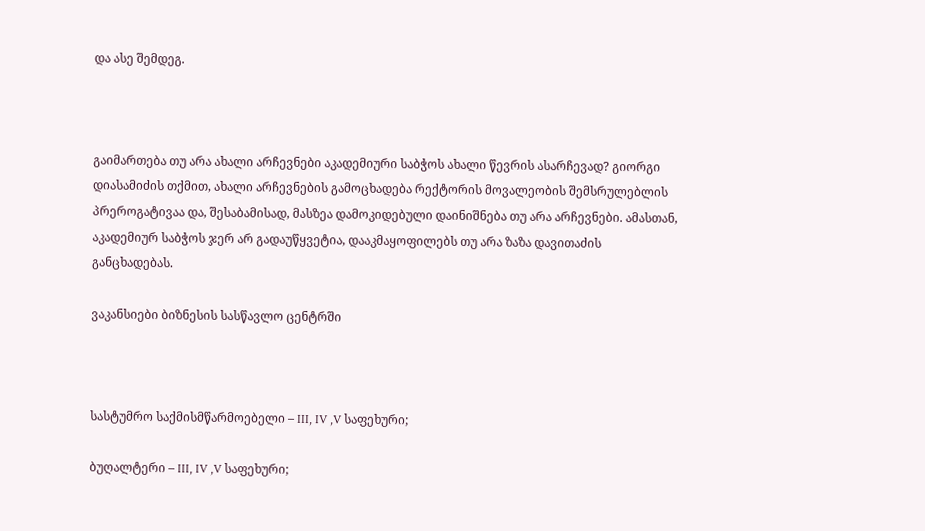და ასე შემდეგ.



გაიმართება თუ არა ახალი არჩევნები აკადემიური საბჭოს ახალი წევრის ასარჩევად? გიორგი დიასამიძის თქმით, ახალი არჩევნების გამოცხადება რექტორის მოვალეობის შემსრულებლის პრეროგატივაა და, შესაბამისად, მასზეა დამოკიდებული დაინიშნება თუ არა არჩევნები. ამასთან, აკადემიურ საბჭოს ჯერ არ გადაუწყვეტია, დააკმაყოფილებს თუ არა ზაზა დავითაძის განცხადებას.

ვაკანსიები ბიზნესის სასწავლო ცენტრში



სასტუმრო საქმისმწარმოებელი – III, IV ,V საფეხური;

ბუღალტერი – III, IV ,V საფეხური;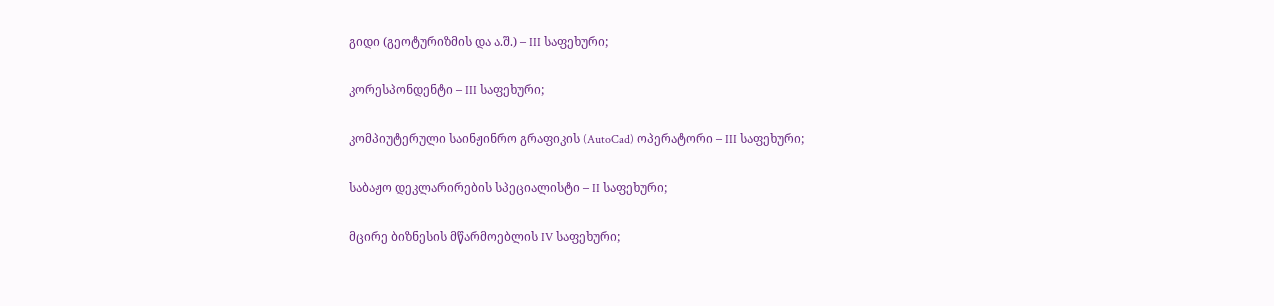გიდი (გეოტურიზმის და ა.შ.) – III საფეხური;

კორესპონდენტი – III საფეხური;

კომპიუტერული საინჟინრო გრაფიკის (AutoCad) ოპერატორი – III საფეხური;

საბაჟო დეკლარირების სპეციალისტი – II საფეხური;

მცირე ბიზნესის მწარმოებლის IV საფეხური;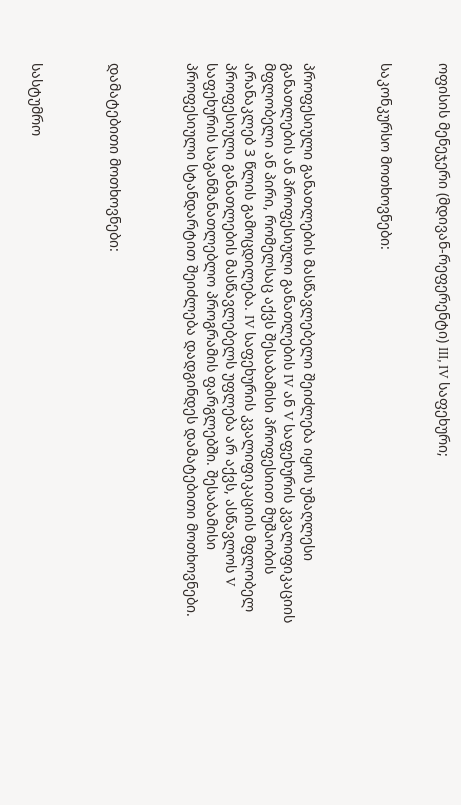ოფისის მენეჯერი (მდივან-რეფერენტი) III, IV საფეხური;


საკონკურსო მოთხოვნები:



პროფესიული განათლების მასწავლებელი შეიძლება იყოს უმაღლესი განათლების ან პროფესიული განათლების IV ან V საფეხურის კვალიფიკაციის მფლობელი ან პირი, რომელსაც აქვს შესაბამისი პროფესიით მუშაობის არანაკლებ 3 წლის გამოცდილება. IV საფეხურის კვალიფიკაციის მფლობელ პროფესიული განათლების მასწავლებელს უფლება არ აქვს, ასწავლოს V საფეხურის საგანმანათლებლო პროგრამის ფარგლებში. შესაბამისი პროფესიული სტანდარტით შეიძლება დადგინდეს დამატებითი მოთხოვნები.



დამატებითი მოთხოვნები:



სასტუმრო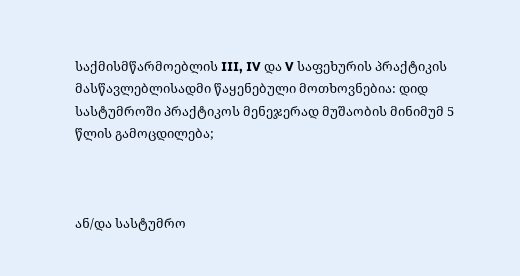საქმისმწარმოებლის III, IV და V საფეხურის პრაქტიკის მასწავლებლისადმი წაყენებული მოთხოვნებია: დიდ სასტუმროში პრაქტიკოს მენეჯერად მუშაობის მინიმუმ 5 წლის გამოცდილება;



ან/და სასტუმრო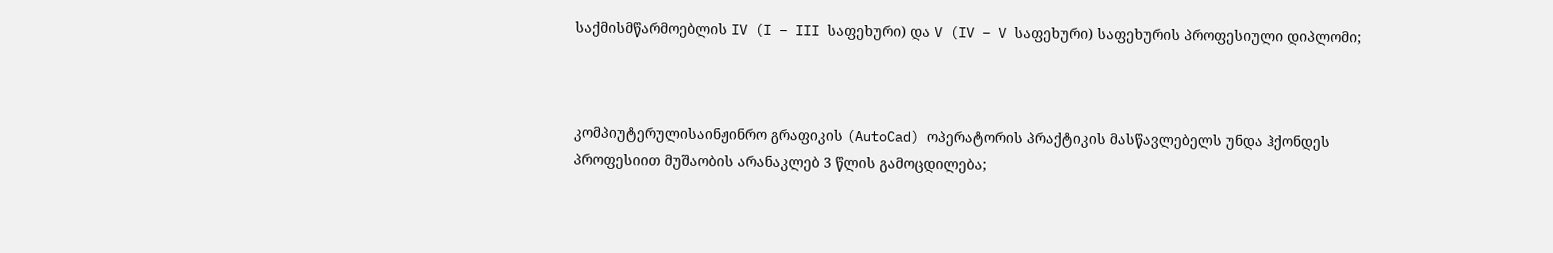საქმისმწარმოებლის IV (I – III საფეხური) და V (IV – V საფეხური) საფეხურის პროფესიული დიპლომი;



კომპიუტერულისაინჟინრო გრაფიკის (AutoCad) ოპერატორის პრაქტიკის მასწავლებელს უნდა ჰქონდეს პროფესიით მუშაობის არანაკლებ 3 წლის გამოცდილება;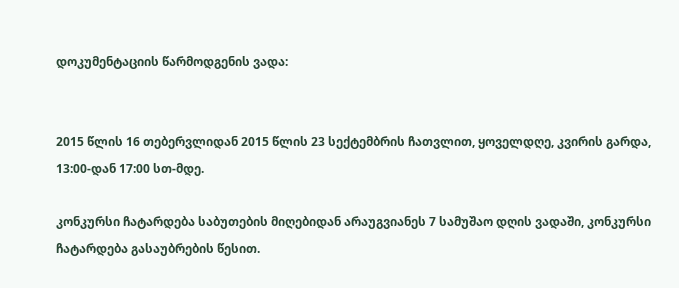დოკუმენტაციის წარმოდგენის ვადა:


2015 წლის 16 თებერვლიდან 2015 წლის 23 სექტემბრის ჩათვლით, ყოველდღე, კვირის გარდა, 13:00-დან 17:00 სთ-მდე.

კონკურსი ჩატარდება საბუთების მიღებიდან არაუგვიანეს 7 სამუშაო დღის ვადაში, კონკურსი ჩატარდება გასაუბრების წესით.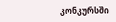კონკურსში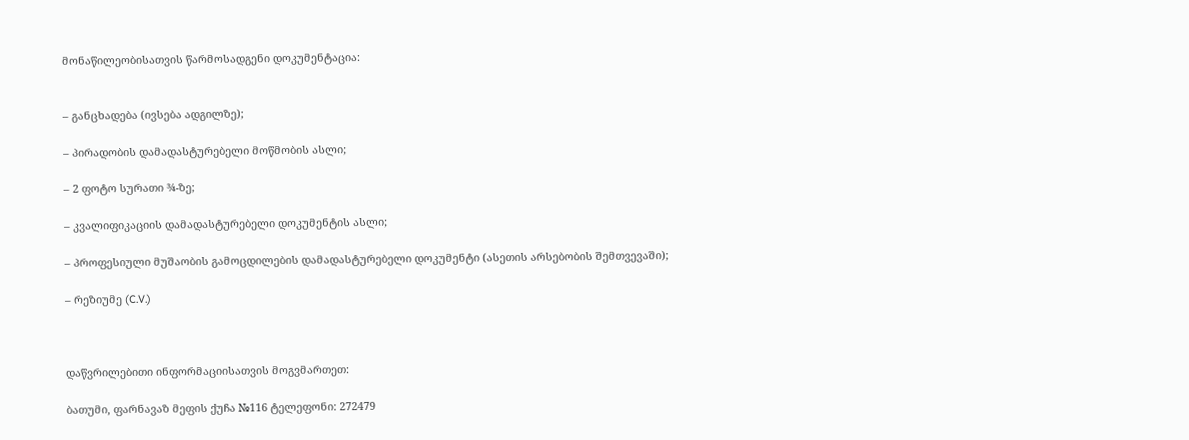მონაწილეობისათვის წარმოსადგენი დოკუმენტაცია:


– განცხადება (ივსება ადგილზე);

– პირადობის დამადასტურებელი მოწმობის ასლი;

– 2 ფოტო სურათი ¾-ზე;

– კვალიფიკაციის დამადასტურებელი დოკუმენტის ასლი;

– პროფესიული მუშაობის გამოცდილების დამადასტურებელი დოკუმენტი (ასეთის არსებობის შემთვევაში);

– რეზიუმე (C.V.)



დაწვრილებითი ინფორმაციისათვის მოგვმართეთ:

ბათუმი, ფარნავაზ მეფის ქუჩა №116 ტელეფონი: 272479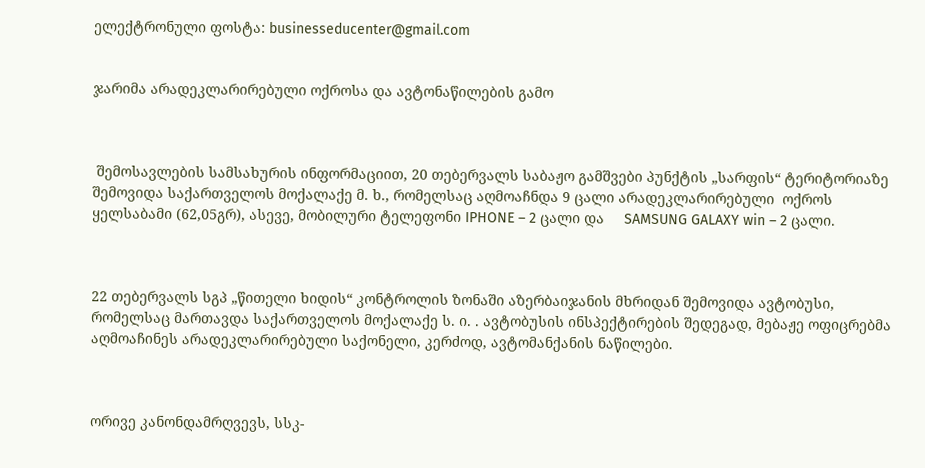ელექტრონული ფოსტა: businesseducenter@gmail.com


ჯარიმა არადეკლარირებული ოქროსა და ავტონაწილების გამო



 შემოსავლების სამსახურის ინფორმაციით, 20 თებერვალს საბაჟო გამშვები პუნქტის „სარფის“ ტერიტორიაზე შემოვიდა საქართველოს მოქალაქე მ. ხ., რომელსაც აღმოაჩნდა 9 ცალი არადეკლარირებული  ოქროს ყელსაბამი (62,05გრ), ასევე, მობილური ტელეფონი IPHONE – 2 ცალი და     SAMSUNG GALAXY win – 2 ცალი.



22 თებერვალს სგპ „წითელი ხიდის“ კონტროლის ზონაში აზერბაიჯანის მხრიდან შემოვიდა ავტობუსი, რომელსაც მართავდა საქართველოს მოქალაქე ს. ი. . ავტობუსის ინსპექტირების შედეგად, მებაჟე ოფიცრებმა აღმოაჩინეს არადეკლარირებული საქონელი, კერძოდ, ავტომანქანის ნაწილები.



ორივე კანონდამრღვევს, სსკ-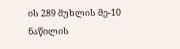ის 289 მუხლის მე-10 ნაწილის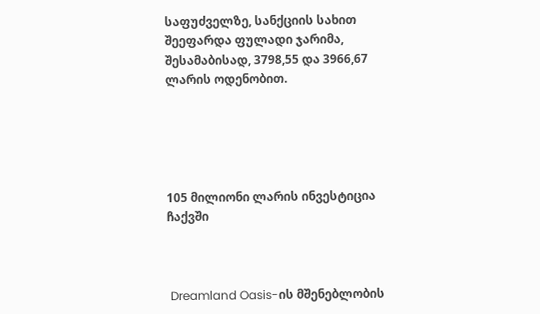საფუძველზე, სანქციის სახით შეეფარდა ფულადი ჯარიმა, შესამაბისად, 3798,55 და 3966,67 ლარის ოდენობით.





105 მილიონი ლარის ინვესტიცია ჩაქვში



 Dreamland Oasis-ის მშენებლობის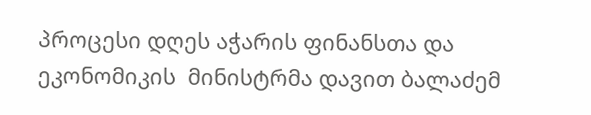პროცესი დღეს აჭარის ფინანსთა და ეკონომიკის  მინისტრმა დავით ბალაძემ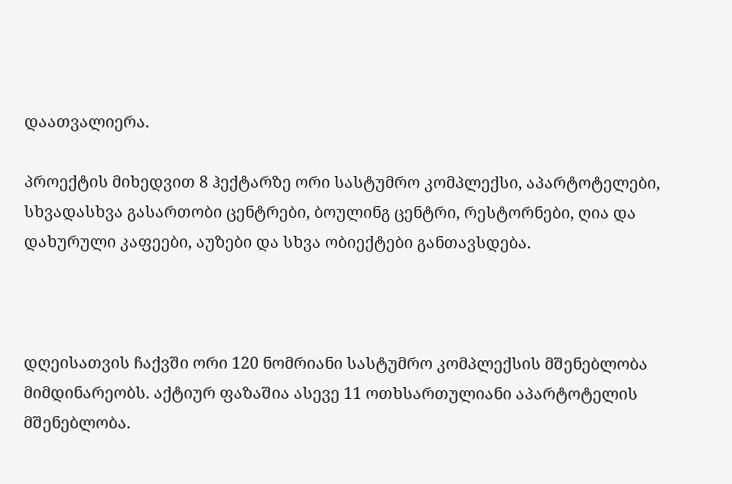დაათვალიერა.

პროექტის მიხედვით 8 ჰექტარზე ორი სასტუმრო კომპლექსი, აპარტოტელები, სხვადასხვა გასართობი ცენტრები, ბოულინგ ცენტრი, რესტორნები, ღია და დახურული კაფეები, აუზები და სხვა ობიექტები განთავსდება.



დღეისათვის ჩაქვში ორი 120 ნომრიანი სასტუმრო კომპლექსის მშენებლობა მიმდინარეობს. აქტიურ ფაზაშია ასევე 11 ოთხსართულიანი აპარტოტელის მშენებლობა.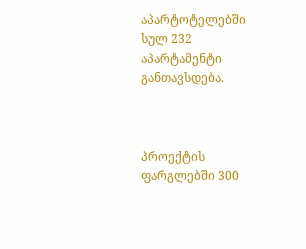აპარტოტელებში სულ 232 აპარტამენტი განთავსდება.



პროექტის ფარგლებში 300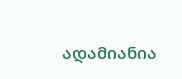ადამიანია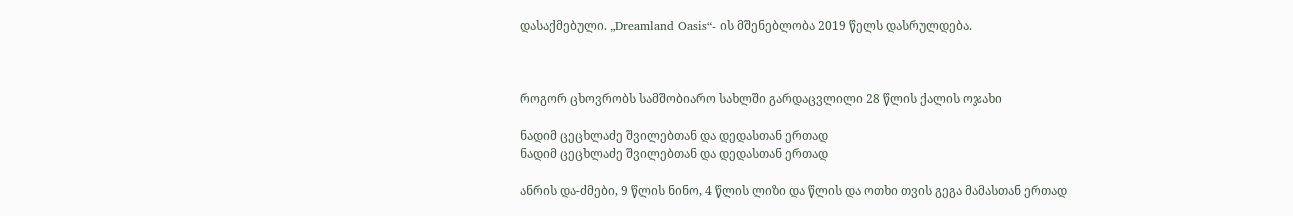დასაქმებული. „Dreamland Oasis“- ის მშენებლობა 2019 წელს დასრულდება.



როგორ ცხოვრობს სამშობიარო სახლში გარდაცვლილი 28 წლის ქალის ოჯახი

ნადიმ ცეცხლაძე შვილებთან და დედასთან ერთად
ნადიმ ცეცხლაძე შვილებთან და დედასთან ერთად

ანრის და-ძმები, 9 წლის ნინო, 4 წლის ლიზი და წლის და ოთხი თვის გეგა მამასთან ერთად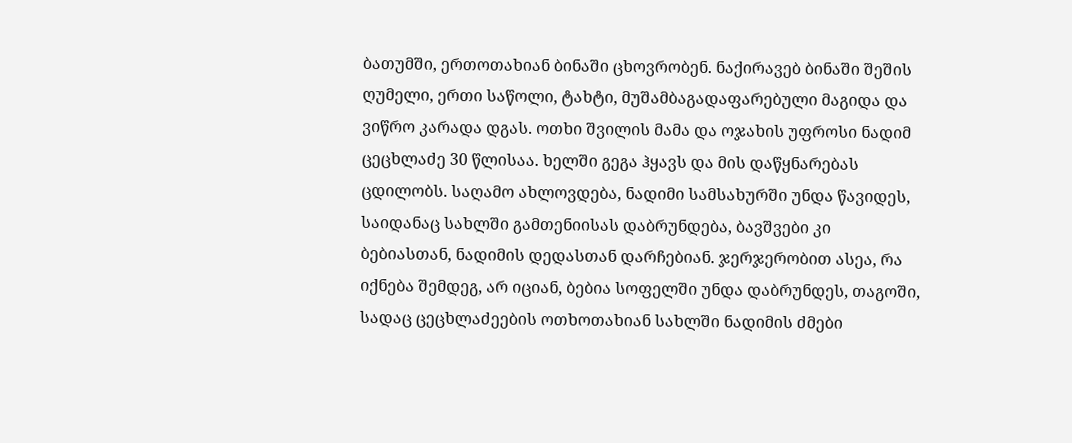ბათუმში, ერთოთახიან ბინაში ცხოვრობენ. ნაქირავებ ბინაში შეშის ღუმელი, ერთი საწოლი, ტახტი, მუშამბაგადაფარებული მაგიდა და ვიწრო კარადა დგას. ოთხი შვილის მამა და ოჯახის უფროსი ნადიმ ცეცხლაძე 30 წლისაა. ხელში გეგა ჰყავს და მის დაწყნარებას ცდილობს. საღამო ახლოვდება, ნადიმი სამსახურში უნდა წავიდეს, საიდანაც სახლში გამთენიისას დაბრუნდება, ბავშვები კი ბებიასთან, ნადიმის დედასთან დარჩებიან. ჯერჯერობით ასეა, რა იქნება შემდეგ, არ იციან, ბებია სოფელში უნდა დაბრუნდეს, თაგოში, სადაც ცეცხლაძეების ოთხოთახიან სახლში ნადიმის ძმები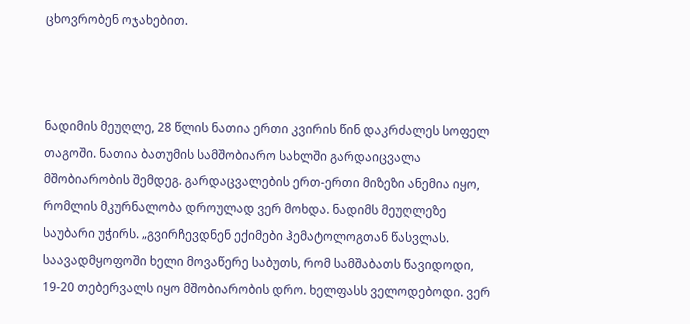ცხოვრობენ ოჯახებით.



ნადიმის მეუღლე, 28 წლის ნათია ერთი კვირის წინ დაკრძალეს სოფელ თაგოში. ნათია ბათუმის სამშობიარო სახლში გარდაიცვალა მშობიარობის შემდეგ. გარდაცვალების ერთ-ერთი მიზეზი ანემია იყო, რომლის მკურნალობა დროულად ვერ მოხდა. ნადიმს მეუღლეზე საუბარი უჭირს. „გვირჩევდნენ ექიმები ჰემატოლოგთან წასვლას. საავადმყოფოში ხელი მოვაწერე საბუთს, რომ სამშაბათს წავიდოდი, 19-20 თებერვალს იყო მშობიარობის დრო. ხელფასს ველოდებოდი. ვერ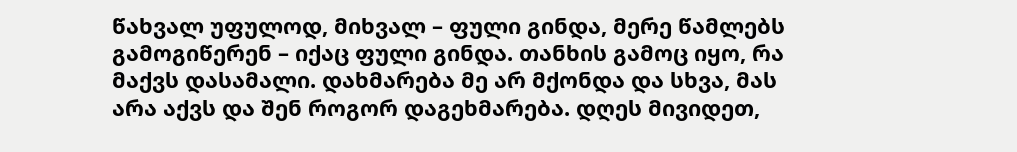წახვალ უფულოდ, მიხვალ – ფული გინდა, მერე წამლებს გამოგიწერენ – იქაც ფული გინდა. თანხის გამოც იყო, რა მაქვს დასამალი. დახმარება მე არ მქონდა და სხვა, მას არა აქვს და შენ როგორ დაგეხმარება. დღეს მივიდეთ,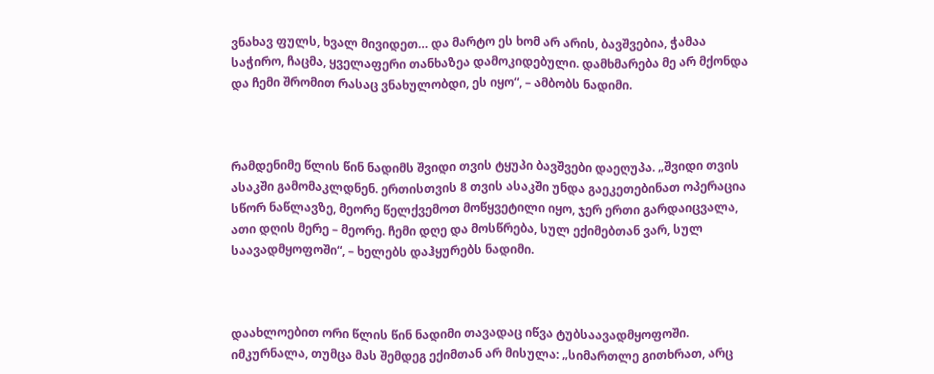ვნახავ ფულს, ხვალ მივიდეთ… და მარტო ეს ხომ არ არის, ბავშვებია, ჭამაა საჭირო, ჩაცმა, ყველაფერი თანხაზეა დამოკიდებული. დამხმარება მე არ მქონდა და ჩემი შრომით რასაც ვნახულობდი, ეს იყო“, – ამბობს ნადიმი.



რამდენიმე წლის წინ ნადიმს შვიდი თვის ტყუპი ბავშვები დაეღუპა. „შვიდი თვის ასაკში გამომაკლდნენ. ერთისთვის 8 თვის ასაკში უნდა გაეკეთებინათ ოპერაცია სწორ ნაწლავზე, მეორე წელქვემოთ მოწყვეტილი იყო, ჯერ ერთი გარდაიცვალა, ათი დღის მერე – მეორე. ჩემი დღე და მოსწრება, სულ ექიმებთან ვარ, სულ საავადმყოფოში“, – ხელებს დაჰყურებს ნადიმი.



დაახლოებით ორი წლის წინ ნადიმი თავადაც იწვა ტუბსაავადმყოფოში. იმკურნალა, თუმცა მას შემდეგ ექიმთან არ მისულა: „სიმართლე გითხრათ, არც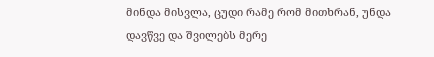მინდა მისვლა, ცუდი რამე რომ მითხრან, უნდა დავწვე და შვილებს მერე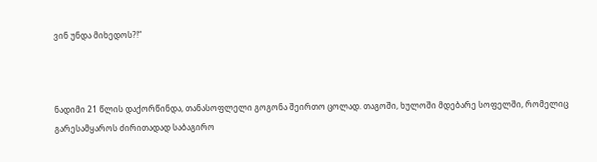ვინ უნდა მიხედოს?!“



ნადიმი 21 წლის დაქორწინდა, თანასოფლელი გოგონა შეირთო ცოლად. თაგოში, ხულოში მდებარე სოფელში, რომელიც გარესამყაროს ძირითადად საბაგირო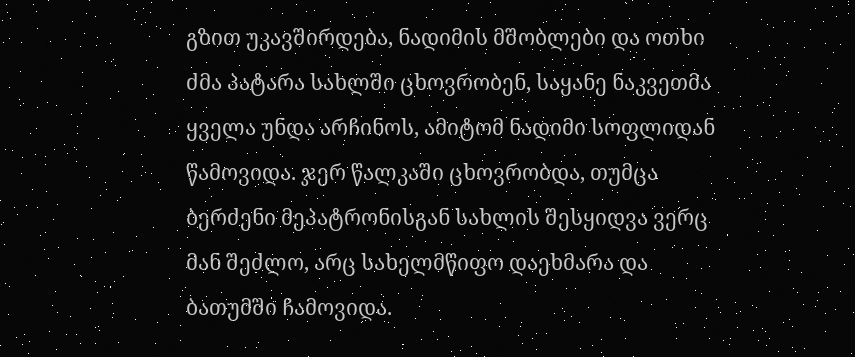გზით უკავშირდება, ნადიმის მშობლები და ოთხი ძმა პატარა სახლში ცხოვრობენ, საყანე ნაკვეთმა ყველა უნდა არჩინოს, ამიტომ ნადიმი სოფლიდან წამოვიდა. ჯერ წალკაში ცხოვრობდა, თუმცა ბერძენი მეპატრონისგან სახლის შესყიდვა ვერც მან შეძლო, არც სახელმწიფო დაეხმარა და ბათუმში ჩამოვიდა.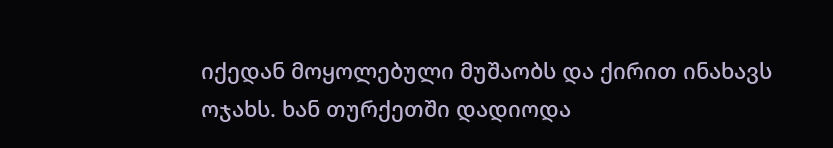იქედან მოყოლებული მუშაობს და ქირით ინახავს ოჯახს. ხან თურქეთში დადიოდა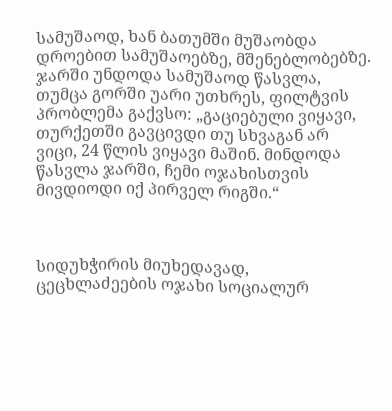სამუშაოდ, ხან ბათუმში მუშაობდა დროებით სამუშაოებზე, მშენებლობებზე. ჯარში უნდოდა სამუშაოდ წასვლა, თუმცა გორში უარი უთხრეს, ფილტვის პრობლემა გაქვსო: „გაციებული ვიყავი, თურქეთში გავცივდი თუ სხვაგან არ ვიცი, 24 წლის ვიყავი მაშინ. მინდოდა წასვლა ჯარში, ჩემი ოჯახისთვის მივდიოდი იქ პირველ რიგში.“



სიდუხჭირის მიუხედავად, ცეცხლაძეების ოჯახი სოციალურ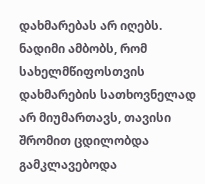დახმარებას არ იღებს. ნადიმი ამბობს, რომ სახელმწიფოსთვის დახმარების სათხოვნელად არ მიუმართავს, თავისი შრომით ცდილობდა გამკლავებოდა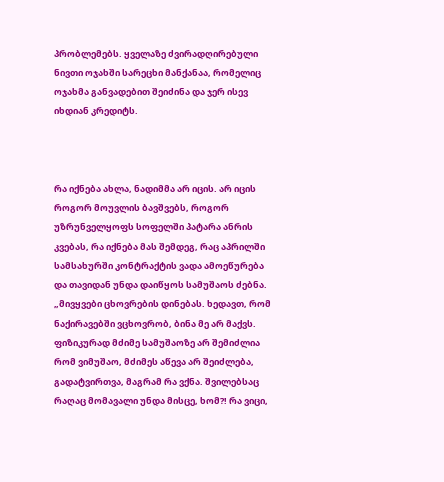პრობლემებს. ყველაზე ძვირადღირებული ნივთი ოჯახში სარეცხი მანქანაა, რომელიც ოჯახმა განვადებით შეიძინა და ჯერ ისევ იხდიან კრედიტს.



რა იქნება ახლა, ნადიმმა არ იცის. არ იცის როგორ მოუვლის ბავშვებს, როგორ უზრუნველყოფს სოფელში პატარა ანრის კვებას, რა იქნება მას შემდეგ, რაც აპრილში სამსახურში კონტრაქტის ვადა ამოეწურება და თავიდან უნდა დაიწყოს სამუშაოს ძებნა. „მივყვები ცხოვრების დინებას. ხედავთ, რომ ნაქირავებში ვცხოვრობ, ბინა მე არ მაქვს. ფიზიკურად მძიმე სამუშაოზე არ შემიძლია რომ ვიმუშაო, მძიმეს აწევა არ შეიძლება, გადატვირთვა, მაგრამ რა ვქნა. შვილებსაც რაღაც მომავალი უნდა მისცე, ხომ?! რა ვიცი,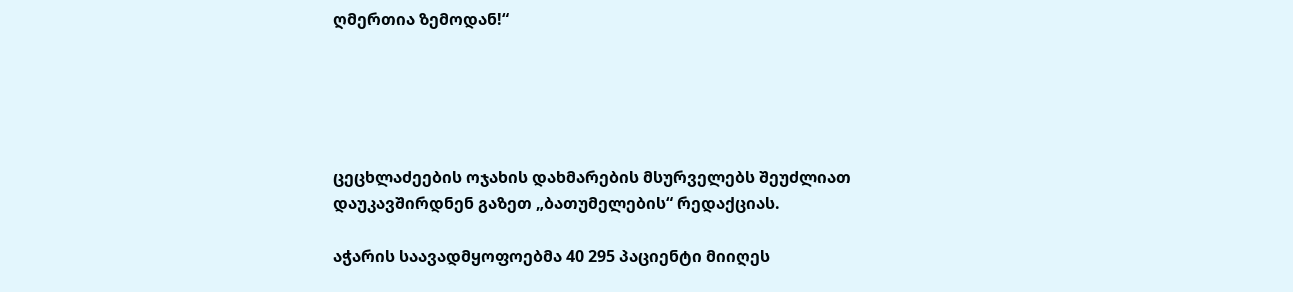ღმერთია ზემოდან!“





ცეცხლაძეების ოჯახის დახმარების მსურველებს შეუძლიათ დაუკავშირდნენ გაზეთ „ბათუმელების“ რედაქციას.

აჭარის საავადმყოფოებმა 40 295 პაციენტი მიიღეს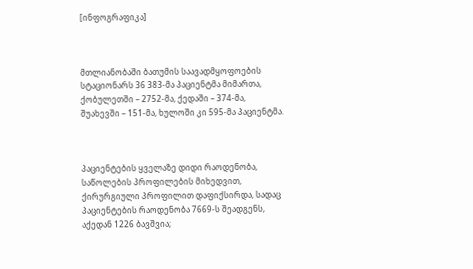[ინფოგრაფიკა]



მთლიანობაში ბათუმის საავადმყოფოების სტაციონარს 36 383-მა პაციენტმა მიმართა, ქობულეთში – 2752-მა, ქედაში – 374-მა, შუახევში – 151-მა, ხულოში კი 595-მა პაციენტმა.



პაციენტების ყველაზე დიდი რაოდენობა, საწოლების პროფილების მიხედვით, ქირურგიული პროფილით დაფიქსირდა, სადაც პაციენტების რაოდენობა 7669-ს შეადგენს, აქედან 1226 ბავშვია;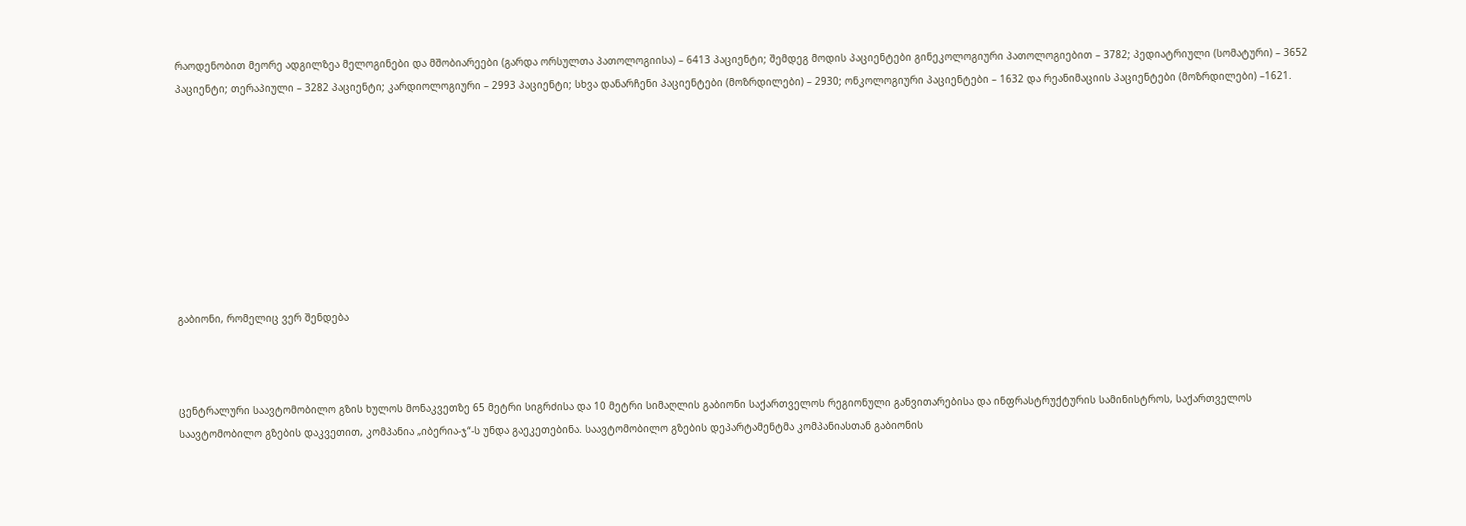რაოდენობით მეორე ადგილზეა მელოგინები და მშობიარეები (გარდა ორსულთა პათოლოგიისა) – 6413 პაციენტი; შემდეგ მოდის პაციენტები გინეკოლოგიური პათოლოგიებით – 3782; პედიატრიული (სომატური) – 3652 პაციენტი; თერაპიული – 3282 პაციენტი; კარდიოლოგიური – 2993 პაციენტი; სხვა დანარჩენი პაციენტები (მოზრდილები) – 2930; ონკოლოგიური პაციენტები – 1632 და რეანიმაციის პაციენტები (მოზრდილები) –1621.









გაბიონი, რომელიც ვერ შენდება



ცენტრალური საავტომობილო გზის ხულოს მონაკვეთზე 65 მეტრი სიგრძისა და 10 მეტრი სიმაღლის გაბიონი საქართველოს რეგიონული განვითარებისა და ინფრასტრუქტურის სამინისტროს, საქართველოს საავტომობილო გზების დაკვეთით, კომპანია „იბერია-ჯ“-ს უნდა გაეკეთებინა. საავტომობილო გზების დეპარტამენტმა კომპანიასთან გაბიონის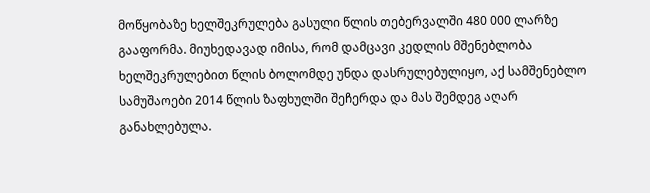მოწყობაზე ხელშეკრულება გასული წლის თებერვალში 480 000 ლარზე გააფორმა. მიუხედავად იმისა, რომ დამცავი კედლის მშენებლობა ხელშეკრულებით წლის ბოლომდე უნდა დასრულებულიყო, აქ სამშენებლო სამუშაოები 2014 წლის ზაფხულში შეჩერდა და მას შემდეგ აღარ განახლებულა.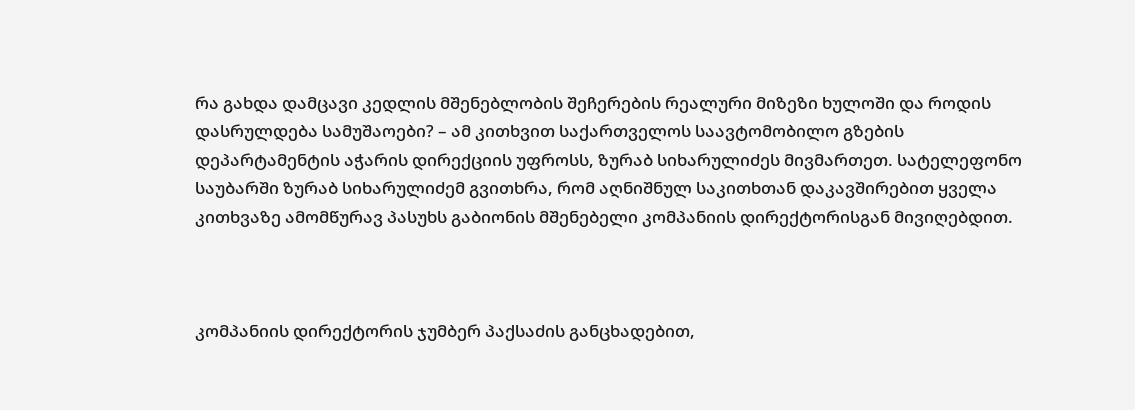რა გახდა დამცავი კედლის მშენებლობის შეჩერების რეალური მიზეზი ხულოში და როდის დასრულდება სამუშაოები? – ამ კითხვით საქართველოს საავტომობილო გზების დეპარტამენტის აჭარის დირექციის უფროსს, ზურაბ სიხარულიძეს მივმართეთ. სატელეფონო საუბარში ზურაბ სიხარულიძემ გვითხრა, რომ აღნიშნულ საკითხთან დაკავშირებით ყველა კითხვაზე ამომწურავ პასუხს გაბიონის მშენებელი კომპანიის დირექტორისგან მივიღებდით.



კომპანიის დირექტორის ჯუმბერ პაქსაძის განცხადებით,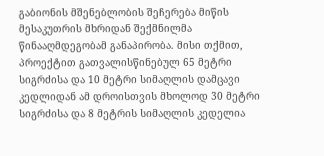გაბიონის მშენებლობის შეჩერება მიწის მესაკუთრის მხრიდან შექმნილმა წინააღმდეგობამ განაპირობა. მისი თქმით, პროექტით გათვალისწინებულ 65 მეტრი სიგრძისა და 10 მეტრი სიმაღლის დამცავი კედლიდან ამ დროისთვის მხოლოდ 30 მეტრი სიგრძისა და 8 მეტრის სიმაღლის კედელია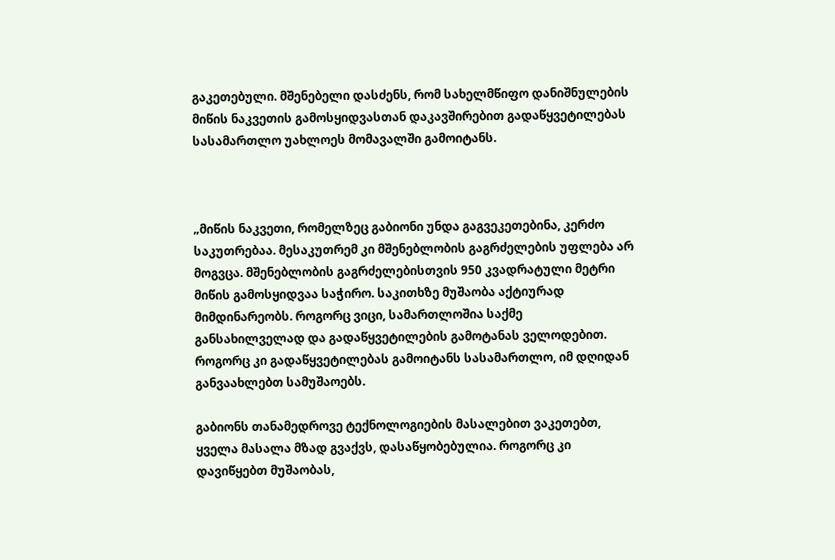გაკეთებული. მშენებელი დასძენს, რომ სახელმწიფო დანიშნულების მიწის ნაკვეთის გამოსყიდვასთან დაკავშირებით გადაწყვეტილებას სასამართლო უახლოეს მომავალში გამოიტანს.



„მიწის ნაკვეთი, რომელზეც გაბიონი უნდა გაგვეკეთებინა, კერძო საკუთრებაა. მესაკუთრემ კი მშენებლობის გაგრძელების უფლება არ მოგვცა. მშენებლობის გაგრძელებისთვის 950 კვადრატული მეტრი მიწის გამოსყიდვაა საჭირო. საკითხზე მუშაობა აქტიურად მიმდინარეობს. როგორც ვიცი, სამართლოშია საქმე განსახილველად და გადაწყვეტილების გამოტანას ველოდებით. როგორც კი გადაწყვეტილებას გამოიტანს სასამართლო, იმ დღიდან განვაახლებთ სამუშაოებს.

გაბიონს თანამედროვე ტექნოლოგიების მასალებით ვაკეთებთ, ყველა მასალა მზად გვაქვს, დასაწყობებულია. როგორც კი დავიწყებთ მუშაობას,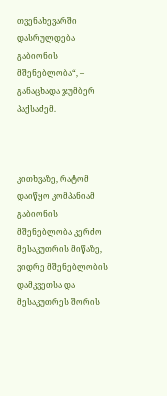თვენახევარში დასრულდება გაბიონის მშენებლობა“, – განაცხადა ჯუმბერ პაქსაძემ.



კითხვაზე, რატომ დაიწყო კომპანიამ გაბიონის მშენებლობა კერძო მესაკუთრის მიწაზე, ვიდრე მშენებლობის დამკვეთსა და მესაკუთრეს შორის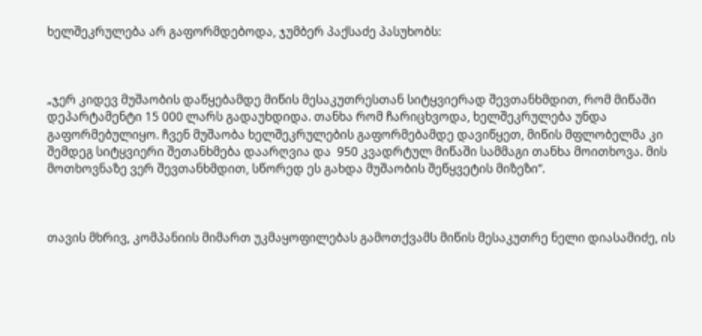ხელშეკრულება არ გაფორმდებოდა, ჯუმბერ პაქსაძე პასუხობს:



„ჯერ კიდევ მუშაობის დაწყებამდე მიწის მესაკუთრესთან სიტყვიერად შევთანხმდით, რომ მიწაში დეპარტამენტი 15 000 ლარს გადაუხდიდა. თანხა რომ ჩარიცხვოდა, ხელშეკრულება უნდა გაფორმებულიყო. ჩვენ მუშაობა ხელშეკრულების გაფორმებამდე დავიწყეთ, მიწის მფლობელმა კი შემდეგ სიტყვიერი შეთანხმება დაარღვია და  950 კვადრტულ მიწაში სამმაგი თანხა მოითხოვა. მის მოთხოვნაზე ვერ შევთანხმდით, სწორედ ეს გახდა მუშაობის შეწყვეტის მიზეზი“.



თავის მხრივ, კომპანიის მიმართ უკმაყოფილებას გამოთქვამს მიწის მესაკუთრე ნელი დიასამიძე, ის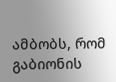ამბობს, რომ გაბიონის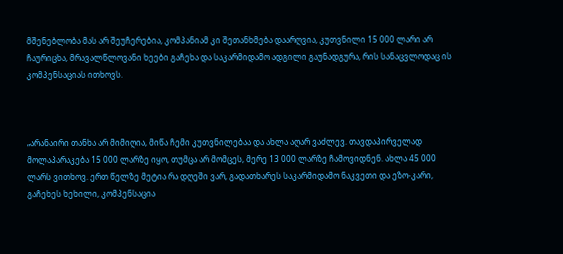მშენებლობა მას არ შეუჩერებია, კომპანიამ კი შეთანხმება დაარღვია, კუთვნილი 15 000 ლარი არ ჩაურიცხა, მრავალწლოვანი ხეები გაჩეხა და საკარმიდამო ადგილი გაუნადგურა, რის სანაცვლოდაც ის კომპენსაციას ითხოვს.



„არანაირი თანხა არ მიმიღია, მიწა ჩემი კუთვნილებაა და ახლა აღარ ვაძლევ. თავდაპირველად მოლაპარაკება 15 000 ლარზე იყო, თუმცა არ მომცეს, მერე 13 000 ლარზე ჩამოვიდნენ. ახლა 45 000 ლარს ვითხოვ. ერთ წელზე მეტია რა დღეში ვარ, გადათხარეს საკარმიდამო ნაკვეთი და ეზო-კარი, გაჩეხეს ხეხილი, კომპენსაცია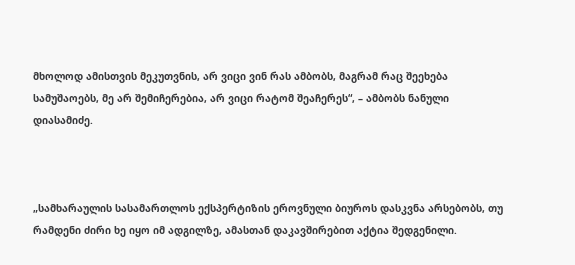მხოლოდ ამისთვის მეკუთვნის, არ ვიცი ვინ რას ამბობს, მაგრამ რაც შეეხება სამუშაოებს, მე არ შემიჩერებია, არ ვიცი რატომ შეაჩერეს“, – ამბობს ნანული დიასამიძე.



„სამხარაულის სასამართლოს ექსპერტიზის ეროვნული ბიუროს დასკვნა არსებობს, თუ რამდენი ძირი ხე იყო იმ ადგილზე, ამასთან დაკავშირებით აქტია შედგენილი.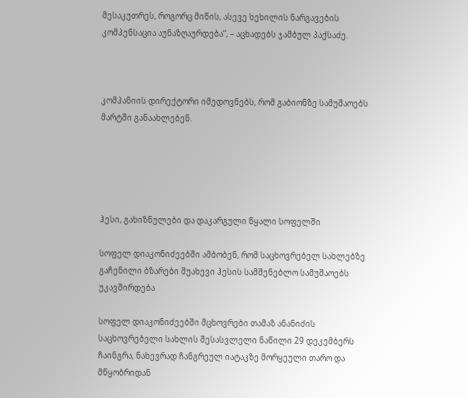მესაკუთრეს, როგორც მიწის, ასევე ხეხილის ნარგავების კომპენსაცია აუნაზღაურდება“, – აცხადებს ჯამბულ პაქსაძე.



კომპანიის დირექტორი იმედოვნებს, რომ გაბიონზე სამუშაოებს მარტში განაახლებენ.





ჰესი, გახიზნულები და დაკარგული წყალი სოფელში

სოფელ დიაკონიძეებში ამბობენ, რომ საცხოვრებელ სახლებზე გაჩენილი ბზარები შუახევი ჰესის სამშენებლო სამუშაოებს უკავშირდება

სოფელ დიაკონიძეებში მცხოვრები თამაზ ანანიძის საცხოვრებელი სახლის შესასვლელი ნაწილი 29 დეკემბერს ჩაინგრა, ნახევრად ჩანგრეულ იატაკზე მორყეული თარო და მწყობრიდან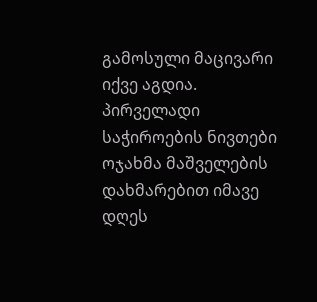გამოსული მაცივარი იქვე აგდია. პირველადი საჭიროების ნივთები ოჯახმა მაშველების დახმარებით იმავე დღეს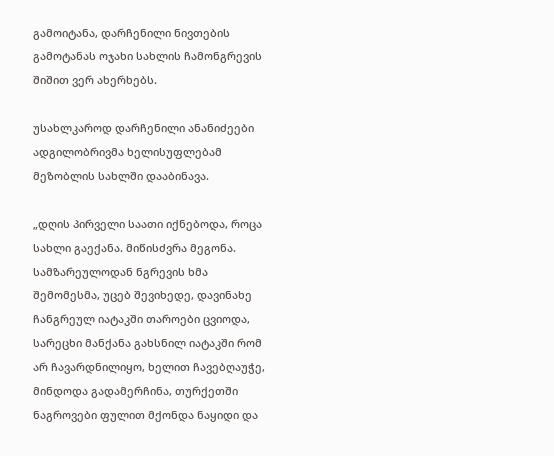გამოიტანა, დარჩენილი ნივთების გამოტანას ოჯახი სახლის ჩამონგრევის შიშით ვერ ახერხებს.

უსახლკაროდ დარჩენილი ანანიძეები ადგილობრივმა ხელისუფლებამ მეზობლის სახლში დააბინავა.

„დღის პირველი საათი იქნებოდა, როცა სახლი გაექანა. მიწისძვრა მეგონა. სამზარეულოდან ნგრევის ხმა შემომესმა, უცებ შევიხედე, დავინახე ჩანგრეულ იატაკში თაროები ცვიოდა, სარეცხი მანქანა გახსნილ იატაკში რომ არ ჩავარდნილიყო, ხელით ჩავებღაუჭე, მინდოდა გადამერჩინა, თურქეთში ნაგროვები ფულით მქონდა ნაყიდი და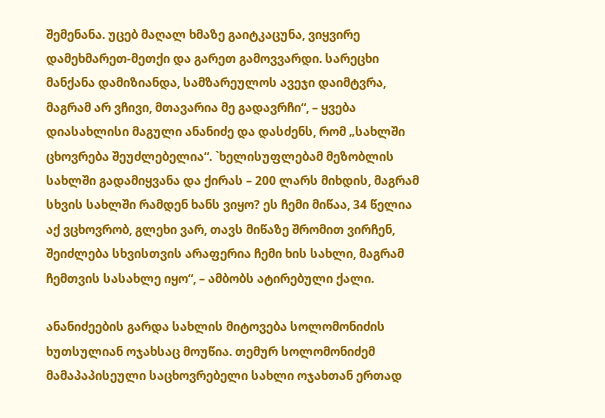შემენანა. უცებ მაღალ ხმაზე გაიტკაცუნა, ვიყვირე დამეხმარეთ-მეთქი და გარეთ გამოვვარდი. სარეცხი მანქანა დამიზიანდა, სამზარეულოს ავეჯი დაიმტვრა, მაგრამ არ ვჩივი, მთავარია მე გადავრჩი“, – ყვება დიასახლისი მაგული ანანიძე და დასძენს, რომ „სახლში ცხოვრება შეუძლებელია“. `ხელისუფლებამ მეზობლის სახლში გადამიყვანა და ქირას – 200 ლარს მიხდის, მაგრამ სხვის სახლში რამდენ ხანს ვიყო? ეს ჩემი მიწაა, 34 წელია აქ ვცხოვრობ, გლეხი ვარ, თავს მიწაზე შრომით ვირჩენ, შეიძლება სხვისთვის არაფერია ჩემი ხის სახლი, მაგრამ ჩემთვის სასახლე იყო“, – ამბობს ატირებული ქალი.

ანანიძეების გარდა სახლის მიტოვება სოლომონიძის  ხუთსულიან ოჯახსაც მოუწია. თემურ სოლომონიძემ მამაპაპისეული საცხოვრებელი სახლი ოჯახთან ერთად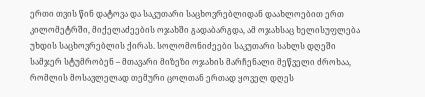ერთი თვის წინ დატოვა და საკუთარი საცხოვრებლიდან დაახლოებით ერთ კილომეტრში, მიქელაძეების ოჯახში გადაბარგდა, ამ ოჯახსაც ხელისუფლება უხდის საცხოვრებლის ქირას. სოლომონიძეები საკუთარი სახლს დღეში სამჯერ სტუმრობენ – მთავარი მიზეზი ოჯახის მარჩენალი მეწველი ძროხაა, რომლის მოსავლელად თემური ცოლთან ერთად ყოველ დღეს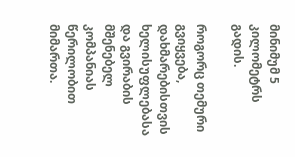მინიმუმ 5 კილომეტრს გადის.

როგორც თემური გვიყვება, დახმარებისთვის ხელისუფლებასა და გვირაბის მშენებელ კომპანიას წერილობით მიმართა.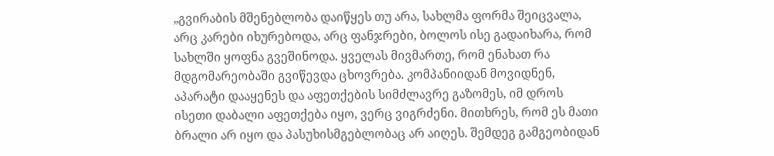„გვირაბის მშენებლობა დაიწყეს თუ არა, სახლმა ფორმა შეიცვალა, არც კარები იხურებოდა, არც ფანჯრები, ბოლოს ისე გადაიხარა, რომ სახლში ყოფნა გვეშინოდა. ყველას მივმართე, რომ ენახათ რა მდგომარეობაში გვიწევდა ცხოვრება. კომპანიიდან მოვიდნენ, აპარატი დააყენეს და აფეთქების სიმძლავრე გაზომეს, იმ დროს ისეთი დაბალი აფეთქება იყო, ვერც ვიგრძენი. მითხრეს, რომ ეს მათი ბრალი არ იყო და პასუხისმგებლობაც არ აიღეს. შემდეგ გამგეობიდან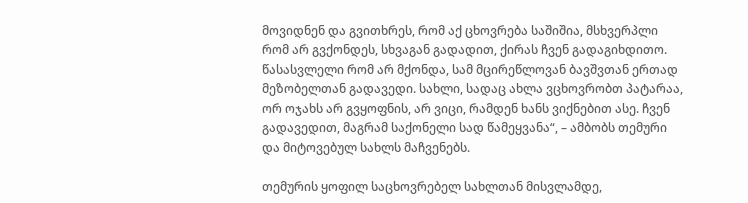მოვიდნენ და გვითხრეს, რომ აქ ცხოვრება საშიშია, მსხვერპლი რომ არ გვქონდეს, სხვაგან გადადით, ქირას ჩვენ გადაგიხდითო. წასასვლელი რომ არ მქონდა, სამ მცირეწლოვან ბავშვთან ერთად მეზობელთან გადავედი. სახლი, სადაც ახლა ვცხოვრობთ პატარაა, ორ ოჯახს არ გვყოფნის, არ ვიცი, რამდენ ხანს ვიქნებით ასე. ჩვენ გადავედით, მაგრამ საქონელი სად წამეყვანა“, – ამბობს თემური და მიტოვებულ სახლს მაჩვენებს.

თემურის ყოფილ საცხოვრებელ სახლთან მისვლამდე,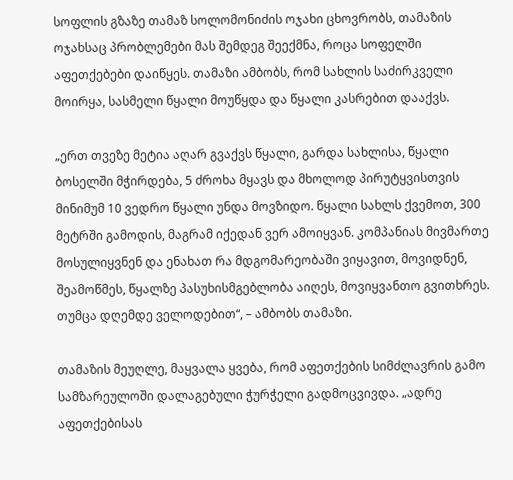სოფლის გზაზე თამაზ სოლომონიძის ოჯახი ცხოვრობს, თამაზის ოჯახსაც პრობლემები მას შემდეგ შეექმნა, როცა სოფელში აფეთქებები დაიწყეს. თამაზი ამბობს, რომ სახლის საძირკველი მოირყა, სასმელი წყალი მოუწყდა და წყალი კასრებით დააქვს.

„ერთ თვეზე მეტია აღარ გვაქვს წყალი, გარდა სახლისა, წყალი ბოსელში მჭირდება, 5 ძროხა მყავს და მხოლოდ პირუტყვისთვის მინიმუმ 10 ვედრო წყალი უნდა მოვზიდო. წყალი სახლს ქვემოთ, 300 მეტრში გამოდის, მაგრამ იქედან ვერ ამოიყვან. კომპანიას მივმართე მოსულიყვნენ და ენახათ რა მდგომარეობაში ვიყავით, მოვიდნენ, შეამოწმეს, წყალზე პასუხისმგებლობა აიღეს, მოვიყვანთო გვითხრეს. თუმცა დღემდე ველოდებით“, – ამბობს თამაზი.

თამაზის მეუღლე, მაყვალა ყვება, რომ აფეთქების სიმძლავრის გამო სამზარეულოში დალაგებული ჭურჭელი გადმოცვივდა. „ადრე აფეთქებისას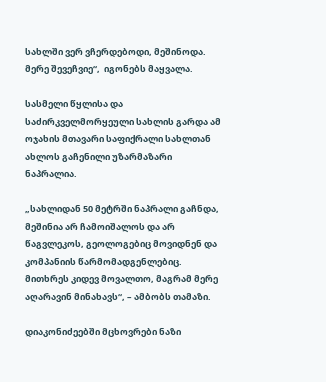სახლში ვერ ვჩერდებოდი, მეშინოდა. მერე შევეჩვიე“,  იგონებს მაყვალა.

სასმელი წყლისა და საძირკველმორყეული სახლის გარდა ამ ოჯახის მთავარი საფიქრალი სახლთან ახლოს გაჩენილი უზარმაზარი ნაპრალია.

„სახლიდან 50 მეტრში ნაპრალი გაჩნდა, მეშინია არ ჩამოიშალოს და არ წაგვლეკოს, გეოლოგებიც მოვიდნენ და კომპანიის წარმომადგენლებიც. მითხრეს კიდევ მოვალთო, მაგრამ მერე აღარავინ მინახავს“, – ამბობს თამაზი.

დიაკონიძეებში მცხოვრები ნაზი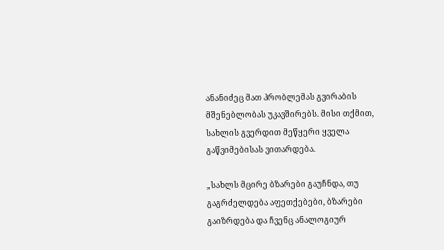ანანიძეც მათ პრობლემას გვირაბის მშენებლობას უკავშირებს. მისი თქმით, სახლის გვერდით მეწყერი ყველა გაწვიმებისას ვითარდება.

„სახლს მცირე ბზარები გაუჩნდა, თუ გაგრძელდება აფეთქებები, ბზარები გაიზრდება და ჩვენც ანალოგიურ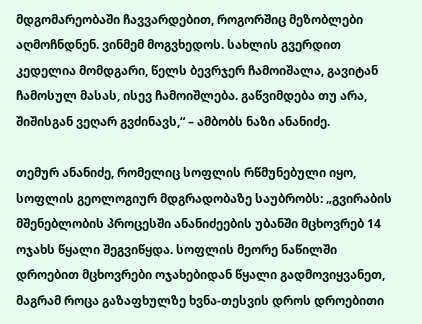მდგომარეობაში ჩავვარდებით, როგორშიც მეზობლები აღმოჩნდნენ. ვინმემ მოგვხედოს. სახლის გვერდით კედელია მომდგარი, წელს ბევრჯერ ჩამოიშალა, გავიტან ჩამოსულ მასას, ისევ ჩამოიშლება. გაწვიმდება თუ არა, შიშისგან ვეღარ გვძინავს,“ – ამბობს ნაზი ანანიძე.

თემურ ანანიძე, რომელიც სოფლის რწმუნებული იყო, სოფლის გეოლოგიურ მდგრადობაზე საუბრობს: „გვირაბის მშენებლობის პროცესში ანანიძეების უბანში მცხოვრებ 14 ოჯახს წყალი შეგვიწყდა. სოფლის მეორე ნაწილში დროებით მცხოვრები ოჯახებიდან წყალი გადმოვიყვანეთ, მაგრამ როცა გაზაფხულზე ხვნა-თესვის დროს დროებითი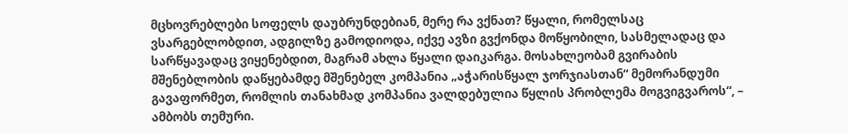მცხოვრებლები სოფელს დაუბრუნდებიან, მერე რა ვქნათ? წყალი, რომელსაც ვსარგებლობდით, ადგილზე გამოდიოდა, იქვე ავზი გვქონდა მოწყობილი, სასმელადაც და სარწყავადაც ვიყენებდით, მაგრამ ახლა წყალი დაიკარგა. მოსახლეობამ გვირაბის მშენებლობის დაწყებამდე მშენებელ კომპანია „აჭარისწყალ ჯორჯიასთან“ მემორანდუმი გავაფორმეთ, რომლის თანახმად კომპანია ვალდებულია წყლის პრობლემა მოგვიგვაროს“, – ამბობს თემური.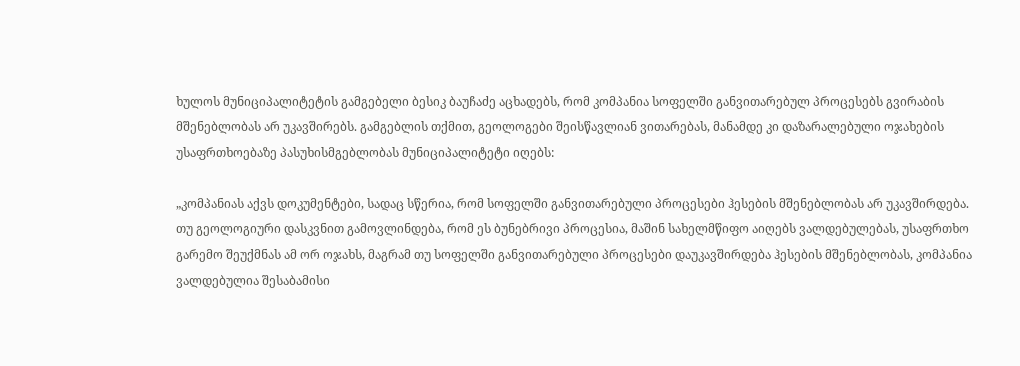ხულოს მუნიციპალიტეტის გამგებელი ბესიკ ბაუჩაძე აცხადებს, რომ კომპანია სოფელში განვითარებულ პროცესებს გვირაბის მშენებლობას არ უკავშირებს. გამგებლის თქმით, გეოლოგები შეისწავლიან ვითარებას, მანამდე კი დაზარალებული ოჯახების უსაფრთხოებაზე პასუხისმგებლობას მუნიციპალიტეტი იღებს:

„კომპანიას აქვს დოკუმენტები, სადაც სწერია, რომ სოფელში განვითარებული პროცესები ჰესების მშენებლობას არ უკავშირდება. თუ გეოლოგიური დასკვნით გამოვლინდება, რომ ეს ბუნებრივი პროცესია, მაშინ სახელმწიფო აიღებს ვალდებულებას, უსაფრთხო გარემო შეუქმნას ამ ორ ოჯახს, მაგრამ თუ სოფელში განვითარებული პროცესები დაუკავშირდება ჰესების მშენებლობას, კომპანია ვალდებულია შესაბამისი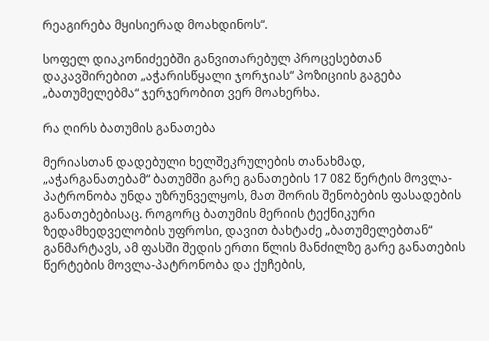რეაგირება მყისიერად მოახდინოს“.

სოფელ დიაკონიძეებში განვითარებულ პროცესებთან დაკავშირებით „აჭარისწყალი ჯორჯიას“ პოზიციის გაგება „ბათუმელებმა“ ჯერჯერობით ვერ მოახერხა.

რა ღირს ბათუმის განათება

მერიასთან დადებული ხელშეკრულების თანახმად, „აჭარგანათებამ“ ბათუმში გარე განათების 17 082 წერტის მოვლა-პატრონობა უნდა უზრუნველყოს, მათ შორის შენობების ფასადების განათებებისაც. როგორც ბათუმის მერიის ტექნიკური ზედამხედველობის უფროსი, დავით ბახტაძე „ბათუმელებთან“ განმარტავს, ამ ფასში შედის ერთი წლის მანძილზე გარე განათების წერტების მოვლა-პატრონობა და ქუჩების,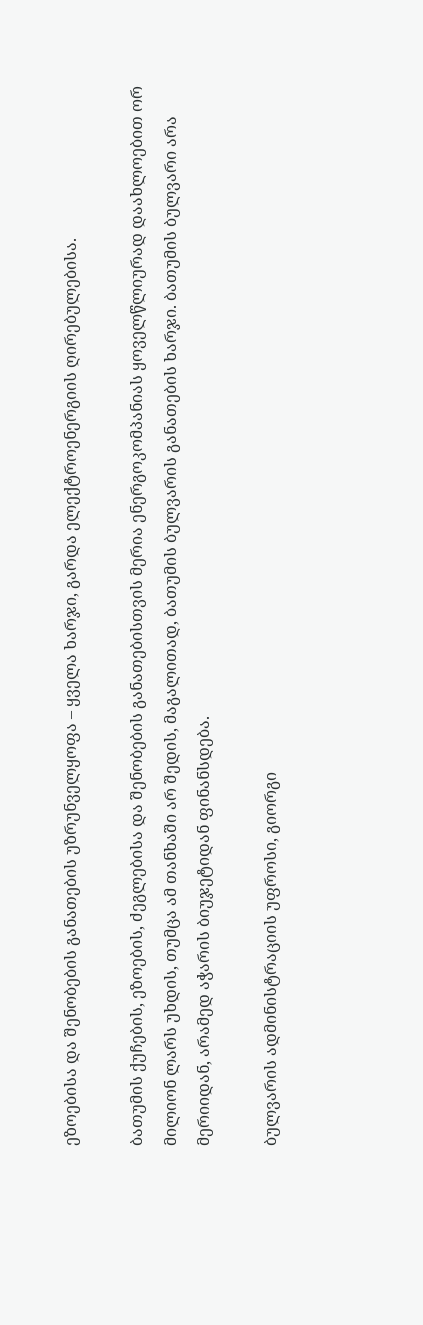ეზოებისა და შენობების განათების უზრუნველყოფა – ყველა ხარჯი, გარდა ელექტროენერგიის ღირებულებისა.

ბათუმის ქუჩების, ეზოების, ძეგლებისა და შენობების განათებისთვის მერია ენერგოკომპანიას ყოველწლიურად დაახლოებით ორ მილიონ ლარს უხდის, თუმცა ამ თანხაში არ შედის, მაგალითად, ბათუმის ბულვარის განათების ხარჯი. ბათუმის ბულვარი არა მერიიდან, არამედ აჭარის ბიუჯეტიდან ფინანსდება.

ბულვარის ადმინისტრაციის უფროსი, გიორგი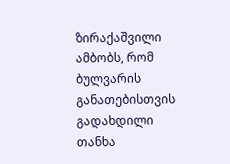ზირაქაშვილი ამბობს, რომ ბულვარის განათებისთვის გადახდილი თანხა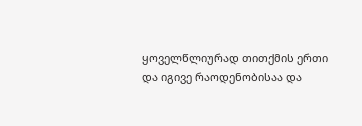ყოველწლიურად თითქმის ერთი და იგივე რაოდენობისაა და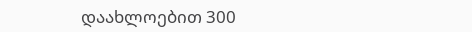დაახლოებით 300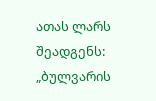ათას ლარს შეადგენს: „ბულვარის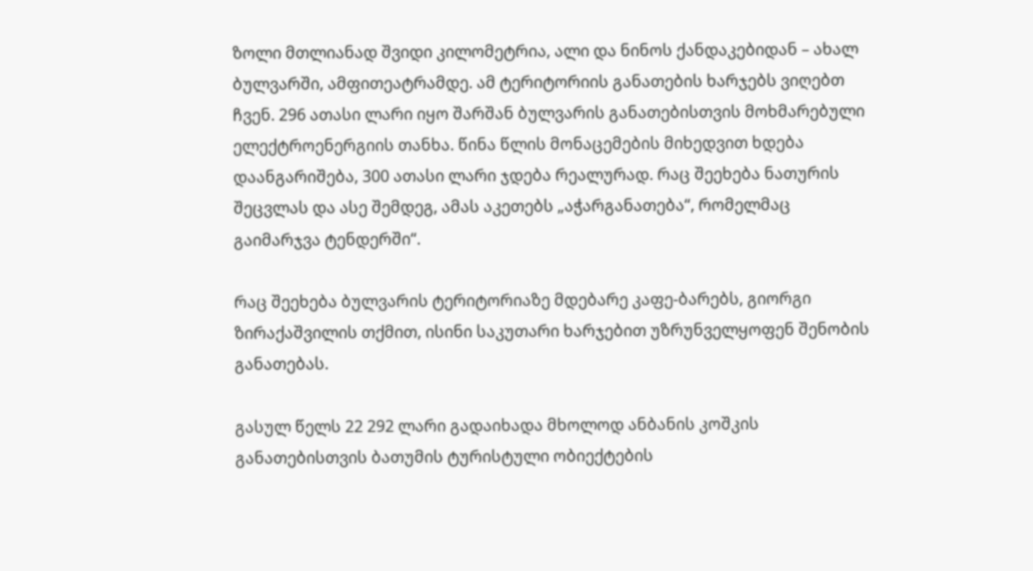ზოლი მთლიანად შვიდი კილომეტრია, ალი და ნინოს ქანდაკებიდან – ახალ ბულვარში, ამფითეატრამდე. ამ ტერიტორიის განათების ხარჯებს ვიღებთ ჩვენ. 296 ათასი ლარი იყო შარშან ბულვარის განათებისთვის მოხმარებული ელექტროენერგიის თანხა. წინა წლის მონაცემების მიხედვით ხდება დაანგარიშება, 300 ათასი ლარი ჯდება რეალურად. რაც შეეხება ნათურის შეცვლას და ასე შემდეგ, ამას აკეთებს „აჭარგანათება“, რომელმაც გაიმარჯვა ტენდერში“.

რაც შეეხება ბულვარის ტერიტორიაზე მდებარე კაფე-ბარებს, გიორგი ზირაქაშვილის თქმით, ისინი საკუთარი ხარჯებით უზრუნველყოფენ შენობის განათებას.

გასულ წელს 22 292 ლარი გადაიხადა მხოლოდ ანბანის კოშკის განათებისთვის ბათუმის ტურისტული ობიექტების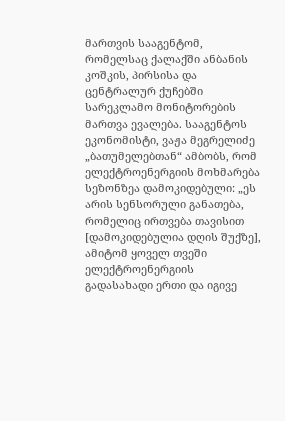მართვის სააგენტომ, რომელსაც ქალაქში ანბანის კოშკის, პირსისა და ცენტრალურ ქუჩებში სარეკლამო მონიტორების მართვა ევალება. სააგენტოს ეკონომისტი, ვაჟა მეგრელიძე „ბათუმელებთან“ ამბობს, რომ ელექტროენერგიის მოხმარება სეზონზეა დამოკიდებული: „ეს არის სენსორული განათება, რომელიც ირთვება თავისით [დამოკიდებულია დღის შუქზე], ამიტომ ყოველ თვეში ელექტროენერგიის გადასახადი ერთი და იგივე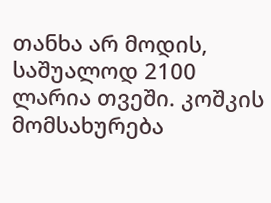თანხა არ მოდის,  საშუალოდ 2100 ლარია თვეში. კოშკის მომსახურება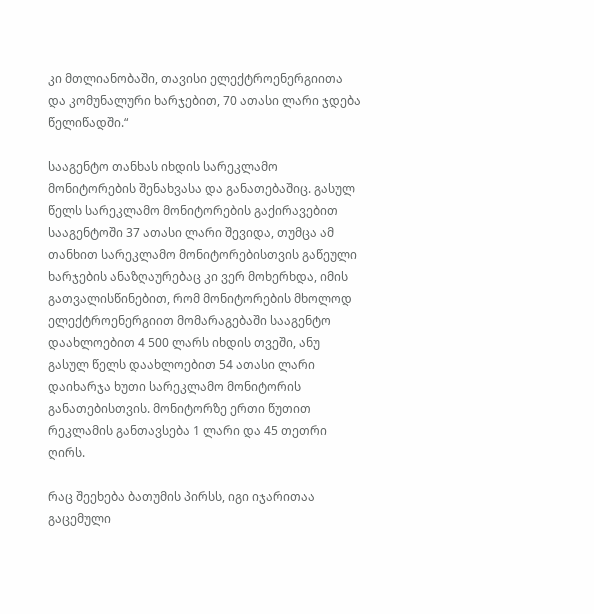კი მთლიანობაში, თავისი ელექტროენერგიითა და კომუნალური ხარჯებით, 70 ათასი ლარი ჯდება წელიწადში.“

სააგენტო თანხას იხდის სარეკლამო მონიტორების შენახვასა და განათებაშიც. გასულ წელს სარეკლამო მონიტორების გაქირავებით სააგენტოში 37 ათასი ლარი შევიდა, თუმცა ამ თანხით სარეკლამო მონიტორებისთვის გაწეული ხარჯების ანაზღაურებაც კი ვერ მოხერხდა, იმის გათვალისწინებით, რომ მონიტორების მხოლოდ ელექტროენერგიით მომარაგებაში სააგენტო დაახლოებით 4 500 ლარს იხდის თვეში, ანუ გასულ წელს დაახლოებით 54 ათასი ლარი დაიხარჯა ხუთი სარეკლამო მონიტორის განათებისთვის. მონიტორზე ერთი წუთით რეკლამის განთავსება 1 ლარი და 45 თეთრი ღირს.

რაც შეეხება ბათუმის პირსს, იგი იჯარითაა გაცემული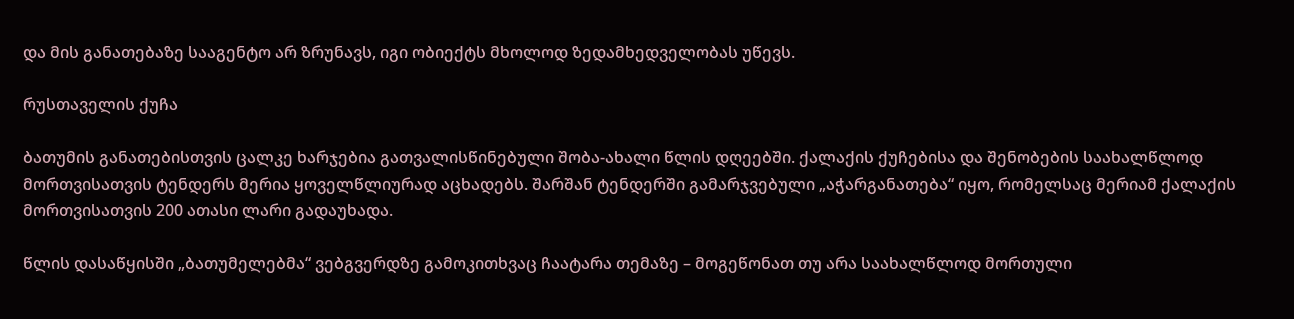და მის განათებაზე სააგენტო არ ზრუნავს, იგი ობიექტს მხოლოდ ზედამხედველობას უწევს.

რუსთაველის ქუჩა

ბათუმის განათებისთვის ცალკე ხარჯებია გათვალისწინებული შობა-ახალი წლის დღეებში. ქალაქის ქუჩებისა და შენობების საახალწლოდ მორთვისათვის ტენდერს მერია ყოველწლიურად აცხადებს. შარშან ტენდერში გამარჯვებული „აჭარგანათება“ იყო, რომელსაც მერიამ ქალაქის მორთვისათვის 200 ათასი ლარი გადაუხადა.

წლის დასაწყისში „ბათუმელებმა“ ვებგვერდზე გამოკითხვაც ჩაატარა თემაზე – მოგეწონათ თუ არა საახალწლოდ მორთული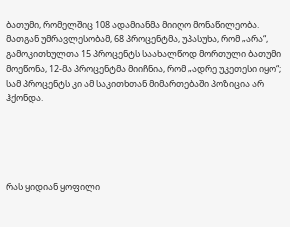ბათუმი, რომელშიც 108 ადამიანმა მიიღო მონაწილეობა. მათგან უმრავლესობამ, 68 პროცენტმა, უპასუხა, რომ „არა“, გამოკითხულთა 15 პროცენტს საახალწოდ მორთული ბათუმი მოეწონა, 12-მა პროცენტმა მიიჩნია, რომ „ადრე უკეთესი იყო“; სამ პროცენტს კი ამ საკითხთან მიმართებაში პოზიცია არ ჰქონდა.





რას ყიდიან ყოფილი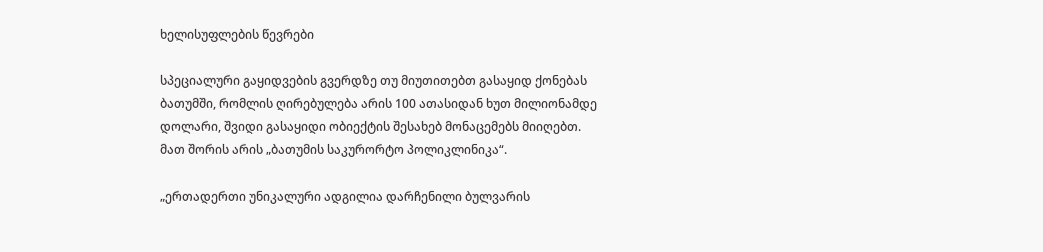ხელისუფლების წევრები

სპეციალური გაყიდვების გვერდზე თუ მიუთითებთ გასაყიდ ქონებას ბათუმში, რომლის ღირებულება არის 100 ათასიდან ხუთ მილიონამდე დოლარი, შვიდი გასაყიდი ობიექტის შესახებ მონაცემებს მიიღებთ. მათ შორის არის „ბათუმის საკურორტო პოლიკლინიკა“.

„ერთადერთი უნიკალური ადგილია დარჩენილი ბულვარის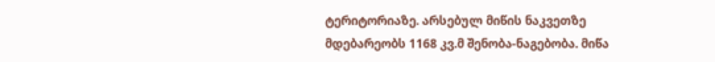ტერიტორიაზე. არსებულ მიწის ნაკვეთზე მდებარეობს 1168 კვ.მ შენობა-ნაგებობა. მიწა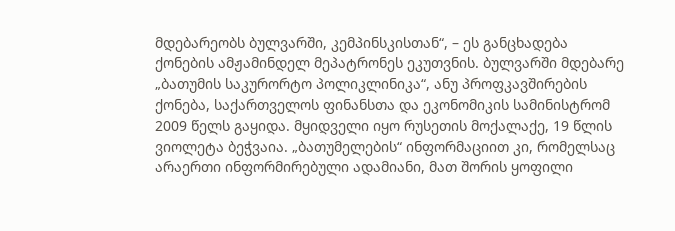მდებარეობს ბულვარში, კემპინსკისთან“, – ეს განცხადება ქონების ამჟამინდელ მეპატრონეს ეკუთვნის. ბულვარში მდებარე „ბათუმის საკურორტო პოლიკლინიკა“, ანუ პროფკავშირების ქონება, საქართველოს ფინანსთა და ეკონომიკის სამინისტრომ 2009 წელს გაყიდა. მყიდველი იყო რუსეთის მოქალაქე, 19 წლის ვიოლეტა ბეჭვაია. „ბათუმელების“ ინფორმაციით კი, რომელსაც არაერთი ინფორმირებული ადამიანი, მათ შორის ყოფილი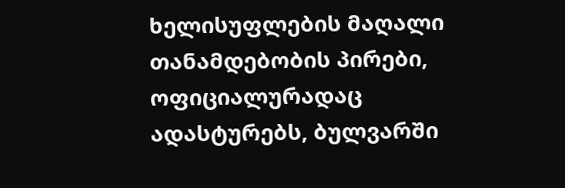ხელისუფლების მაღალი თანამდებობის პირები, ოფიციალურადაც ადასტურებს, ბულვარში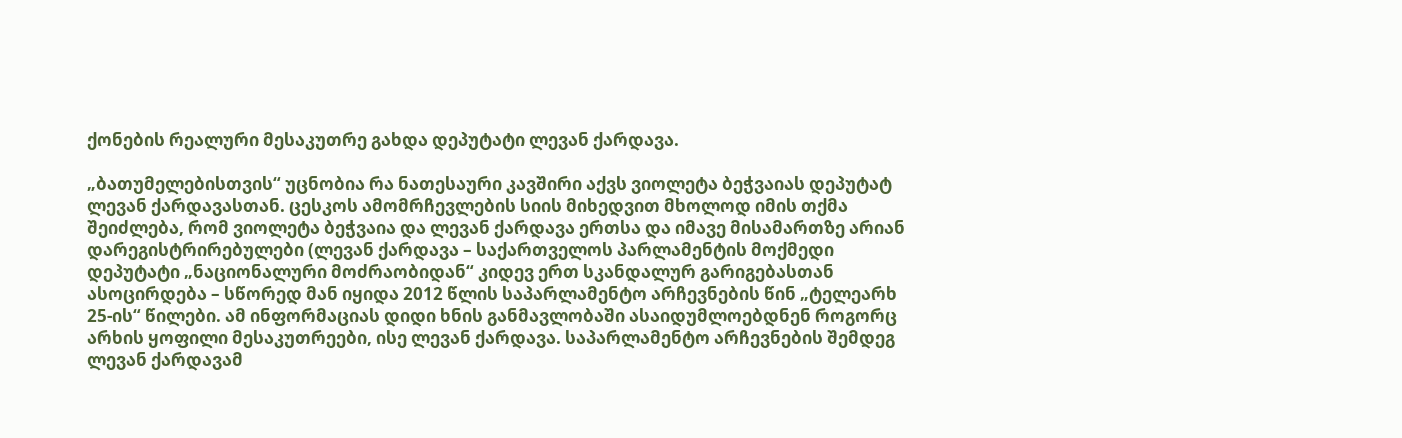ქონების რეალური მესაკუთრე გახდა დეპუტატი ლევან ქარდავა.

„ბათუმელებისთვის“ უცნობია რა ნათესაური კავშირი აქვს ვიოლეტა ბეჭვაიას დეპუტატ ლევან ქარდავასთან. ცესკოს ამომრჩევლების სიის მიხედვით მხოლოდ იმის თქმა შეიძლება, რომ ვიოლეტა ბეჭვაია და ლევან ქარდავა ერთსა და იმავე მისამართზე არიან დარეგისტრირებულები (ლევან ქარდავა – საქართველოს პარლამენტის მოქმედი დეპუტატი „ნაციონალური მოძრაობიდან“ კიდევ ერთ სკანდალურ გარიგებასთან ასოცირდება – სწორედ მან იყიდა 2012 წლის საპარლამენტო არჩევნების წინ „ტელეარხ 25-ის“ წილები. ამ ინფორმაციას დიდი ხნის განმავლობაში ასაიდუმლოებდნენ როგორც არხის ყოფილი მესაკუთრეები, ისე ლევან ქარდავა. საპარლამენტო არჩევნების შემდეგ ლევან ქარდავამ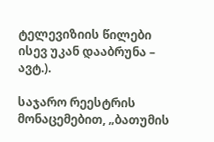ტელევიზიის წილები ისევ უკან დააბრუნა – ავტ.).

საჯარო რეესტრის მონაცემებით, „ბათუმის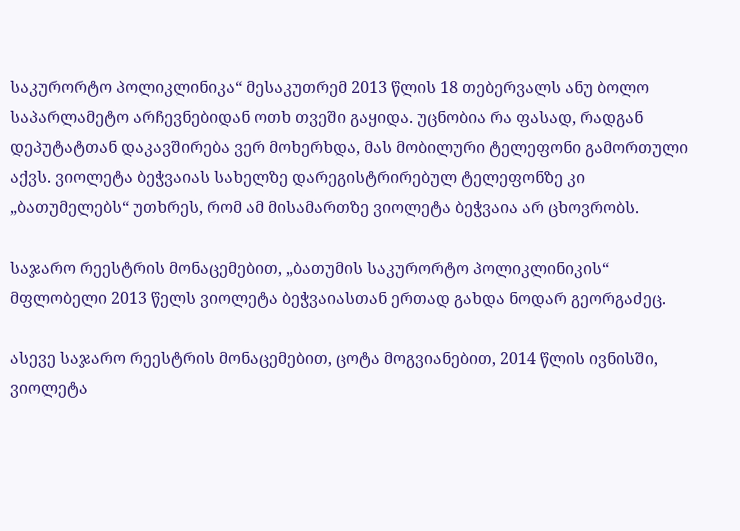საკურორტო პოლიკლინიკა“ მესაკუთრემ 2013 წლის 18 თებერვალს ანუ ბოლო საპარლამეტო არჩევნებიდან ოთხ თვეში გაყიდა. უცნობია რა ფასად, რადგან დეპუტატთან დაკავშირება ვერ მოხერხდა, მას მობილური ტელეფონი გამორთული აქვს. ვიოლეტა ბეჭვაიას სახელზე დარეგისტრირებულ ტელეფონზე კი „ბათუმელებს“ უთხრეს, რომ ამ მისამართზე ვიოლეტა ბეჭვაია არ ცხოვრობს.

საჯარო რეესტრის მონაცემებით, „ბათუმის საკურორტო პოლიკლინიკის“ მფლობელი 2013 წელს ვიოლეტა ბეჭვაიასთან ერთად გახდა ნოდარ გეორგაძეც.

ასევე საჯარო რეესტრის მონაცემებით, ცოტა მოგვიანებით, 2014 წლის ივნისში, ვიოლეტა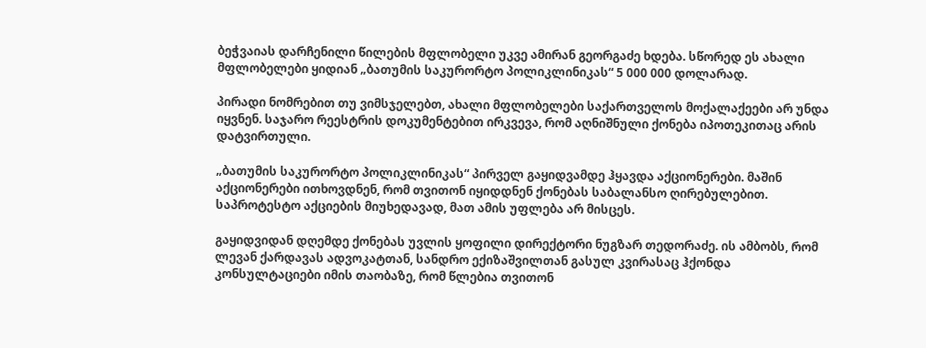ბეჭვაიას დარჩენილი წილების მფლობელი უკვე ამირან გეორგაძე ხდება. სწორედ ეს ახალი მფლობელები ყიდიან „ბათუმის საკურორტო პოლიკლინიკას“ 5 000 000 დოლარად.

პირადი ნომრებით თუ ვიმსჯელებთ, ახალი მფლობელები საქართველოს მოქალაქეები არ უნდა იყვნენ. საჯარო რეესტრის დოკუმენტებით ირკვევა, რომ აღნიშნული ქონება იპოთეკითაც არის დატვირთული.

„ბათუმის საკურორტო პოლიკლინიკას“ პირველ გაყიდვამდე ჰყავდა აქციონერები. მაშინ აქციონერები ითხოვდნენ, რომ თვითონ იყიდდნენ ქონებას საბალანსო ღირებულებით. საპროტესტო აქციების მიუხედავად, მათ ამის უფლება არ მისცეს.

გაყიდვიდან დღემდე ქონებას უვლის ყოფილი დირექტორი ნუგზარ თედორაძე. ის ამბობს, რომ ლევან ქარდავას ადვოკატთან, სანდრო ექიზაშვილთან გასულ კვირასაც ჰქონდა კონსულტაციები იმის თაობაზე, რომ წლებია თვითონ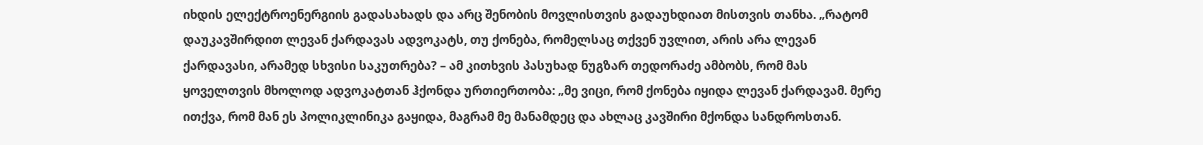იხდის ელექტროენერგიის გადასახადს და არც შენობის მოვლისთვის გადაუხდიათ მისთვის თანხა. „რატომ დაუკავშირდით ლევან ქარდავას ადვოკატს, თუ ქონება, რომელსაც თქვენ უვლით, არის არა ლევან ქარდავასი, არამედ სხვისი საკუთრება? – ამ კითხვის პასუხად ნუგზარ თედორაძე ამბობს, რომ მას ყოველთვის მხოლოდ ადვოკატთან ჰქონდა ურთიერთობა: „მე ვიცი, რომ ქონება იყიდა ლევან ქარდავამ. მერე ითქვა, რომ მან ეს პოლიკლინიკა გაყიდა, მაგრამ მე მანამდეც და ახლაც კავშირი მქონდა სანდროსთან.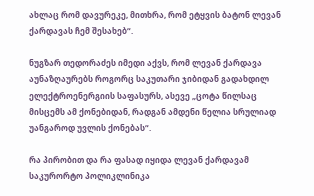ახლაც რომ დავურეკე, მითხრა, რომ ეტყვის ბატონ ლევან ქარდავას ჩემ შესახებ“.

ნუგზარ თედორაძეს იმედი აქვს, რომ ლევან ქარდავა აუნაზღაურებს როგორც საკუთარი ჯიბიდან გადახდილ ელექტროენერგიის საფასურს, ასევე „ცოტა წილსაც მისცემს ამ ქონებიდან, რადგან ამდენი წელია სრულიად უანგაროდ უვლის ქონებას“.

რა პირობით და რა ფასად იყიდა ლევან ქარდავამ საკურორტო პოლიკლინიკა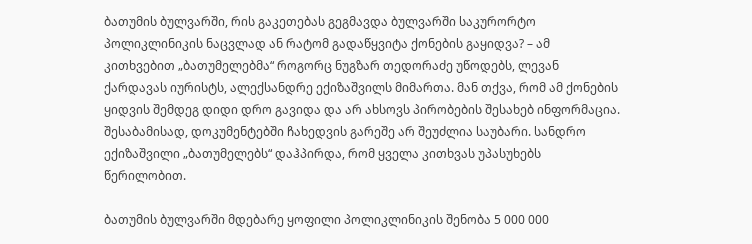ბათუმის ბულვარში, რის გაკეთებას გეგმავდა ბულვარში საკურორტო პოლიკლინიკის ნაცვლად ან რატომ გადაწყვიტა ქონების გაყიდვა? – ამ კითხვებით „ბათუმელებმა“ როგორც ნუგზარ თედორაძე უწოდებს, ლევან ქარდავას იურისტს, ალექსანდრე ექიზაშვილს მიმართა. მან თქვა, რომ ამ ქონების ყიდვის შემდეგ დიდი დრო გავიდა და არ ახსოვს პირობების შესახებ ინფორმაცია. შესაბამისად, დოკუმენტებში ჩახედვის გარეშე არ შეუძლია საუბარი. სანდრო ექიზაშვილი „ბათუმელებს“ დაჰპირდა, რომ ყველა კითხვას უპასუხებს წერილობით.

ბათუმის ბულვარში მდებარე ყოფილი პოლიკლინიკის შენობა 5 000 000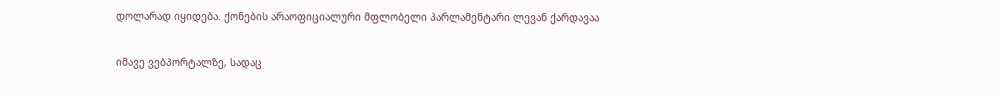დოლარად იყიდება. ქონების არაოფიციალური მფლობელი პარლამენტარი ლევან ქარდავაა

იმავე ვებპორტალზე, სადაც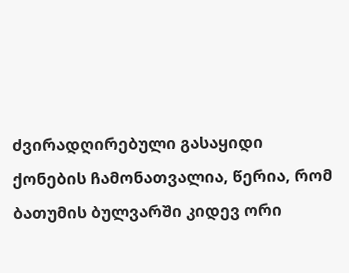ძვირადღირებული გასაყიდი ქონების ჩამონათვალია, წერია, რომ ბათუმის ბულვარში კიდევ ორი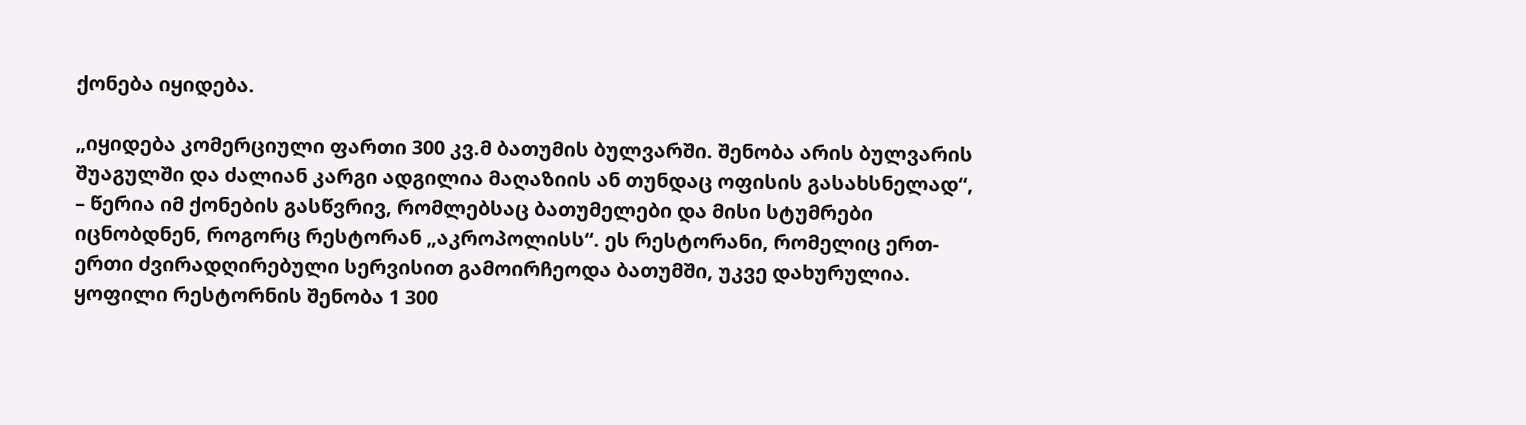ქონება იყიდება.

„იყიდება კომერციული ფართი 300 კვ.მ ბათუმის ბულვარში. შენობა არის ბულვარის შუაგულში და ძალიან კარგი ადგილია მაღაზიის ან თუნდაც ოფისის გასახსნელად“, – წერია იმ ქონების გასწვრივ, რომლებსაც ბათუმელები და მისი სტუმრები იცნობდნენ, როგორც რესტორან „აკროპოლისს“. ეს რესტორანი, რომელიც ერთ-ერთი ძვირადღირებული სერვისით გამოირჩეოდა ბათუმში, უკვე დახურულია. ყოფილი რესტორნის შენობა 1 300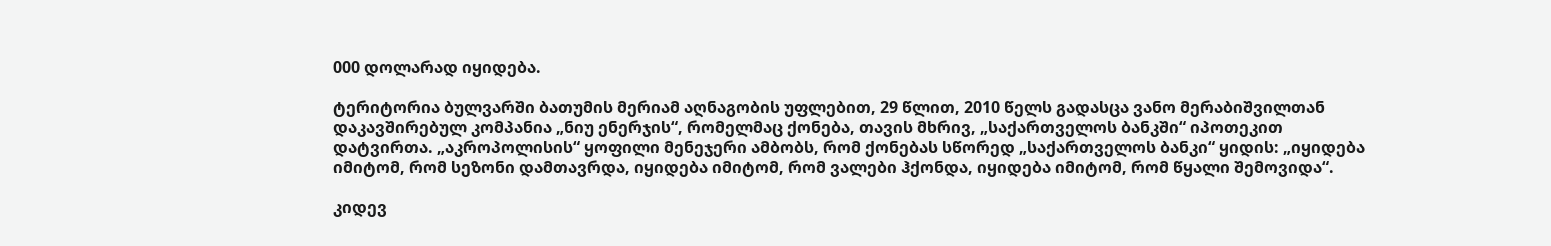000 დოლარად იყიდება.

ტერიტორია ბულვარში ბათუმის მერიამ აღნაგობის უფლებით, 29 წლით, 2010 წელს გადასცა ვანო მერაბიშვილთან დაკავშირებულ კომპანია „ნიუ ენერჯის“, რომელმაც ქონება, თავის მხრივ, „საქართველოს ბანკში“ იპოთეკით დატვირთა. „აკროპოლისის“ ყოფილი მენეჯერი ამბობს, რომ ქონებას სწორედ „საქართველოს ბანკი“ ყიდის: „იყიდება იმიტომ, რომ სეზონი დამთავრდა, იყიდება იმიტომ, რომ ვალები ჰქონდა, იყიდება იმიტომ, რომ წყალი შემოვიდა“.

კიდევ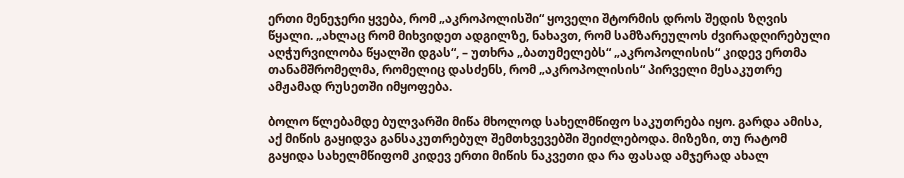ერთი მენეჯერი ყვება, რომ „აკროპოლისში“ ყოველი შტორმის დროს შედის ზღვის წყალი. „ახლაც რომ მიხვიდეთ ადგილზე, ნახავთ, რომ სამზარეულოს ძვირადღირებული აღჭურვილობა წყალში დგას“, – უთხრა „ბათუმელებს“ „აკროპოლისის“ კიდევ ერთმა თანამშრომელმა, რომელიც დასძენს, რომ „აკროპოლისის“ პირველი მესაკუთრე ამჟამად რუსეთში იმყოფება.

ბოლო წლებამდე ბულვარში მიწა მხოლოდ სახელმწიფო საკუთრება იყო. გარდა ამისა, აქ მიწის გაყიდვა განსაკუთრებულ შემთხვევებში შეიძლებოდა. მიზეზი, თუ რატომ გაყიდა სახელმწიფომ კიდევ ერთი მიწის ნაკვეთი და რა ფასად ამჯერად ახალ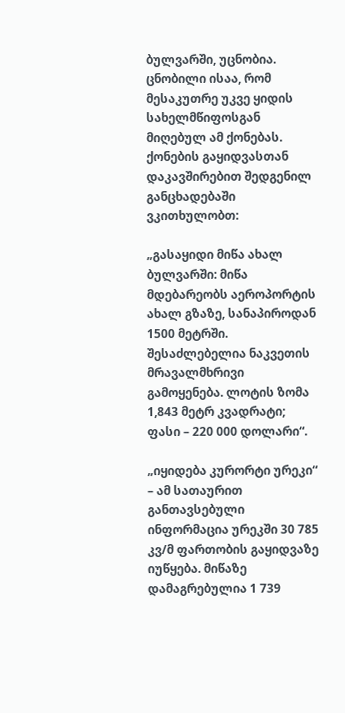ბულვარში, უცნობია. ცნობილი ისაა, რომ მესაკუთრე უკვე ყიდის სახელმწიფოსგან მიღებულ ამ ქონებას. ქონების გაყიდვასთან დაკავშირებით შედგენილ განცხადებაში ვკითხულობთ:

„გასაყიდი მიწა ახალ ბულვარში: მიწა მდებარეობს აეროპორტის ახალ გზაზე, სანაპიროდან 1500 მეტრში. შესაძლებელია ნაკვეთის მრავალმხრივი გამოყენება. ლოტის ზომა 1,843 მეტრ კვადრატი; ფასი – 220 000 დოლარი“.

„იყიდება კურორტი ურეკი“ – ამ სათაურით განთავსებული ინფორმაცია ურეკში 30 785  კვ/მ ფართობის გაყიდვაზე იუწყება. მიწაზე დამაგრებულია 1 739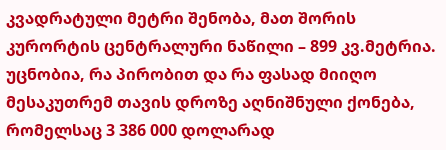კვადრატული მეტრი შენობა, მათ შორის კურორტის ცენტრალური ნაწილი – 899 კვ.მეტრია. უცნობია, რა პირობით და რა ფასად მიიღო მესაკუთრემ თავის დროზე აღნიშნული ქონება, რომელსაც 3 386 000 დოლარად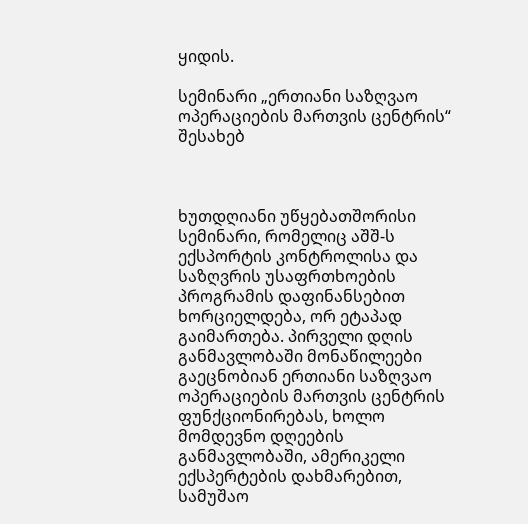ყიდის.

სემინარი „ერთიანი საზღვაო ოპერაციების მართვის ცენტრის“ შესახებ



ხუთდღიანი უწყებათშორისი სემინარი, რომელიც აშშ-ს ექსპორტის კონტროლისა და საზღვრის უსაფრთხოების პროგრამის დაფინანსებით ხორციელდება, ორ ეტაპად გაიმართება. პირველი დღის განმავლობაში მონაწილეები გაეცნობიან ერთიანი საზღვაო ოპერაციების მართვის ცენტრის ფუნქციონირებას, ხოლო მომდევნო დღეების განმავლობაში, ამერიკელი ექსპერტების დახმარებით, სამუშაო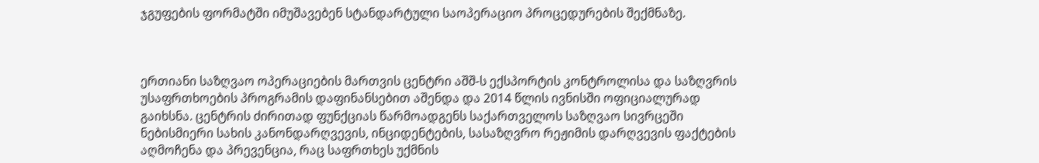ჯგუფების ფორმატში იმუშავებენ სტანდარტული საოპერაციო პროცედურების შექმნაზე.



ერთიანი საზღვაო ოპერაციების მართვის ცენტრი აშშ-ს ექსპორტის კონტროლისა და საზღვრის უსაფრთხოების პროგრამის დაფინანსებით აშენდა და 2014 წლის ივნისში ოფიციალურად გაიხსნა. ცენტრის ძირითად ფუნქციას წარმოადგენს საქართველოს საზღვაო სივრცეში ნებისმიერი სახის კანონდარღვევის, ინციდენტების, სასაზღვრო რეჟიმის დარღვევის ფაქტების აღმოჩენა და პრევენცია, რაც საფრთხეს უქმნის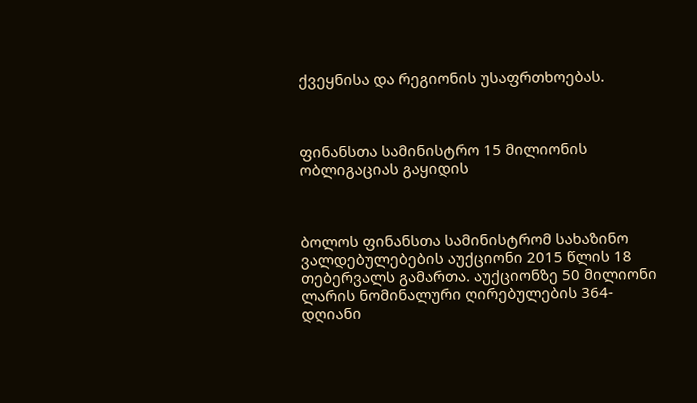ქვეყნისა და რეგიონის უსაფრთხოებას.



ფინანსთა სამინისტრო 15 მილიონის ობლიგაციას გაყიდის



ბოლოს ფინანსთა სამინისტრომ სახაზინო ვალდებულებების აუქციონი 2015 წლის 18 თებერვალს გამართა. აუქციონზე 50 მილიონი ლარის ნომინალური ღირებულების 364-დღიანი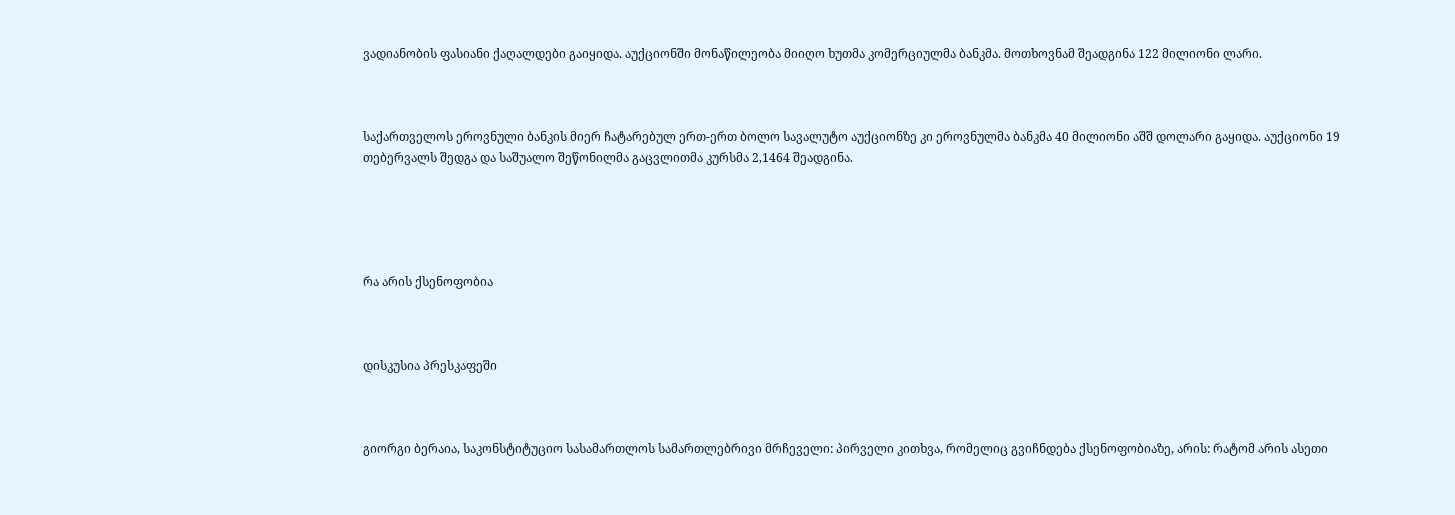ვადიანობის ფასიანი ქაღალდები გაიყიდა. აუქციონში მონაწილეობა მიიღო ხუთმა კომერციულმა ბანკმა. მოთხოვნამ შეადგინა 122 მილიონი ლარი.



საქართველოს ეროვნული ბანკის მიერ ჩატარებულ ერთ-ერთ ბოლო სავალუტო აუქციონზე კი ეროვნულმა ბანკმა 40 მილიონი აშშ დოლარი გაყიდა. აუქციონი 19 თებერვალს შედგა და საშუალო შეწონილმა გაცვლითმა კურსმა 2,1464 შეადგინა.





რა არის ქსენოფობია



დისკუსია პრესკაფეში



გიორგი ბერაია, საკონსტიტუციო სასამართლოს სამართლებრივი მრჩეველი: პირველი კითხვა, რომელიც გვიჩნდება ქსენოფობიაზე, არის: რატომ არის ასეთი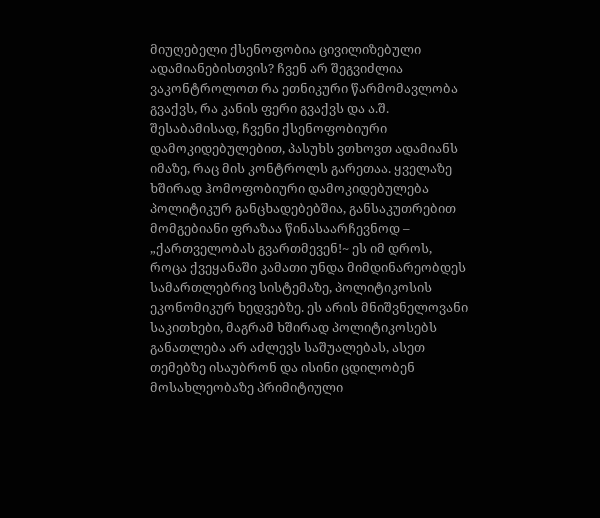მიუღებელი ქსენოფობია ცივილიზებული ადამიანებისთვის? ჩვენ არ შეგვიძლია ვაკონტროლოთ რა ეთნიკური წარმომავლობა გვაქვს, რა კანის ფერი გვაქვს და ა.შ. შესაბამისად, ჩვენი ქსენოფობიური დამოკიდებულებით, პასუხს ვთხოვთ ადამიანს იმაზე, რაც მის კონტროლს გარეთაა. ყველაზე ხშირად ჰომოფობიური დამოკიდებულება პოლიტიკურ განცხადებებშია, განსაკუთრებით მომგებიანი ფრაზაა წინასაარჩევნოდ – „ქართველობას გვართმევენ!~ ეს იმ დროს, როცა ქვეყანაში კამათი უნდა მიმდინარეობდეს სამართლებრივ სისტემაზე, პოლიტიკოსის ეკონომიკურ ხედვებზე. ეს არის მნიშვნელოვანი საკითხები, მაგრამ ხშირად პოლიტიკოსებს განათლება არ აძლევს საშუალებას, ასეთ თემებზე ისაუბრონ და ისინი ცდილობენ მოსახლეობაზე პრიმიტიული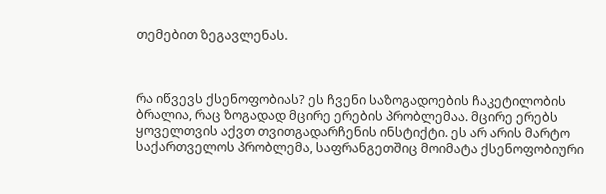თემებით ზეგავლენას.



რა იწვევს ქსენოფობიას? ეს ჩვენი საზოგადოების ჩაკეტილობის ბრალია, რაც ზოგადად მცირე ერების პრობლემაა. მცირე ერებს ყოველთვის აქვთ თვითგადარჩენის ინსტიქტი. ეს არ არის მარტო საქართველოს პრობლემა, საფრანგეთშიც მოიმატა ქსენოფობიური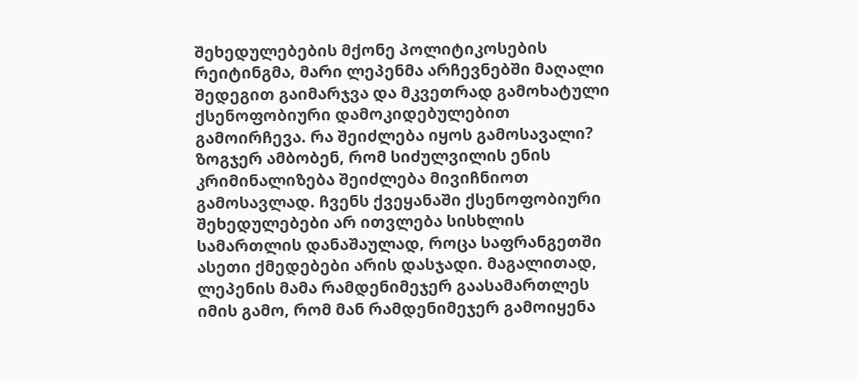შეხედულებების მქონე პოლიტიკოსების რეიტინგმა, მარი ლეპენმა არჩევნებში მაღალი შედეგით გაიმარჯვა და მკვეთრად გამოხატული ქსენოფობიური დამოკიდებულებით გამოირჩევა. რა შეიძლება იყოს გამოსავალი? ზოგჯერ ამბობენ, რომ სიძულვილის ენის კრიმინალიზება შეიძლება მივიჩნიოთ გამოსავლად. ჩვენს ქვეყანაში ქსენოფობიური შეხედულებები არ ითვლება სისხლის სამართლის დანაშაულად, როცა საფრანგეთში ასეთი ქმედებები არის დასჯადი. მაგალითად, ლეპენის მამა რამდენიმეჯერ გაასამართლეს იმის გამო, რომ მან რამდენიმეჯერ გამოიყენა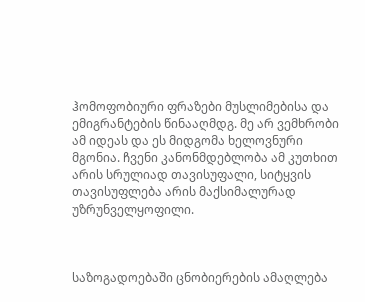ჰომოფობიური ფრაზები მუსლიმებისა და ემიგრანტების წინააღმდგ. მე არ ვემხრობი ამ იდეას და ეს მიდგომა ხელოვნური მგონია. ჩვენი კანონმდებლობა ამ კუთხით არის სრულიად თავისუფალი, სიტყვის თავისუფლება არის მაქსიმალურად უზრუნველყოფილი.



საზოგადოებაში ცნობიერების ამაღლება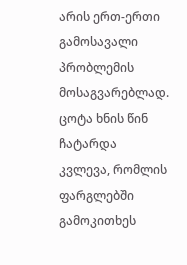არის ერთ-ერთი გამოსავალი პრობლემის მოსაგვარებლად. ცოტა ხნის წინ ჩატარდა კვლევა, რომლის ფარგლებში გამოკითხეს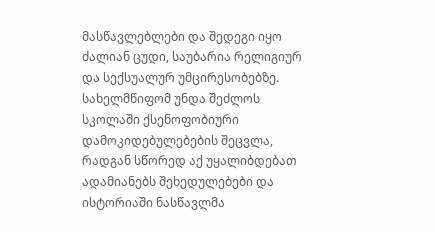მასწავლებლები და შედეგი იყო ძალიან ცუდი, საუბარია რელიგიურ და სექსუალურ უმცირესობებზე. სახელმწიფომ უნდა შეძლოს სკოლაში ქსენოფობიური დამოკიდებულებების შეცვლა, რადგან სწორედ აქ უყალიბდებათ ადამიანებს შეხედულებები და ისტორიაში ნასწავლმა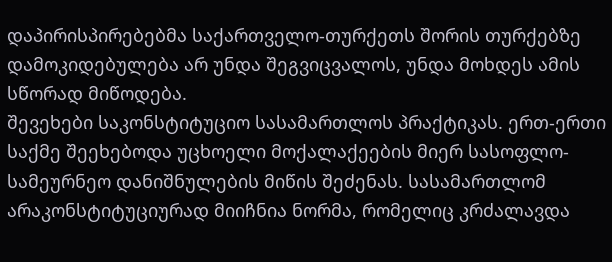დაპირისპირებებმა საქართველო-თურქეთს შორის თურქებზე დამოკიდებულება არ უნდა შეგვიცვალოს, უნდა მოხდეს ამის სწორად მიწოდება.
შევეხები საკონსტიტუციო სასამართლოს პრაქტიკას. ერთ-ერთი საქმე შეეხებოდა უცხოელი მოქალაქეების მიერ სასოფლო-სამეურნეო დანიშნულების მიწის შეძენას. სასამართლომ არაკონსტიტუციურად მიიჩნია ნორმა, რომელიც კრძალავდა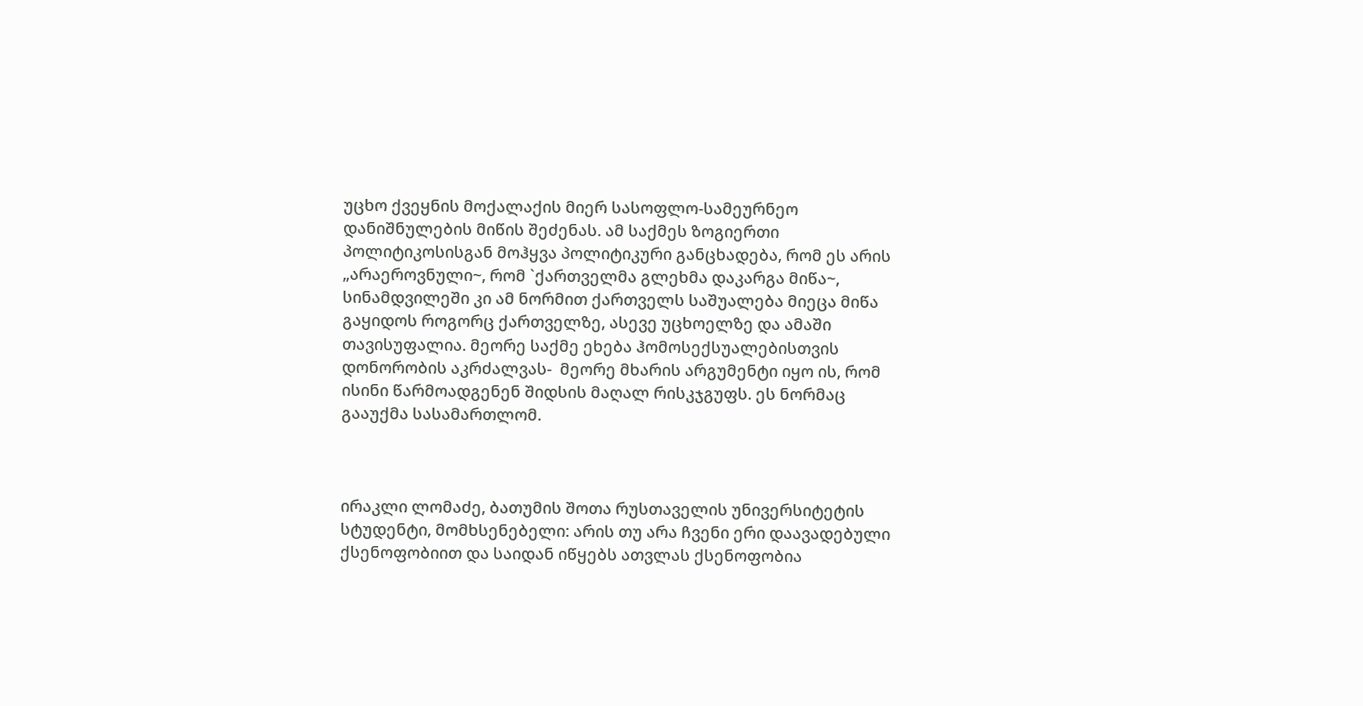უცხო ქვეყნის მოქალაქის მიერ სასოფლო-სამეურნეო დანიშნულების მიწის შეძენას. ამ საქმეს ზოგიერთი პოლიტიკოსისგან მოჰყვა პოლიტიკური განცხადება, რომ ეს არის „არაეროვნული~, რომ `ქართველმა გლეხმა დაკარგა მიწა~, სინამდვილეში კი ამ ნორმით ქართველს საშუალება მიეცა მიწა გაყიდოს როგორც ქართველზე, ასევე უცხოელზე და ამაში თავისუფალია. მეორე საქმე ეხება ჰომოსექსუალებისთვის დონორობის აკრძალვას-  მეორე მხარის არგუმენტი იყო ის, რომ ისინი წარმოადგენენ შიდსის მაღალ რისკჯგუფს. ეს ნორმაც გააუქმა სასამართლომ.



ირაკლი ლომაძე, ბათუმის შოთა რუსთაველის უნივერსიტეტის სტუდენტი, მომხსენებელი: არის თუ არა ჩვენი ერი დაავადებული ქსენოფობიით და საიდან იწყებს ათვლას ქსენოფობია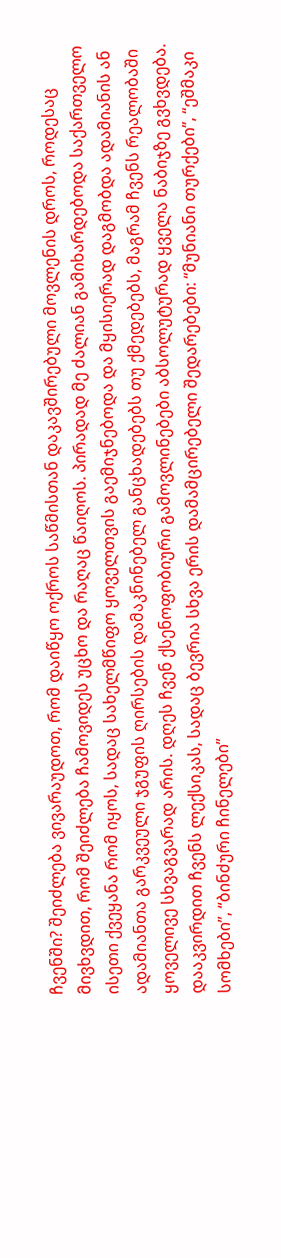ჩვენში? შეიძლება ვივარაუდოთ, რომ დაიწყო ოქროს საწმისთან დაკავშირებული მოვლენის დროს, როდესაც მივხვდით, რომ შეიძლება ჩამოვიდეს უცხო და რაღაც წაიღოს. პირადად მე ძალიან გამიხარდებოდა საქართველო ისეთი ქვეყანა რომ იყოს, სადაც სახელმწიფო ყოველთვის გაემიჯნებოდა და მყისიერად დაგმობდა ადამიანის ან ადამიანთა გარკვეული ჯგუფის ღირსების დამაკნინებელ განცხადებებს თუ ქმედებებს, მაგრამ ჩვენს რეალობაში ყოველივე სხვაგვარად არის. დღეს ჩვენ ქსენოფობიური გამოვლინებები აბსოლუტურად ყველა ნაბიჯზე გვხვდება. დააკვირდით ჩვენს ლექსიკას, სადაც ბევრია სხვა ერის დამამცირებელი შედარებები: “მუნიანი თურქები”, “ეშმაკი სომხები”, “ბინძური ჩინელები”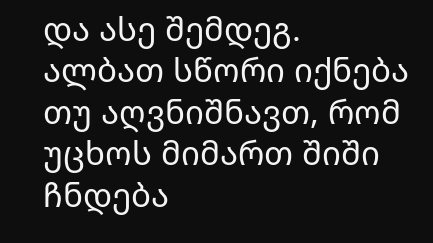და ასე შემდეგ.
ალბათ სწორი იქნება თუ აღვნიშნავთ, რომ უცხოს მიმართ შიში ჩნდება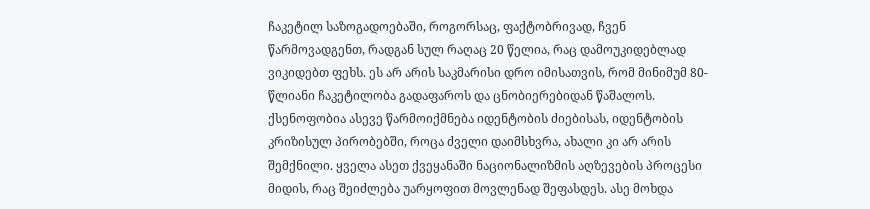ჩაკეტილ საზოგადოებაში, როგორსაც, ფაქტობრივად, ჩვენ წარმოვადგენთ, რადგან სულ რაღაც 20 წელია, რაც დამოუკიდებლად ვიკიდებთ ფეხს. ეს არ არის საკმარისი დრო იმისათვის, რომ მინიმუმ 80-წლიანი ჩაკეტილობა გადაფაროს და ცნობიერებიდან წაშალოს.
ქსენოფობია ასევე წარმოიქმნება იდენტობის ძიებისას, იდენტობის კრიზისულ პირობებში, როცა ძველი დაიმსხვრა, ახალი კი არ არის შემქნილი. ყველა ასეთ ქვეყანაში ნაციონალიზმის აღზევების პროცესი მიდის, რაც შეიძლება უარყოფით მოვლენად შეფასდეს. ასე მოხდა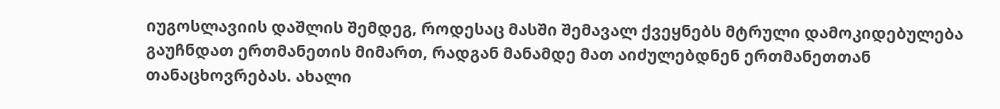იუგოსლავიის დაშლის შემდეგ, როდესაც მასში შემავალ ქვეყნებს მტრული დამოკიდებულება გაუჩნდათ ერთმანეთის მიმართ, რადგან მანამდე მათ აიძულებდნენ ერთმანეთთან თანაცხოვრებას. ახალი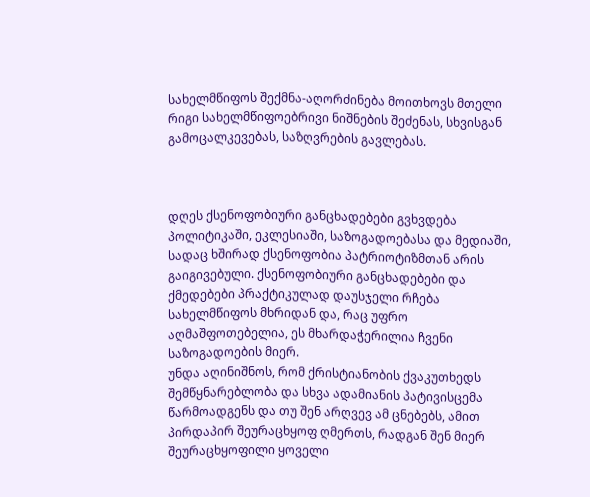სახელმწიფოს შექმნა-აღორძინება მოითხოვს მთელი რიგი სახელმწიფოებრივი ნიშნების შეძენას, სხვისგან გამოცალკევებას, საზღვრების გავლებას.



დღეს ქსენოფობიური განცხადებები გვხვდება პოლიტიკაში, ეკლესიაში, საზოგადოებასა და მედიაში, სადაც ხშირად ქსენოფობია პატრიოტიზმთან არის გაიგივებული. ქსენოფობიური განცხადებები და ქმედებები პრაქტიკულად დაუსჯელი რჩება სახელმწიფოს მხრიდან და, რაც უფრო აღმაშფოთებელია, ეს მხარდაჭერილია ჩვენი საზოგადოების მიერ.
უნდა აღინიშნოს, რომ ქრისტიანობის ქვაკუთხედს შემწყნარებლობა და სხვა ადამიანის პატივისცემა წარმოადგენს და თუ შენ არღვევ ამ ცნებებს, ამით პირდაპირ შეურაცხყოფ ღმერთს, რადგან შენ მიერ შეურაცხყოფილი ყოველი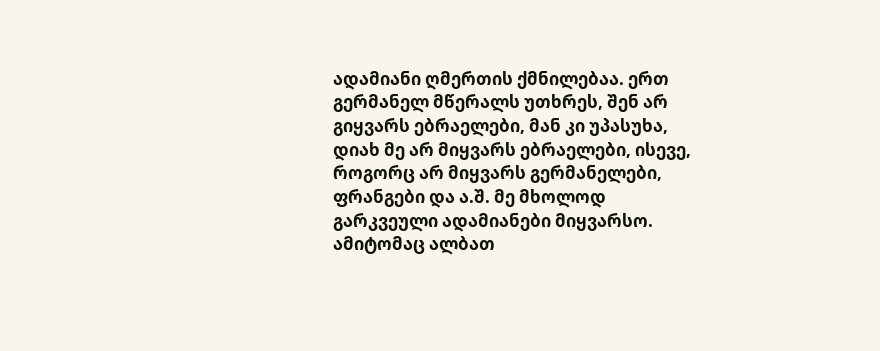ადამიანი ღმერთის ქმნილებაა. ერთ გერმანელ მწერალს უთხრეს, შენ არ გიყვარს ებრაელები, მან კი უპასუხა, დიახ მე არ მიყვარს ებრაელები, ისევე, როგორც არ მიყვარს გერმანელები, ფრანგები და ა.შ. მე მხოლოდ გარკვეული ადამიანები მიყვარსო. ამიტომაც ალბათ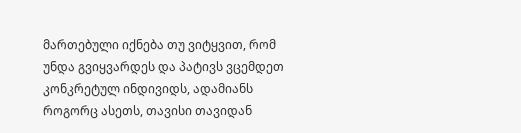მართებული იქნება თუ ვიტყვით, რომ უნდა გვიყვარდეს და პატივს ვცემდეთ კონკრეტულ ინდივიდს, ადამიანს როგორც ასეთს, თავისი თავიდან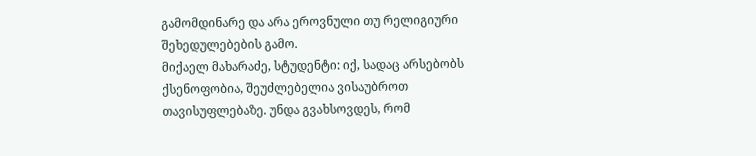გამომდინარე და არა ეროვნული თუ რელიგიური შეხედულებების გამო.
მიქაელ მახარაძე, სტუდენტი: იქ, სადაც არსებობს ქსენოფობია, შეუძლებელია ვისაუბროთ თავისუფლებაზე. უნდა გვახსოვდეს, რომ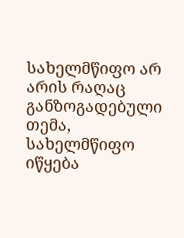სახელმწიფო არ არის რაღაც განზოგადებული თემა, სახელმწიფო იწყება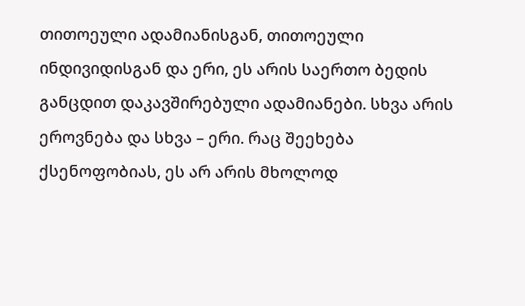თითოეული ადამიანისგან, თითოეული ინდივიდისგან და ერი, ეს არის საერთო ბედის განცდით დაკავშირებული ადამიანები. სხვა არის ეროვნება და სხვა – ერი. რაც შეეხება ქსენოფობიას, ეს არ არის მხოლოდ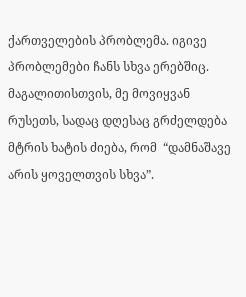ქართველების პრობლემა. იგივე პრობლემები ჩანს სხვა ერებშიც. მაგალითისთვის, მე მოვიყვან რუსეთს, სადაც დღესაც გრძელდება მტრის ხატის ძიება, რომ  “დამნაშავე არის ყოველთვის სხვა”.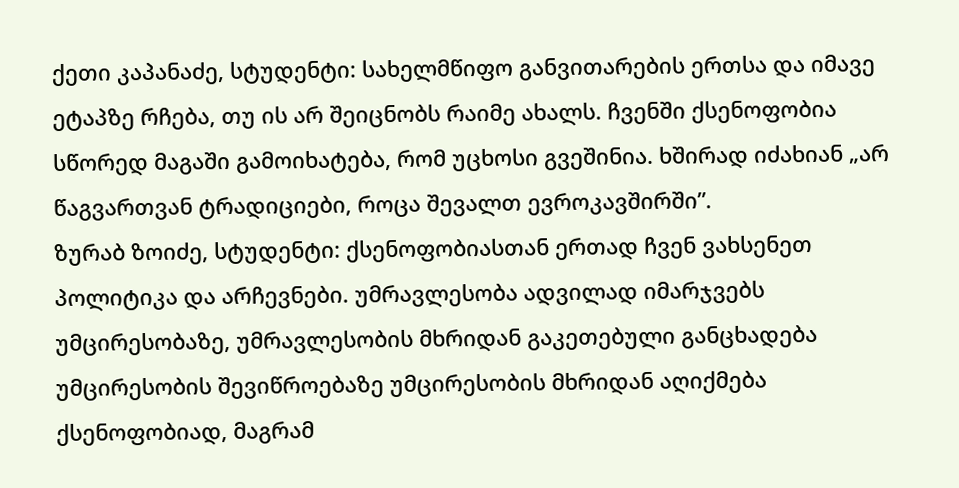ქეთი კაპანაძე, სტუდენტი: სახელმწიფო განვითარების ერთსა და იმავე ეტაპზე რჩება, თუ ის არ შეიცნობს რაიმე ახალს. ჩვენში ქსენოფობია სწორედ მაგაში გამოიხატება, რომ უცხოსი გვეშინია. ხშირად იძახიან „არ წაგვართვან ტრადიციები, როცა შევალთ ევროკავშირში”.
ზურაბ ზოიძე, სტუდენტი: ქსენოფობიასთან ერთად ჩვენ ვახსენეთ პოლიტიკა და არჩევნები. უმრავლესობა ადვილად იმარჯვებს უმცირესობაზე, უმრავლესობის მხრიდან გაკეთებული განცხადება უმცირესობის შევიწროებაზე უმცირესობის მხრიდან აღიქმება ქსენოფობიად, მაგრამ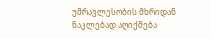უმრავლესობის მხრიდან ნაკლებად აღიქმება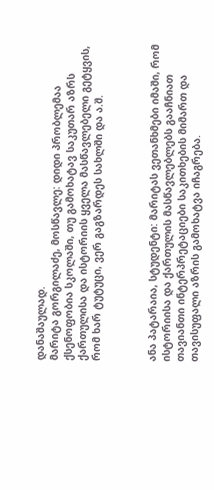დანაშაულად.
მარიტა გორგილაძე, მოსწავლე: დიდი პრობლემაა ქსენოფობია სკოლაში, თუ გამოხატავ საკუთარ აზრს ქართულისა და ისტორიის ყველა მასწავლებელი გეტყვის, რომ ხარ ტუტუცი, ვერ გაგზარდეს სახლში და ა.შ.



ანა პატარაია, სტუდენტი: მარიტას ვეთანხმები იმაში, რომ ისტორიისა და ქართულის მასწავლებლებს გააჩნიათ თავიანთი ინტერპრეტაციები საკითხების მიმართ და თავისუფალი აზრის გამოხატვა იჩაგრება.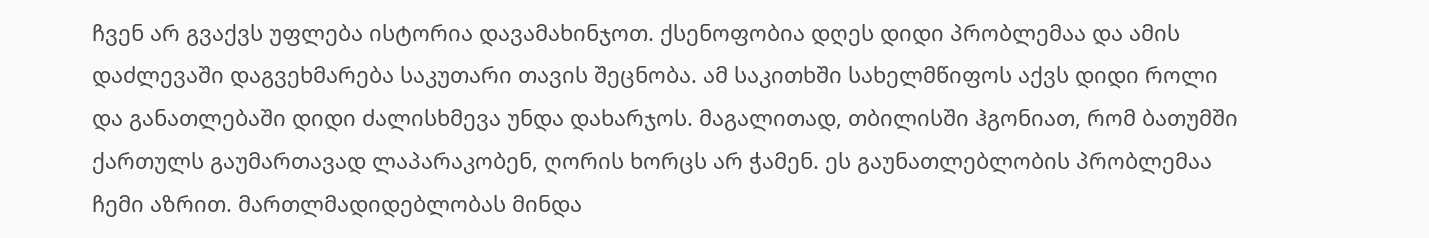ჩვენ არ გვაქვს უფლება ისტორია დავამახინჯოთ. ქსენოფობია დღეს დიდი პრობლემაა და ამის დაძლევაში დაგვეხმარება საკუთარი თავის შეცნობა. ამ საკითხში სახელმწიფოს აქვს დიდი როლი და განათლებაში დიდი ძალისხმევა უნდა დახარჯოს. მაგალითად, თბილისში ჰგონიათ, რომ ბათუმში ქართულს გაუმართავად ლაპარაკობენ, ღორის ხორცს არ ჭამენ. ეს გაუნათლებლობის პრობლემაა ჩემი აზრით. მართლმადიდებლობას მინდა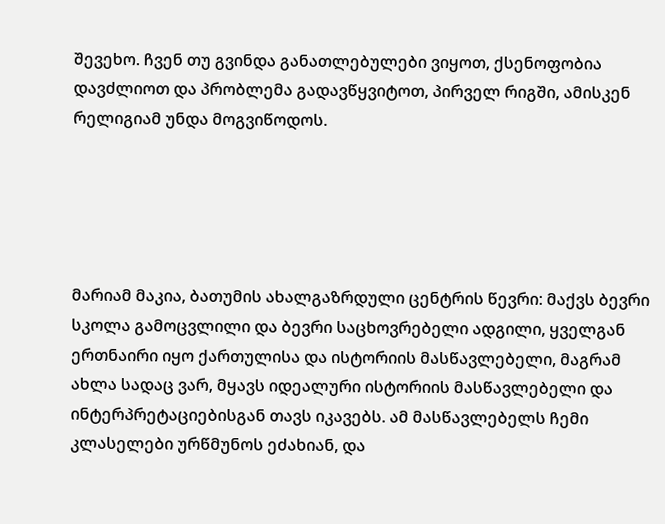შევეხო. ჩვენ თუ გვინდა განათლებულები ვიყოთ, ქსენოფობია დავძლიოთ და პრობლემა გადავწყვიტოთ, პირველ რიგში, ამისკენ რელიგიამ უნდა მოგვიწოდოს.





მარიამ მაკია, ბათუმის ახალგაზრდული ცენტრის წევრი: მაქვს ბევრი სკოლა გამოცვლილი და ბევრი საცხოვრებელი ადგილი, ყველგან ერთნაირი იყო ქართულისა და ისტორიის მასწავლებელი, მაგრამ ახლა სადაც ვარ, მყავს იდეალური ისტორიის მასწავლებელი და ინტერპრეტაციებისგან თავს იკავებს. ამ მასწავლებელს ჩემი კლასელები ურწმუნოს ეძახიან, და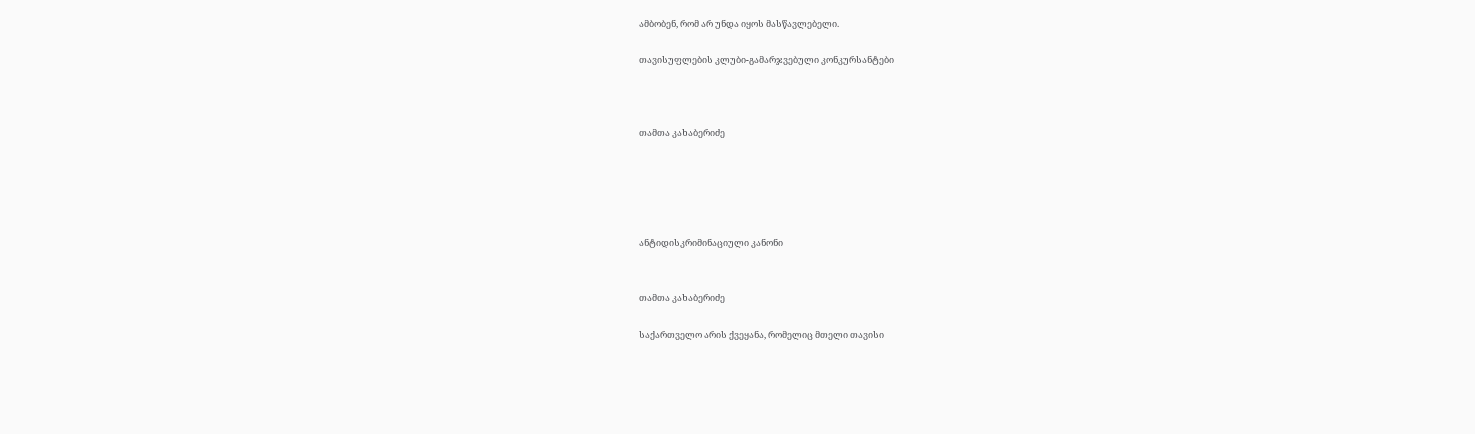ამბობენ, რომ არ უნდა იყოს მასწავლებელი.

თავისუფლების კლუბი-გამარჯვებული კონკურსანტები



თამთა კახაბერიძე





ანტიდისკრიმინაციული კანონი


თამთა კახაბერიძე

საქართველო არის ქვეყანა, რომელიც მთელი თავისი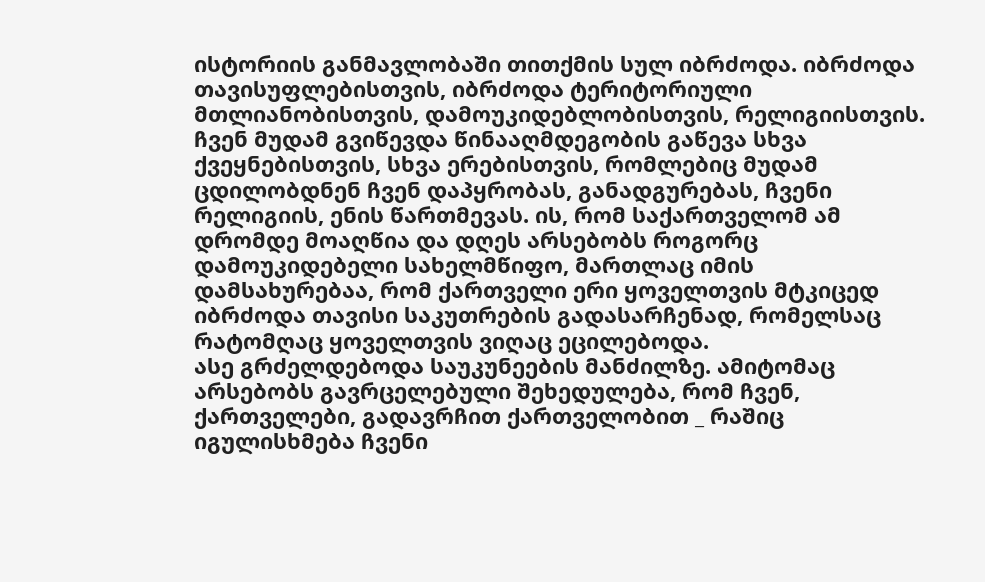ისტორიის განმავლობაში თითქმის სულ იბრძოდა. იბრძოდა თავისუფლებისთვის, იბრძოდა ტერიტორიული მთლიანობისთვის, დამოუკიდებლობისთვის, რელიგიისთვის. ჩვენ მუდამ გვიწევდა წინააღმდეგობის გაწევა სხვა ქვეყნებისთვის, სხვა ერებისთვის, რომლებიც მუდამ ცდილობდნენ ჩვენ დაპყრობას, განადგურებას, ჩვენი რელიგიის, ენის წართმევას. ის, რომ საქართველომ ამ დრომდე მოაღწია და დღეს არსებობს როგორც დამოუკიდებელი სახელმწიფო, მართლაც იმის დამსახურებაა, რომ ქართველი ერი ყოველთვის მტკიცედ იბრძოდა თავისი საკუთრების გადასარჩენად, რომელსაც რატომღაც ყოველთვის ვიღაც ეცილებოდა.
ასე გრძელდებოდა საუკუნეების მანძილზე. ამიტომაც არსებობს გავრცელებული შეხედულება, რომ ჩვენ, ქართველები, გადავრჩით ქართველობით _ რაშიც იგულისხმება ჩვენი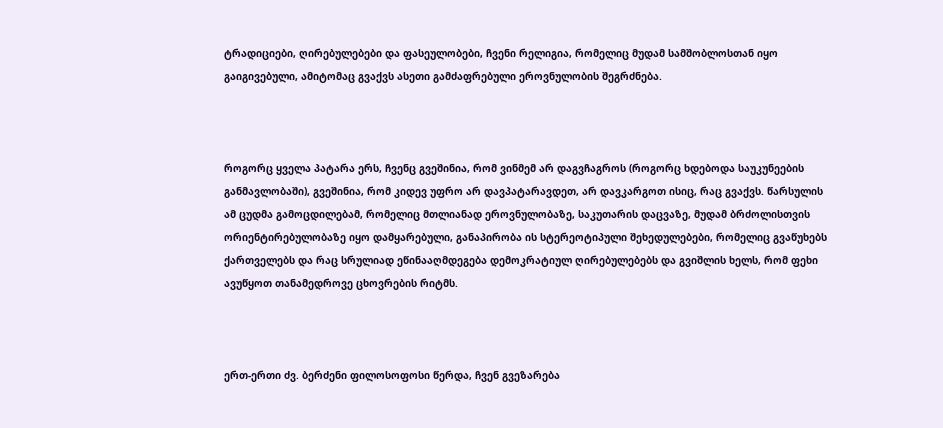ტრადიციები, ღირებულებები და ფასეულობები, ჩვენი რელიგია, რომელიც მუდამ სამშობლოსთან იყო გაიგივებული, ამიტომაც გვაქვს ასეთი გამძაფრებული ეროვნულობის შეგრძნება.



როგორც ყველა პატარა ერს, ჩვენც გვეშინია, რომ ვინმემ არ დაგვჩაგროს (როგორც ხდებოდა საუკუნეების განმავლობაში), გვეშინია, რომ კიდევ უფრო არ დავპატარავდეთ, არ დავკარგოთ ისიც, რაც გვაქვს. წარსულის ამ ცუდმა გამოცდილებამ, რომელიც მთლიანად ეროვნულობაზე, საკუთარის დაცვაზე, მუდამ ბრძოლისთვის ორიენტირებულობაზე იყო დამყარებული, განაპირობა ის სტერეოტიპული შეხედულებები, რომელიც გვაწუხებს ქართველებს და რაც სრულიად ეწინააღმდეგება დემოკრატიულ ღირებულებებს და გვიშლის ხელს, რომ ფეხი ავუწყოთ თანამედროვე ცხოვრების რიტმს.



ერთ-ერთი ძვ. ბერძენი ფილოსოფოსი წერდა, ჩვენ გვეზარება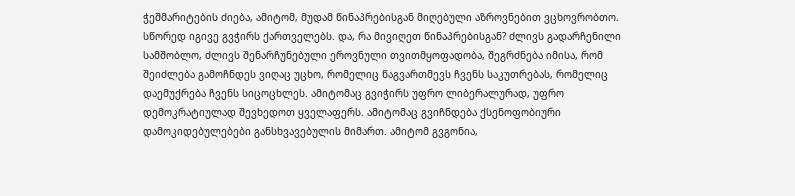ჭეშმარიტების ძიება, ამიტომ, მუდამ წინაპრებისგან მიღებული აზროვნებით ვცხოვრობთო. სწორედ იგივე გვჭირს ქართველებს. და, რა მივიღეთ წინაპრებისგან? ძლივს გადარჩენილი სამშობლო, ძლივს შენარჩუნებული ეროვნული თვითმყოფადობა, შეგრძნება იმისა, რომ შეიძლება გამოჩნდეს ვიღაც უცხო, რომელიც წაგვართმევს ჩვენს საკუთრებას, რომელიც დაემუქრება ჩვენს სიცოცხლეს. ამიტომაც გვიჭირს უფრო ლიბერალურად, უფრო დემოკრატიულად შევხედოთ ყველაფერს. ამიტომაც გვიჩნდება ქსენოფობიური დამოკიდებულებები განსხვავებულის მიმართ. ამიტომ გვგონია,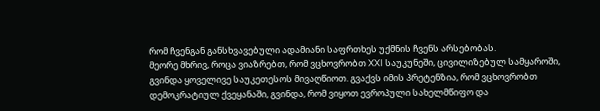რომ ჩვენგან განსხვავებული ადამიანი საფრთხეს უქმნის ჩვენს არსებობას.
მეორე მხრივ, როცა ვიაზრებთ, რომ ვცხოვრობთ XXI საუკუნეში, ცივილიზებულ სამყაროში, გვინდა ყოველივე საუკეთესოს მივაღწიოთ. გვაქვს იმის პრეტენზია, რომ ვცხოვრობთ დემოკრატიულ ქვეყანაში, გვინდა, რომ ვიყოთ ევროპული სახელმწიფო და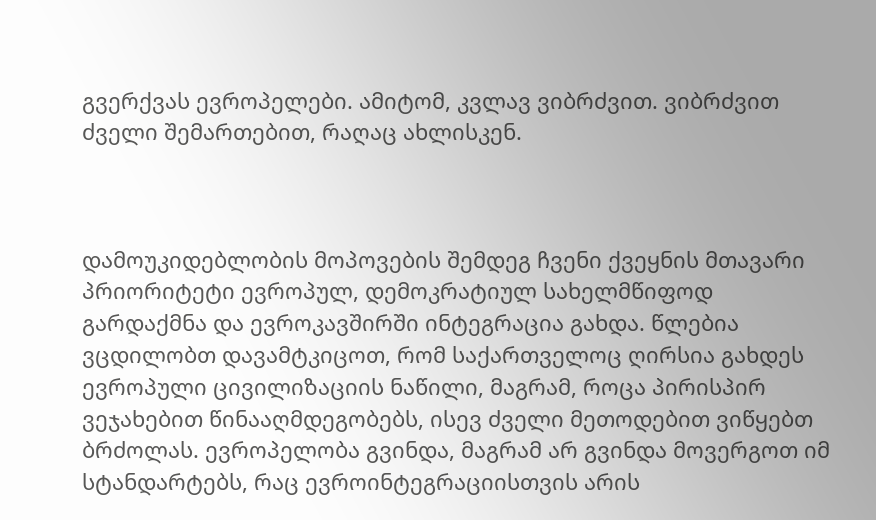გვერქვას ევროპელები. ამიტომ, კვლავ ვიბრძვით. ვიბრძვით ძველი შემართებით, რაღაც ახლისკენ.



დამოუკიდებლობის მოპოვების შემდეგ ჩვენი ქვეყნის მთავარი პრიორიტეტი ევროპულ, დემოკრატიულ სახელმწიფოდ გარდაქმნა და ევროკავშირში ინტეგრაცია გახდა. წლებია ვცდილობთ დავამტკიცოთ, რომ საქართველოც ღირსია გახდეს ევროპული ცივილიზაციის ნაწილი, მაგრამ, როცა პირისპირ ვეჯახებით წინააღმდეგობებს, ისევ ძველი მეთოდებით ვიწყებთ ბრძოლას. ევროპელობა გვინდა, მაგრამ არ გვინდა მოვერგოთ იმ სტანდარტებს, რაც ევროინტეგრაციისთვის არის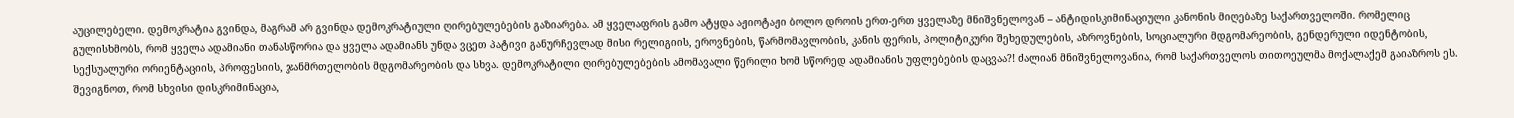აუცილებელი. დემოკრატია გვინდა, მაგრამ არ გვინდა დემოკრატიული ღირებულებების გაზიარება. ამ ყველაფრის გამო ატყდა აჟიოტაჟი ბოლო დროის ერთ-ერთ ყველაზე მნიშვნელოვან – ანტიდისკიმინაციული კანონის მიღებაზე საქართველოში. რომელიც გულისხმობს, რომ ყველა ადამიანი თანასწორია და ყველა ადამიანს უნდა ვცეთ პატივი განურჩევლად მისი რელიგიის, ეროვნების, წარმომავლობის, კანის ფერის, პოლიტიკური შეხედულების, აზროვნების, სოციალური მდგომარეობის, გენდერული იდენტობის, სექსუალური ორიენტაციის, პროფესიის, ჯანმრთელობის მდგომარეობის და სხვა. დემოკრატილი ღირებულებების ამომავალი წერილი ხომ სწორედ ადამიანის უფლებების დაცვაა?! ძალიან მნიშვნელოვანია, რომ საქართველოს თითოეულმა მოქალაქემ გაიაზროს ეს. შევიგნოთ, რომ სხვისი დისკრიმინაცია,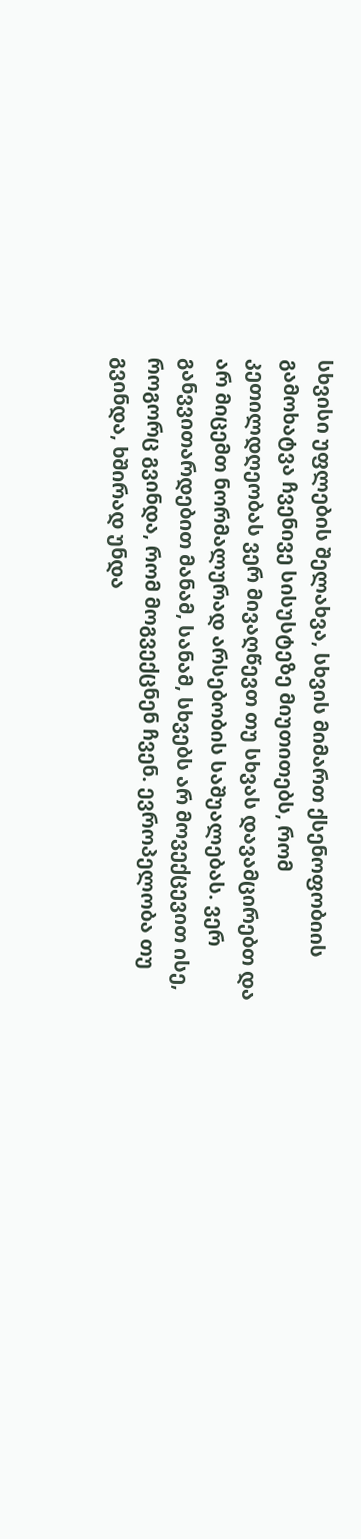სხვისი უფლების შელახვა, სხვის მიმართ ქსენოფობიის გამოხატვა ჩვენივე სისუსტეზე მიუთითებს, რომ კეთილდღეობას ვერ მივაღწევთ თუ სხვას დავამცირებთ და არ მიცემთ ნორმალურად არსებობის საშუალებას. ვერ განვვითარდებით მანამ, სანამ, სხვებს არ მოვექცევით ისე, როგორც გვინდა, რომ მოგვექცნენ ჩვენ. ევროპელობა თუ გვინდა, ხშირად უნდა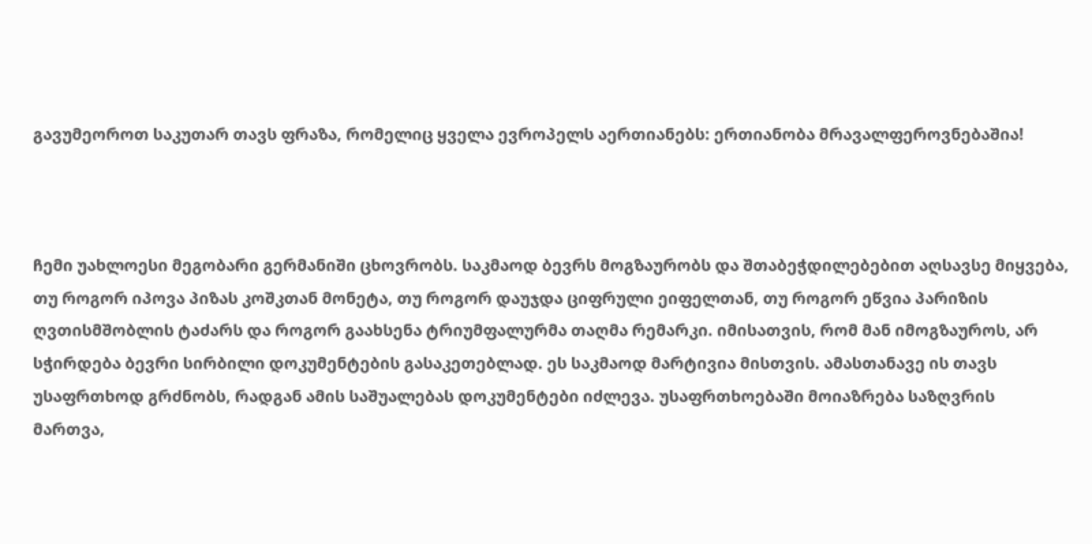გავუმეოროთ საკუთარ თავს ფრაზა, რომელიც ყველა ევროპელს აერთიანებს: ერთიანობა მრავალფეროვნებაშია!



ჩემი უახლოესი მეგობარი გერმანიში ცხოვრობს. საკმაოდ ბევრს მოგზაურობს და შთაბეჭდილებებით აღსავსე მიყვება, თუ როგორ იპოვა პიზას კოშკთან მონეტა, თუ როგორ დაუჯდა ციფრული ეიფელთან, თუ როგორ ეწვია პარიზის ღვთისმშობლის ტაძარს და როგორ გაახსენა ტრიუმფალურმა თაღმა რემარკი. იმისათვის, რომ მან იმოგზაუროს, არ სჭირდება ბევრი სირბილი დოკუმენტების გასაკეთებლად. ეს საკმაოდ მარტივია მისთვის. ამასთანავე ის თავს უსაფრთხოდ გრძნობს, რადგან ამის საშუალებას დოკუმენტები იძლევა. უსაფრთხოებაში მოიაზრება საზღვრის მართვა,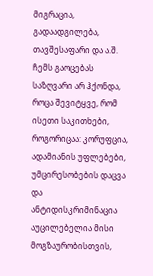მიგრაცია, გადაადგილება, თავშესაფარი და ა.შ. ჩემს გაოცებას საზღვარი არ ჰქონდა, როცა შევიტყვე, რომ ისეთი საკითხები, როგორიცაა: კორუფცია, ადამიანის უფლებები, უმცირესობების დაცვა და ანტიდისკრიმინაცია აუცილებელია მისი მოგზაურობისთვის,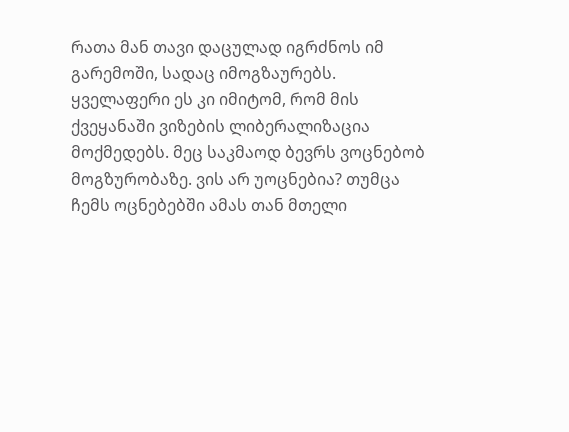რათა მან თავი დაცულად იგრძნოს იმ გარემოში, სადაც იმოგზაურებს. ყველაფერი ეს კი იმიტომ, რომ მის ქვეყანაში ვიზების ლიბერალიზაცია მოქმედებს. მეც საკმაოდ ბევრს ვოცნებობ მოგზურობაზე. ვის არ უოცნებია? თუმცა ჩემს ოცნებებში ამას თან მთელი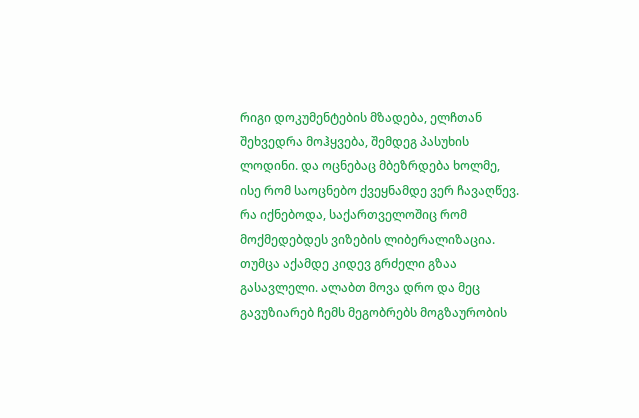რიგი დოკუმენტების მზადება, ელჩთან შეხვედრა მოჰყვება, შემდეგ პასუხის ლოდინი. და ოცნებაც მბეზრდება ხოლმე, ისე რომ საოცნებო ქვეყნამდე ვერ ჩავაღწევ. რა იქნებოდა, საქართველოშიც რომ მოქმედებდეს ვიზების ლიბერალიზაცია. თუმცა აქამდე კიდევ გრძელი გზაა გასავლელი. ალაბთ მოვა დრო და მეც გავუზიარებ ჩემს მეგობრებს მოგზაურობის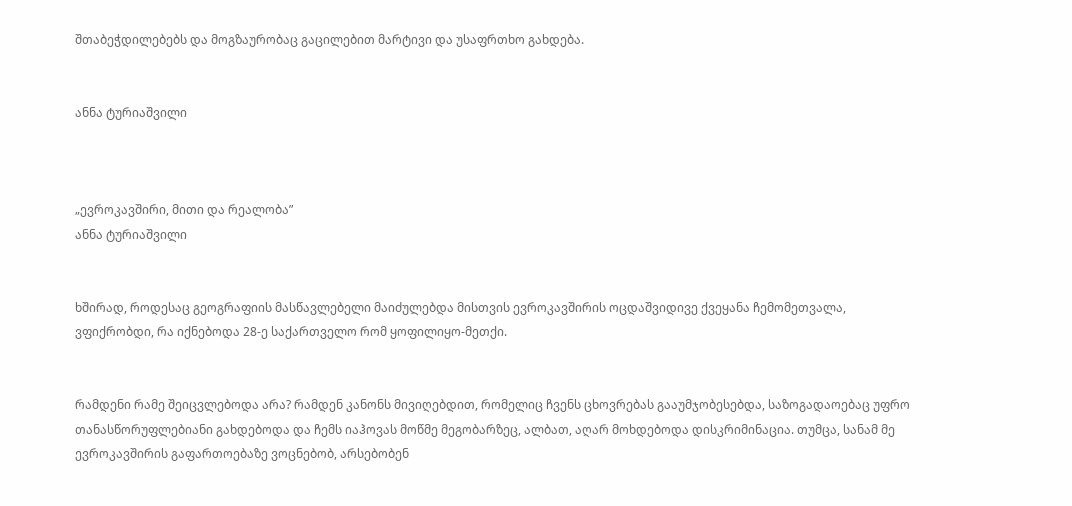შთაბეჭდილებებს და მოგზაურობაც გაცილებით მარტივი და უსაფრთხო გახდება.


ანნა ტურიაშვილი



„ევროკავშირი, მითი და რეალობა”
ანნა ტურიაშვილი


ხშირად, როდესაც გეოგრაფიის მასწავლებელი მაიძულებდა მისთვის ევროკავშირის ოცდაშვიდივე ქვეყანა ჩემომეთვალა, ვფიქრობდი, რა იქნებოდა 28-ე საქართველო რომ ყოფილიყო-მეთქი.


რამდენი რამე შეიცვლებოდა არა? რამდენ კანონს მივიღებდით, რომელიც ჩვენს ცხოვრებას გააუმჯობესებდა, საზოგადაოებაც უფრო თანასწორუფლებიანი გახდებოდა და ჩემს იაჰოვას მოწმე მეგობარზეც, ალბათ, აღარ მოხდებოდა დისკრიმინაცია. თუმცა, სანამ მე ევროკავშირის გაფართოებაზე ვოცნებობ, არსებობენ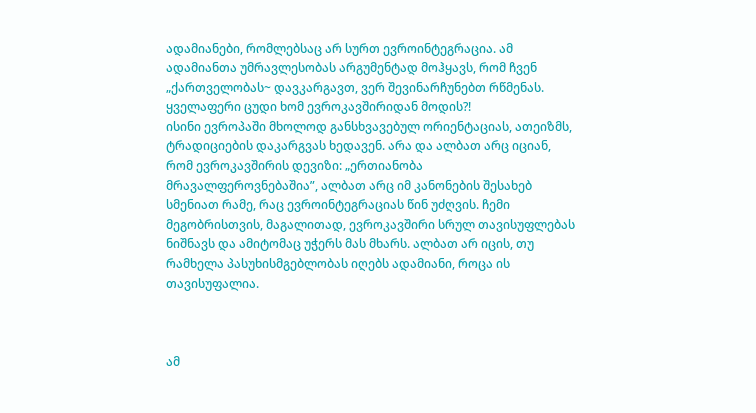ადამიანები, რომლებსაც არ სურთ ევროინტეგრაცია. ამ ადამიანთა უმრავლესობას არგუმენტად მოჰყავს, რომ ჩვენ „ქართველობას~ დავკარგავთ, ვერ შევინარჩუნებთ რწმენას. ყველაფერი ცუდი ხომ ევროკავშირიდან მოდის?!
ისინი ევროპაში მხოლოდ განსხვავებულ ორიენტაციას, ათეიზმს, ტრადიციების დაკარგვას ხედავენ. არა და ალბათ არც იციან, რომ ევროკავშირის დევიზი: „ერთიანობა მრავალფეროვნებაშია”, ალბათ არც იმ კანონების შესახებ სმენიათ რამე, რაც ევროინტეგრაციას წინ უძღვის. ჩემი მეგობრისთვის, მაგალითად, ევროკავშირი სრულ თავისუფლებას ნიშნავს და ამიტომაც უჭერს მას მხარს. ალბათ არ იცის, თუ რამხელა პასუხისმგებლობას იღებს ადამიანი, როცა ის თავისუფალია.



ამ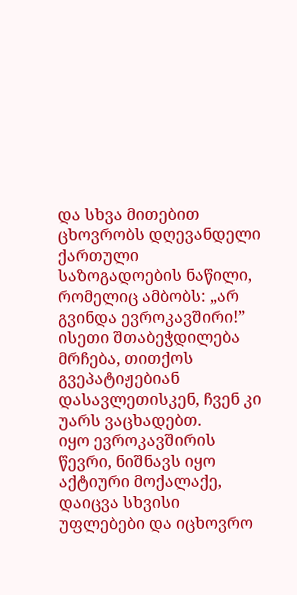და სხვა მითებით ცხოვრობს დღევანდელი ქართული საზოგადოების ნაწილი, რომელიც ამბობს: „არ გვინდა ევროკავშირი!” ისეთი შთაბეჭდილება მრჩება, თითქოს გვეპატიჟებიან დასავლეთისკენ, ჩვენ კი უარს ვაცხადებთ.
იყო ევროკავშირის წევრი, ნიშნავს იყო აქტიური მოქალაქე, დაიცვა სხვისი უფლებები და იცხოვრო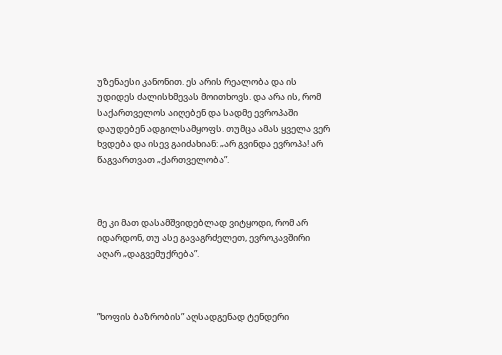უზენაესი კანონით. ეს არის რეალობა და ის უდიდეს ძალისხმევას მოითხოვს. და არა ის, რომ საქართველოს აიღებენ და სადმე ევროპაში დაუდებენ ადგილსამყოფს. თუმცა ამას ყველა ვერ ხვდება და ისევ გაიძახიან: „არ გვინდა ევროპა! არ წაგვართვათ „ქართველობა”.



მე კი მათ დასამშვიდებლად ვიტყოდი, რომ არ იდარდონ, თუ ასე გავაგრძელეთ, ევროკავშირი აღარ „დაგვემუქრება”.



”ხოფის ბაზრობის” აღსადგენად ტენდერი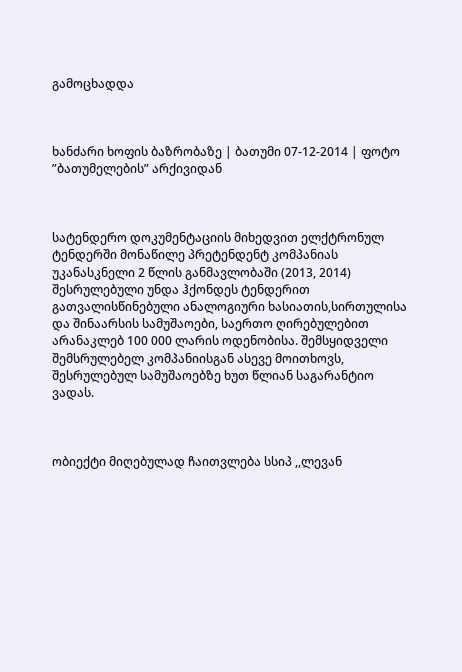გამოცხადდა



ხანძარი ხოფის ბაზრობაზე | ბათუმი 07-12-2014 | ფოტო ”ბათუმელების” არქივიდან



სატენდერო დოკუმენტაციის მიხედვით ელქტრონულ ტენდერში მონაწილე პრეტენდენტ კომპანიას უკანასკნელი 2 წლის განმავლობაში (2013, 2014) შესრულებული უნდა ჰქონდეს ტენდერით გათვალისწინებული ანალოგიური ხასიათის,სირთულისა და შინაარსის სამუშაოები, საერთო ღირებულებით არანაკლებ 100 000 ლარის ოდენობისა. შემსყიდველი შემსრულებელ კომპანიისგან ასევე მოითხოვს, შესრულებულ სამუშაოებზე ხუთ წლიან საგარანტიო ვადას.



ობიექტი მიღებულად ჩაითვლება სსიპ ,,ლევან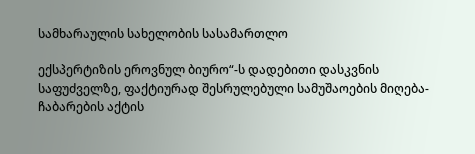სამხარაულის სახელობის სასამართლო

ექსპერტიზის ეროვნულ ბიურო“-ს დადებითი დასკვნის საფუძველზე, ფაქტიურად შესრულებული სამუშაოების მიღება-ჩაბარების აქტის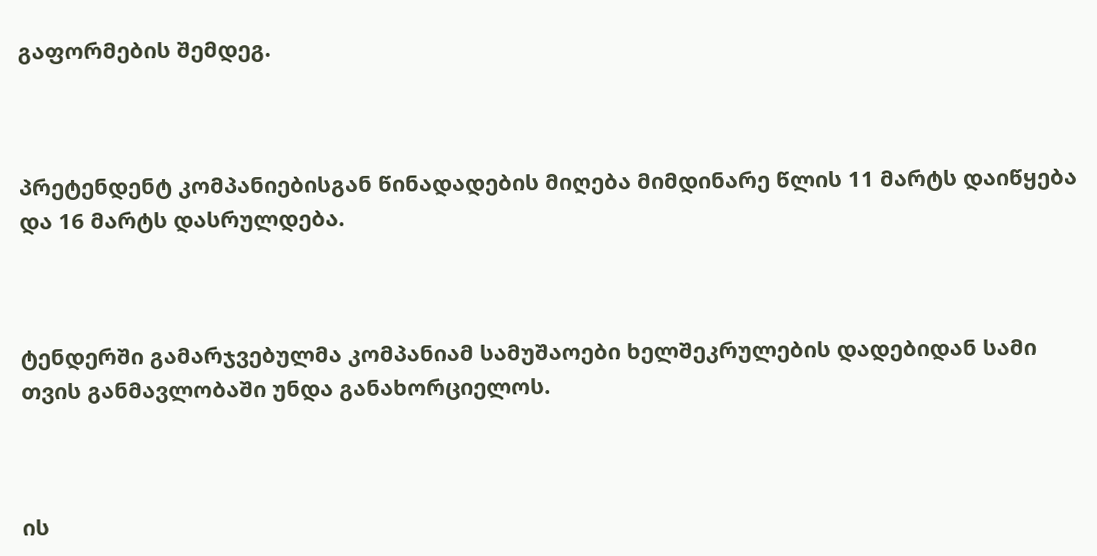გაფორმების შემდეგ.



პრეტენდენტ კომპანიებისგან წინადადების მიღება მიმდინარე წლის 11 მარტს დაიწყება და 16 მარტს დასრულდება.



ტენდერში გამარჯვებულმა კომპანიამ სამუშაოები ხელშეკრულების დადებიდან სამი თვის განმავლობაში უნდა განახორციელოს.



ის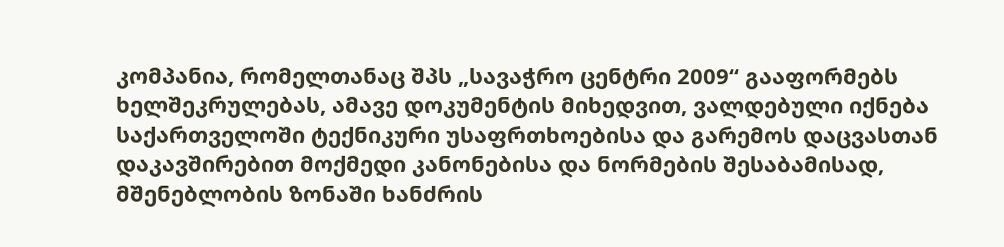კომპანია, რომელთანაც შპს „სავაჭრო ცენტრი 2009“ გააფორმებს ხელშეკრულებას, ამავე დოკუმენტის მიხედვით, ვალდებული იქნება საქართველოში ტექნიკური უსაფრთხოებისა და გარემოს დაცვასთან დაკავშირებით მოქმედი კანონებისა და ნორმების შესაბამისად, მშენებლობის ზონაში ხანძრის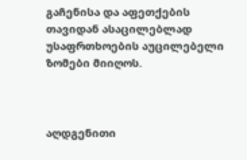გაჩენისა და აფეთქების თავიდან ასაცილებლად   უსაფრთხოების აუცილებელი ზომები მიიღოს.



აღდგენითი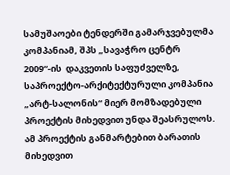სამუშაოები ტენდერში გამარჯვებულმა კომპანიამ, შპს „სავაჭრო ცენტრ 2009“-ის  დაკვეთის საფუძველზე, საპროექტო-არქიტექტურული კომპანია „არტ-სალონის“ მიერ მომზადებული პროექტის მიხედვით უნდა შეასრულოს. ამ პროექტის განმარტებით ბარათის მიხედვით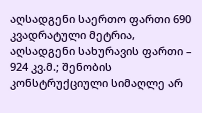აღსადგენი საერთო ფართი 690 კვადრატული მეტრია, აღსადგენი სახურავის ფართი – 924 კვ.მ.; შენობის კონსტრუქციული სიმაღლე არ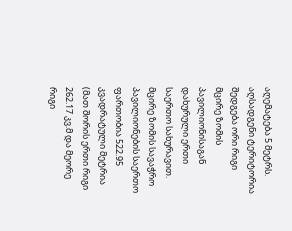აღემატება 5 მეტრს. აღსადგენი ტერიტორია შედგება ორი რიგი მცირე ზომის პავილიონისაგან დახურული ერთი საერთო სახურავით. მცირე ზომის სავაჭრო პავილიონების საერთო ფართობია 522.95  კვადრატული მეტრია (მათ შორის ერთი რიგი 262.17 კვ.მ და მეორე რიგი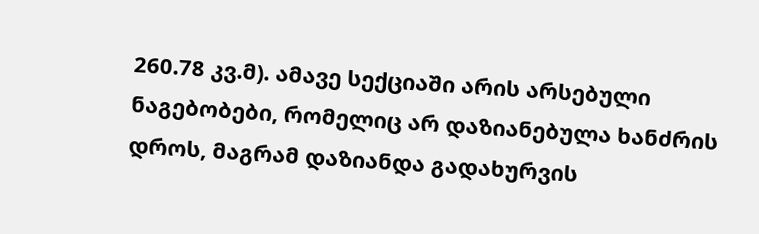260.78 კვ.მ). ამავე სექციაში არის არსებული ნაგებობები, რომელიც არ დაზიანებულა ხანძრის დროს, მაგრამ დაზიანდა გადახურვის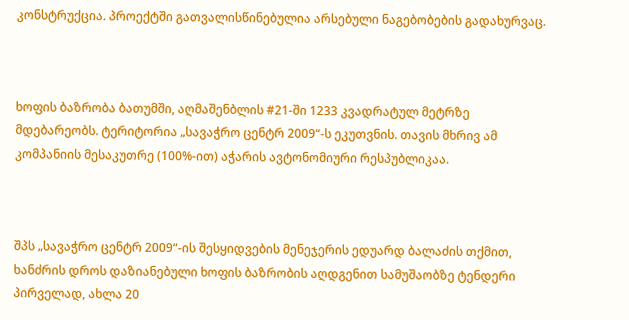კონსტრუქცია. პროექტში გათვალისწინებულია არსებული ნაგებობების გადახურვაც.



ხოფის ბაზრობა ბათუმში, აღმაშენბლის #21-ში 1233 კვადრატულ მეტრზე მდებარეობს. ტერიტორია „სავაჭრო ცენტრ 2009“-ს ეკუთვნის. თავის მხრივ ამ კომპანიის მესაკუთრე (100%-ით) აჭარის ავტონომიური რესპუბლიკაა.



შპს „სავაჭრო ცენტრ 2009“-ის შესყიდვების მენეჯერის ედუარდ ბალაძის თქმით, ხანძრის დროს დაზიანებული ხოფის ბაზრობის აღდგენით სამუშაობზე ტენდერი პირველად, ახლა 20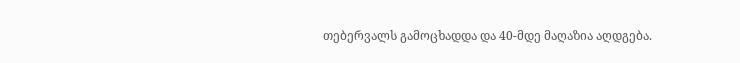თებერვალს გამოცხადდა და 40-მდე მაღაზია აღდგება.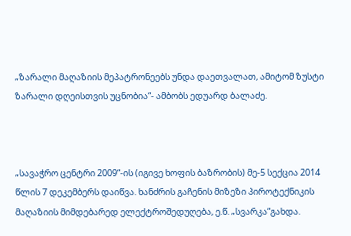„ზარალი მაღაზიის მეპატრონეებს უნდა დაეთვალათ, ამიტომ ზუსტი ზარალი დღეისთვის უცნობია“- ამბობს ედუარდ ბალაძე.



„სავაჭრო ცენტრი 2009“-ის (იგივე ხოფის ბაზრობის) მე-5 სექცია 2014 წლის 7 დეკემბერს დაიწვა. ხანძრის გაჩენის მიზეზი პიროტექნიკის მაღაზიის მიმდებარედ ელექტროშედუღება, ე.წ. „სვარკა“გახდა.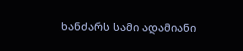ხანძარს სამი ადამიანი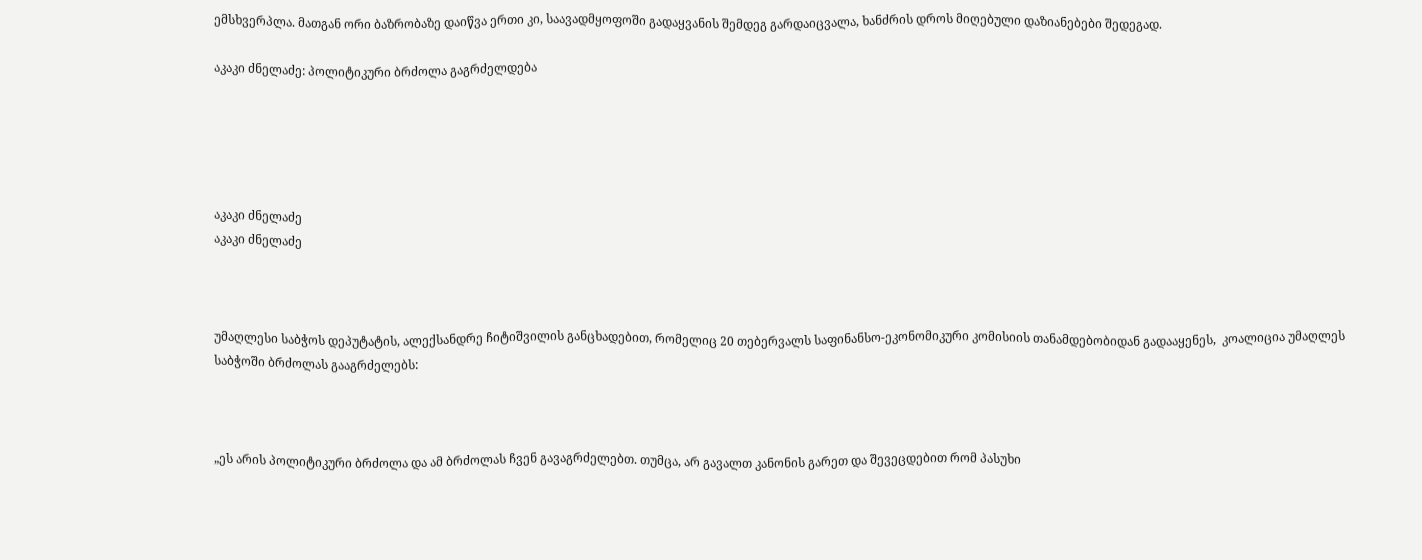ემსხვერპლა. მათგან ორი ბაზრობაზე დაიწვა ერთი კი, საავადმყოფოში გადაყვანის შემდეგ გარდაიცვალა, ხანძრის დროს მიღებული დაზიანებები შედეგად.

აკაკი ძნელაძე: პოლიტიკური ბრძოლა გაგრძელდება





აკაკი ძნელაძე
აკაკი ძნელაძე



უმაღლესი საბჭოს დეპუტატის, ალექსანდრე ჩიტიშვილის განცხადებით, რომელიც 20 თებერვალს საფინანსო-ეკონომიკური კომისიის თანამდებობიდან გადააყენეს,  კოალიცია უმაღლეს საბჭოში ბრძოლას გააგრძელებს:



„ეს არის პოლიტიკური ბრძოლა და ამ ბრძოლას ჩვენ გავაგრძელებთ. თუმცა, არ გავალთ კანონის გარეთ და შევეცდებით რომ პასუხი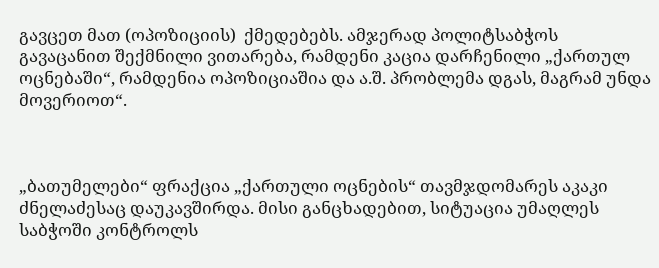გავცეთ მათ (ოპოზიციის)  ქმედებებს. ამჯერად პოლიტსაბჭოს გავაცანით შექმნილი ვითარება, რამდენი კაცია დარჩენილი „ქართულ ოცნებაში“, რამდენია ოპოზიციაშია და ა.შ. პრობლემა დგას, მაგრამ უნდა მოვერიოთ“.



„ბათუმელები“ ფრაქცია „ქართული ოცნების“ თავმჯდომარეს აკაკი ძნელაძესაც დაუკავშირდა. მისი განცხადებით, სიტუაცია უმაღლეს საბჭოში კონტროლს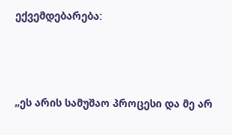ექვემდებარება:



„ეს არის სამუშაო პროცესი და მე არ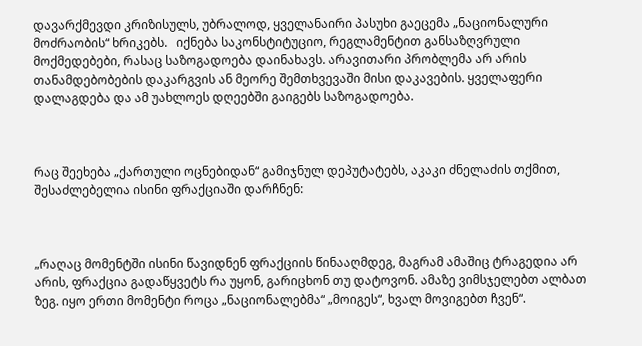დავარქმევდი კრიზისულს, უბრალოდ, ყველანაირი პასუხი გაეცემა „ნაციონალური მოძრაობის“ ხრიკებს.   იქნება საკონსტიტუციო, რეგლამენტით განსაზღვრული მოქმედებები, რასაც საზოგადოება დაინახავს. არავითარი პრობლემა არ არის თანამდებობების დაკარგვის ან მეორე შემთხვევაში მისი დაკავების. ყველაფერი დალაგდება და ამ უახლოეს დღეებში გაიგებს საზოგადოება.



რაც შეეხება „ქართული ოცნებიდან“ გამიჯნულ დეპუტატებს, აკაკი ძნელაძის თქმით, შესაძლებელია ისინი ფრაქციაში დარჩნენ:



„რაღაც მომენტში ისინი წავიდნენ ფრაქციის წინააღმდეგ, მაგრამ ამაშიც ტრაგედია არ არის, ფრაქცია გადაწყვეტს რა უყონ, გარიცხონ თუ დატოვონ. ამაზე ვიმსჯელებთ ალბათ ზეგ. იყო ერთი მომენტი როცა „ნაციონალებმა“ „მოიგეს“, ხვალ მოვიგებთ ჩვენ“.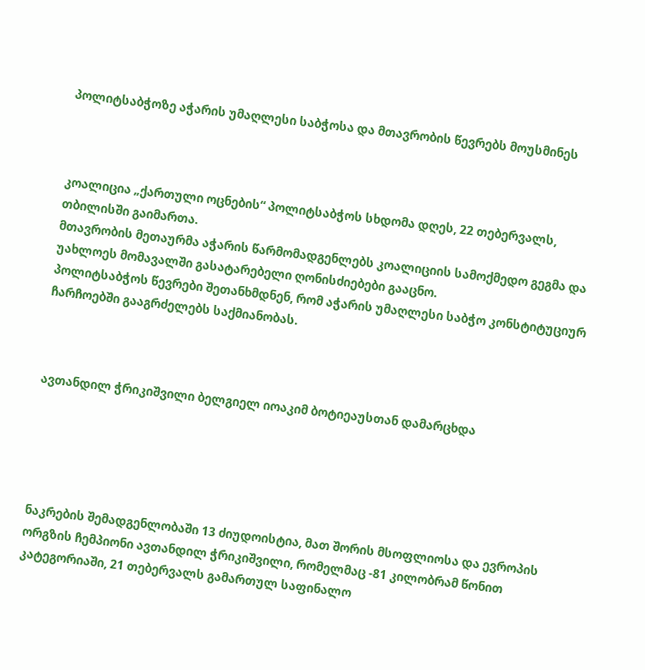პოლიტსაბჭოზე აჭარის უმაღლესი საბჭოსა და მთავრობის წევრებს მოუსმინეს



კოალიცია „ქართული ოცნების“ პოლიტსაბჭოს სხდომა დღეს, 22 თებერვალს, თბილისში გაიმართა.
მთავრობის მეთაურმა აჭარის წარმომადგენლებს კოალიციის სამოქმედო გეგმა და უახლოეს მომავალში გასატარებელი ღონისძიებები გააცნო.
პოლიტსაბჭოს წევრები შეთანხმდნენ, რომ აჭარის უმაღლესი საბჭო კონსტიტუციურ ჩარჩოებში გააგრძელებს საქმიანობას.



ავთანდილ ჭრიკიშვილი ბელგიელ იოაკიმ ბოტიეაუსთან დამარცხდა





ნაკრების შემადგენლობაში 13 ძიუდოისტია, მათ შორის მსოფლიოსა და ევროპის ორგზის ჩემპიონი ავთანდილ ჭრიკიშვილი, რომელმაც -81 კილობრამ წონით კატეგორიაში, 21 თებერვალს გამართულ საფინალო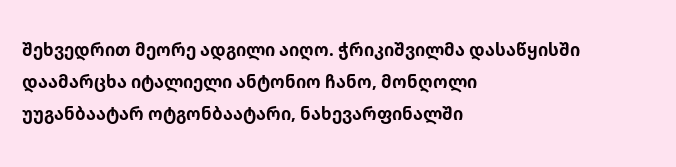შეხვედრით მეორე ადგილი აიღო. ჭრიკიშვილმა დასაწყისში დაამარცხა იტალიელი ანტონიო ჩანო, მონღოლი უუგანბაატარ ოტგონბაატარი, ნახევარფინალში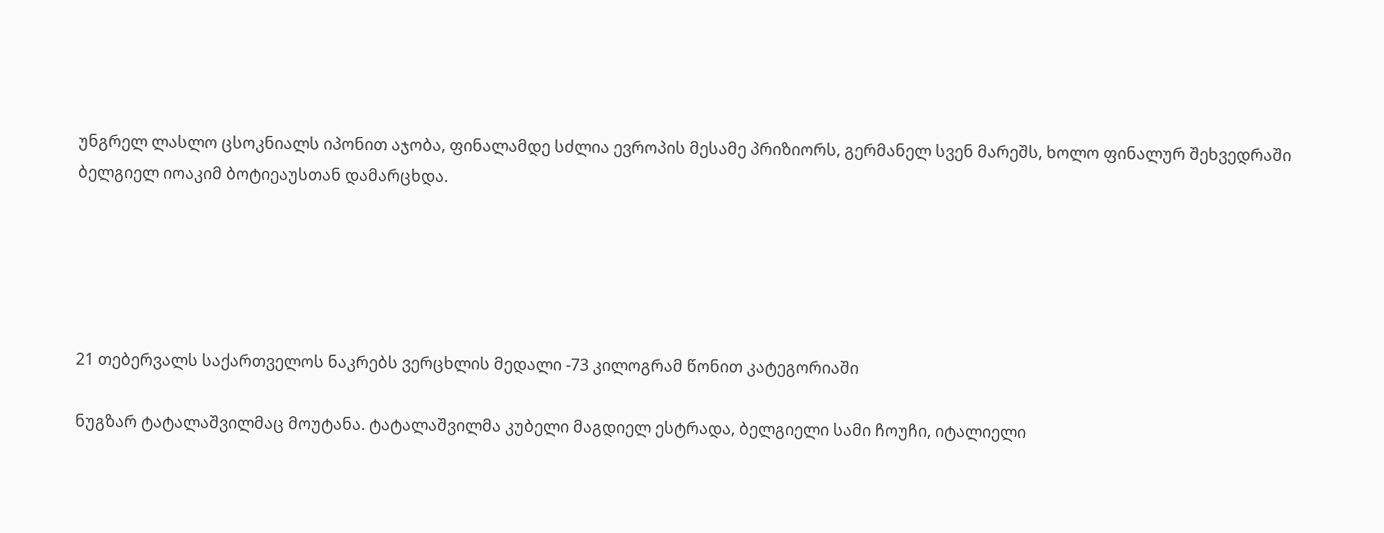უნგრელ ლასლო ცსოკნიალს იპონით აჯობა, ფინალამდე სძლია ევროპის მესამე პრიზიორს, გერმანელ სვენ მარეშს, ხოლო ფინალურ შეხვედრაში ბელგიელ იოაკიმ ბოტიეაუსთან დამარცხდა.





21 თებერვალს საქართველოს ნაკრებს ვერცხლის მედალი -73 კილოგრამ წონით კატეგორიაში

ნუგზარ ტატალაშვილმაც მოუტანა. ტატალაშვილმა კუბელი მაგდიელ ესტრადა, ბელგიელი სამი ჩოუჩი, იტალიელი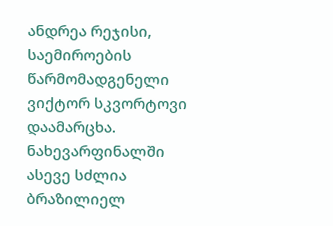ანდრეა რეჯისი, საემიროების წარმომადგენელი ვიქტორ სკვორტოვი დაამარცხა. ნახევარფინალში ასევე სძლია  ბრაზილიელ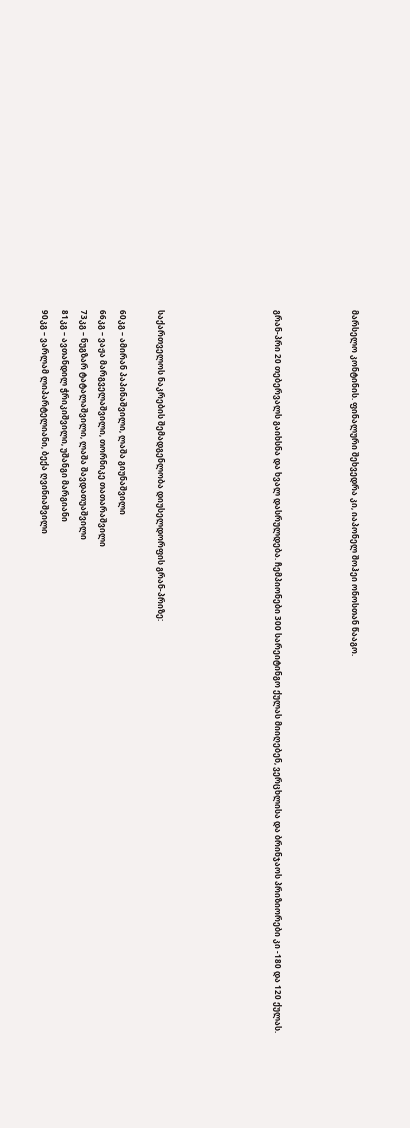მარსელო კონტინის. ფინალური შეხვედრა კი, იაპონელ შოჰეი ონოსთან წააგო.



გრან-პრი 20 თებერვალს გაიხსნა და ხვალ დასრულდება. ჩემპიონები 300 სარეიტინგო ქულას მიიღებენ, ვერცხლისა და ბრინჯაოს პრიზიორები კი -180 და 120 ქულას.





საქართველოს ნაკრების შემადგენლობა დიუსელდორფის გრან-პრიზე:

60კგ – ამირან პაპინაშვილი, ლაშა გიუნაშვილი
66კგ – ვაჟა მარგველაშვილი, თორნიკე თათარაშვილი
73კგ – ნუგზარ ტატალაშვილი, ლაშა შავდათუაშვილი
81კგ – ავთანდილ ჭრიკიშვილი, უშანგი მარგიანი
90კგ – ვარლამ ლიპარტელიანი, ბექა ღვინიაშვილი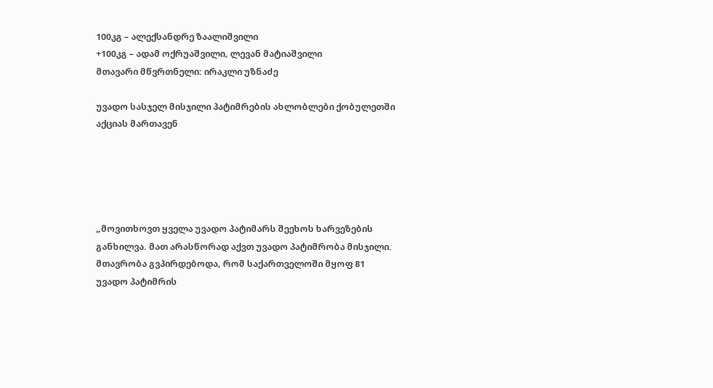100კგ – ალექსანდრე ზაალიშვილი
+100კგ – ადამ ოქრუაშვილი, ლევან მატიაშვილი
მთავარი მწვრთნელი: ირაკლი უზნაძე

უვადო სასჯელ მისჯილი პატიმრების ახლობლები ქობულეთში აქციას მართავენ





„მოვითხოვთ ყველა უვადო პატიმარს შეეხოს ხარვეზების განხილვა. მათ არასწორად აქვთ უვადო პატიმრობა მისჯილი. მთავრობა გვპირდებოდა, რომ საქართველოში მყოფ 81 უვადო პატიმრის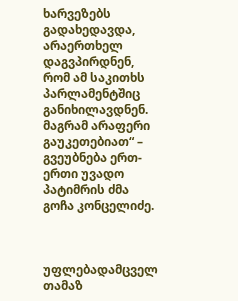ხარვეზებს გადახედავდა, არაერთხელ დაგვპირდნენ, რომ ამ საკითხს პარლამენტშიც განიხილავდნენ. მაგრამ არაფერი გაუკეთებიათ“ – გვეუბნება ერთ-ერთი უვადო პატიმრის ძმა გოჩა კონცელიძე.



უფლებადამცველ თამაზ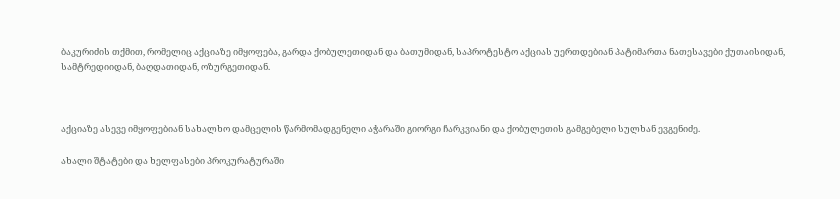ბაკურიძის თქმით, რომელიც აქციაზე იმყოფება, გარდა ქობულეთიდან და ბათუმიდან, საპროტესტო აქციას უერთდებიან პატიმართა ნათესავები ქუთაისიდან, სამტრედიიდან, ბაღდათიდან, ოზურგეთიდან.



აქციაზე ასევე იმყოფებიან სახალხო დამცელის წარმომადგენელი აჭარაში გიორგი ჩარკვიანი და ქობულეთის გამგებელი სულხან ევგენიძე.

ახალი შტატები და ხელფასები პროკურატურაში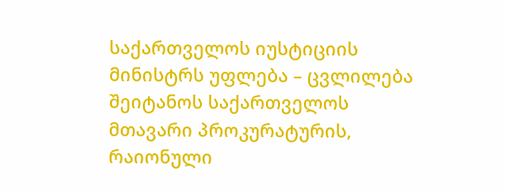საქართველოს იუსტიციის მინისტრს უფლება – ცვლილება შეიტანოს საქართველოს მთავარი პროკურატურის, რაიონული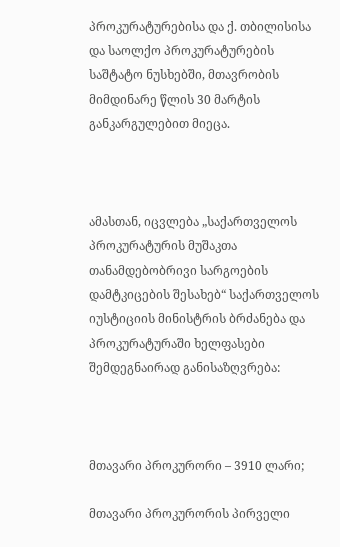პროკურატურებისა და ქ. თბილისისა და საოლქო პროკურატურების საშტატო ნუსხებში, მთავრობის მიმდინარე წლის 30 მარტის განკარგულებით მიეცა.



ამასთან, იცვლება „საქართველოს პროკურატურის მუშაკთა თანამდებობრივი სარგოების დამტკიცების შესახებ“ საქართველოს იუსტიციის მინისტრის ბრძანება და პროკურატურაში ხელფასები შემდეგნაირად განისაზღვრება:



მთავარი პროკურორი – 3910 ლარი;

მთავარი პროკურორის პირველი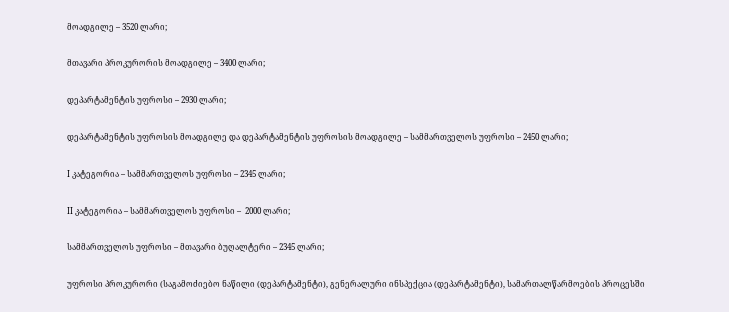მოადგილე – 3520 ლარი;

მთავარი პროკურორის მოადგილე – 3400 ლარი;

დეპარტამენტის უფროსი – 2930 ლარი;

დეპარტამენტის უფროსის მოადგილე და დეპარტამენტის უფროსის მოადგილე – სამმართველოს უფროსი – 2450 ლარი;

I კატეგორია – სამმართველოს უფროსი – 2345 ლარი;

II კატეგორია – სამმართველოს უფროსი –  2000 ლარი;

სამმართველოს უფროსი – მთავარი ბუღალტერი – 2345 ლარი;

უფროსი პროკურორი (საგამოძიებო ნაწილი (დეპარტამენტი), გენერალური ინსპექცია (დეპარტამენტი), სამართალწარმოების პროცესში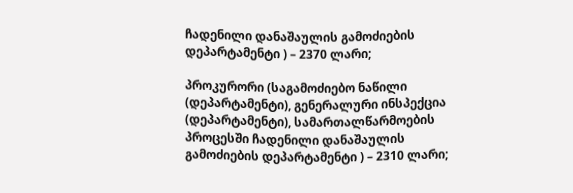ჩადენილი დანაშაულის გამოძიების დეპარტამენტი ) – 2370 ლარი;

პროკურორი (საგამოძიებო ნაწილი (დეპარტამენტი), გენერალური ინსპექცია (დეპარტამენტი), სამართალწარმოების პროცესში ჩადენილი დანაშაულის გამოძიების დეპარტამენტი ) – 2310 ლარი;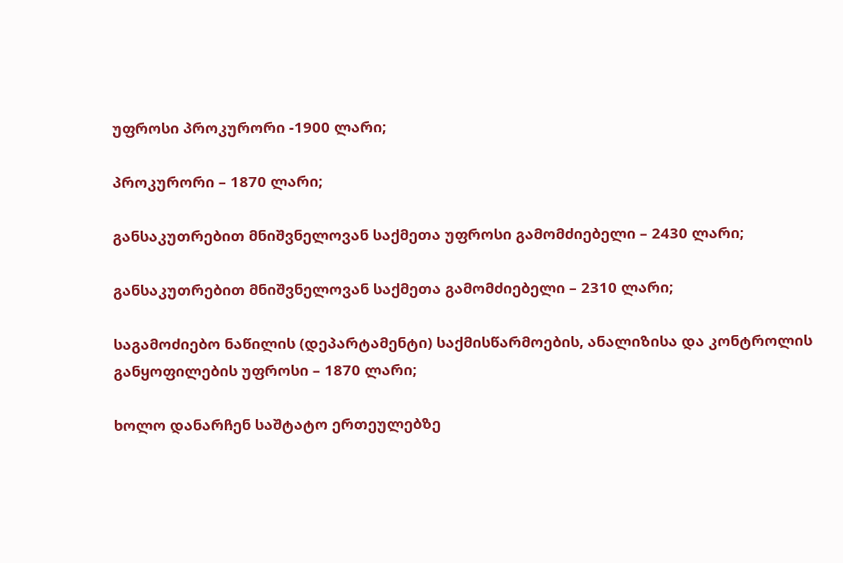უფროსი პროკურორი -1900 ლარი;

პროკურორი – 1870 ლარი;

განსაკუთრებით მნიშვნელოვან საქმეთა უფროსი გამომძიებელი – 2430 ლარი;

განსაკუთრებით მნიშვნელოვან საქმეთა გამომძიებელი – 2310 ლარი;

საგამოძიებო ნაწილის (დეპარტამენტი) საქმისწარმოების, ანალიზისა და კონტროლის განყოფილების უფროსი – 1870 ლარი;

ხოლო დანარჩენ საშტატო ერთეულებზე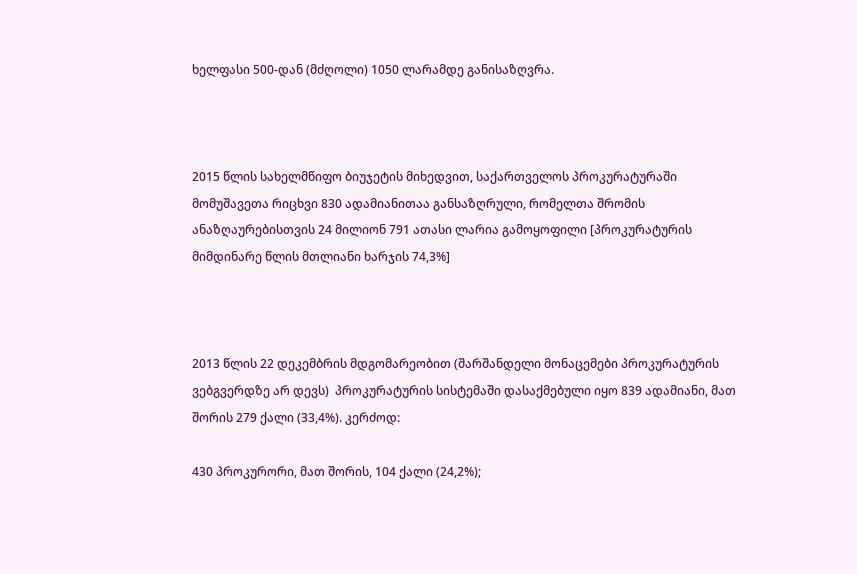ხელფასი 500-დან (მძღოლი) 1050 ლარამდე განისაზღვრა.



2015 წლის სახელმწიფო ბიუჯეტის მიხედვით, საქართველოს პროკურატურაში მომუშავეთა რიცხვი 830 ადამიანითაა განსაზღრული, რომელთა შრომის ანაზღაურებისთვის 24 მილიონ 791 ათასი ლარია გამოყოფილი [პროკურატურის მიმდინარე წლის მთლიანი ხარჯის 74,3%]



2013 წლის 22 დეკემბრის მდგომარეობით (შარშანდელი მონაცემები პროკურატურის ვებგვერდზე არ დევს)  პროკურატურის სისტემაში დასაქმებული იყო 839 ადამიანი, მათ შორის 279 ქალი (33,4%). კერძოდ:

430 პროკურორი, მათ შორის, 104 ქალი (24,2%);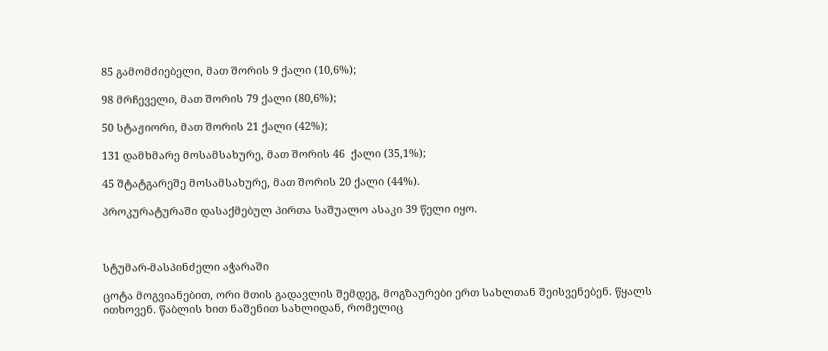85 გამომძიებელი, მათ შორის 9 ქალი (10,6%);

98 მრჩეველი, მათ შორის 79 ქალი (80,6%);

50 სტაჟიორი, მათ შორის 21 ქალი (42%);

131 დამხმარე მოსამსახურე, მათ შორის 46  ქალი (35,1%);

45 შტატგარეშე მოსამსახურე, მათ შორის 20 ქალი (44%).

პროკურატურაში დასაქმებულ პირთა საშუალო ასაკი 39 წელი იყო.



სტუმარ-მასპინძელი აჭარაში

ცოტა მოგვიანებით, ორი მთის გადავლის შემდეგ, მოგზაურები ერთ სახლთან შეისვენებენ. წყალს ითხოვენ. წაბლის ხით ნაშენით სახლიდან, რომელიც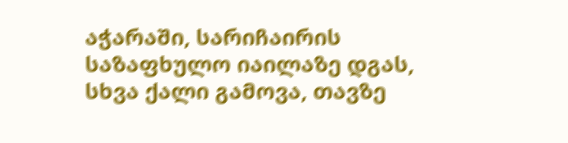აჭარაში, სარიჩაირის საზაფხულო იაილაზე დგას, სხვა ქალი გამოვა, თავზე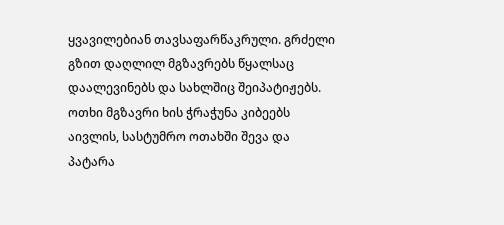ყვავილებიან თავსაფარწაკრული. გრძელი გზით დაღლილ მგზავრებს წყალსაც დაალევინებს და სახლშიც შეიპატიჟებს. ოთხი მგზავრი ხის ჭრაჭუნა კიბეებს აივლის, სასტუმრო ოთახში შევა და პატარა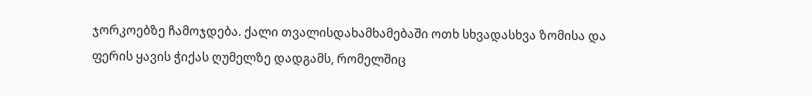ჯორკოებზე ჩამოჯდება. ქალი თვალისდახამხამებაში ოთხ სხვადასხვა ზომისა და ფერის ყავის ჭიქას ღუმელზე დადგამს, რომელშიც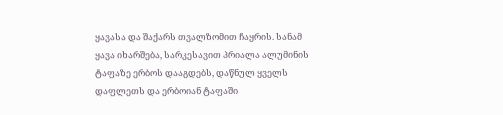ყავასა და შაქარს თვალზომით ჩაყრის. სანამ ყავა იხარშება, სარკესავით პრიალა ალუმინის ტაფაზე ერბოს დააგდებს, დაწნულ ყველს დაფლეთს და ერბოიან ტაფაში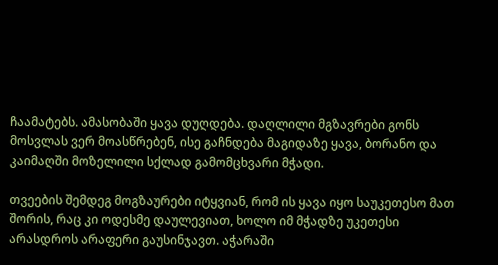ჩაამატებს. ამასობაში ყავა დუღდება. დაღლილი მგზავრები გონს მოსვლას ვერ მოასწრებენ, ისე გაჩნდება მაგიდაზე ყავა, ბორანო და კაიმაღში მოზელილი სქლად გამომცხვარი მჭადი.

თვეების შემდეგ მოგზაურები იტყვიან, რომ ის ყავა იყო საუკეთესო მათ შორის, რაც კი ოდესმე დაულევიათ, ხოლო იმ მჭადზე უკეთესი არასდროს არაფერი გაუსინჯავთ. აჭარაში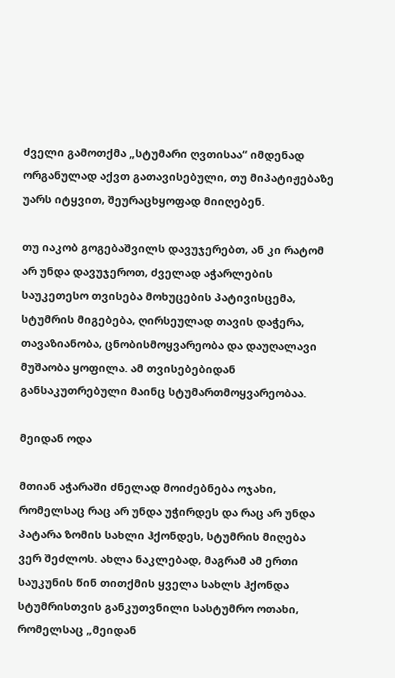ძველი გამოთქმა „სტუმარი ღვთისაა“ იმდენად ორგანულად აქვთ გათავისებული, თუ მიპატიჟებაზე უარს იტყვით, შეურაცხყოფად მიიღებენ.

თუ იაკობ გოგებაშვილს დავუჯერებთ, ან კი რატომ არ უნდა დავუჯეროთ, ძველად აჭარლების საუკეთესო თვისება მოხუცების პატივისცემა, სტუმრის მიგებება, ღირსეულად თავის დაჭერა, თავაზიანობა, ცნობისმოყვარეობა და დაუღალავი მუშაობა ყოფილა. ამ თვისებებიდან განსაკუთრებული მაინც სტუმართმოყვარეობაა.

მეიდან ოდა

მთიან აჭარაში ძნელად მოიძებნება ოჯახი, რომელსაც რაც არ უნდა უჭირდეს და რაც არ უნდა პატარა ზომის სახლი ჰქონდეს, სტუმრის მიღება ვერ შეძლოს. ახლა ნაკლებად, მაგრამ ამ ერთი საუკუნის წინ თითქმის ყველა სახლს ჰქონდა სტუმრისთვის განკუთვნილი სასტუმრო ოთახი, რომელსაც „მეიდან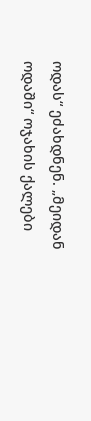ოდას“ ეძახდნენ. „მეიდან ოდაში“ ოჯახის ქალები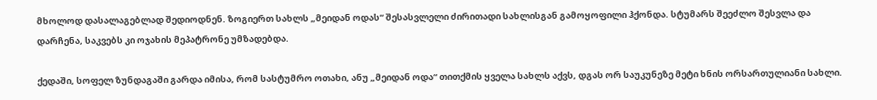მხოლოდ დასალაგებლად შედიოდნენ. ზოგიერთ სახლს „მეიდან ოდას“ შესასვლელი ძირითადი სახლისგან გამოყოფილი ჰქონდა. სტუმარს შეეძლო შესვლა და დარჩენა, საკვებს კი ოჯახის მეპატრონე უმზადებდა.

ქედაში, სოფელ ზუნდაგაში გარდა იმისა, რომ სასტუმრო ოთახი, ანუ „მეიდან ოდა“ თითქმის ყველა სახლს აქვს, დგას ორ საუკუნეზე მეტი ხნის ორსართულიანი სახლი.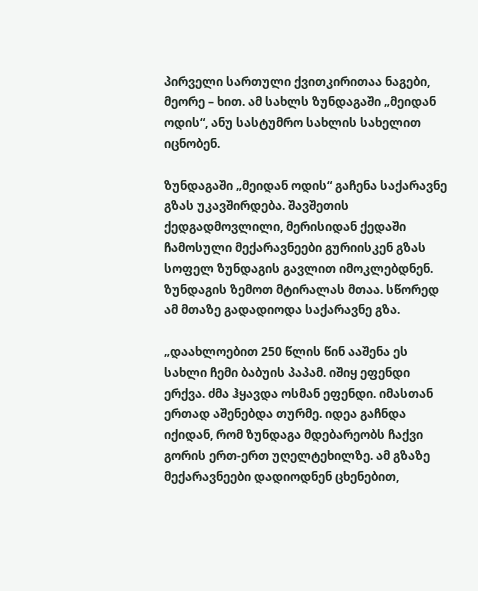პირველი სართული ქვითკირითაა ნაგები, მეორე – ხით. ამ სახლს ზუნდაგაში „მეიდან ოდის“, ანუ სასტუმრო სახლის სახელით იცნობენ.

ზუნდაგაში „მეიდან ოდის“ გაჩენა საქარავნე გზას უკავშირდება. შავშეთის ქედგადმოვლილი, მერისიდან ქედაში ჩამოსული მექარავნეები გურიისკენ გზას სოფელ ზუნდაგის გავლით იმოკლებდნენ. ზუნდაგის ზემოთ მტირალას მთაა. სწორედ ამ მთაზე გადადიოდა საქარავნე გზა.

„დაახლოებით 250 წლის წინ ააშენა ეს სახლი ჩემი ბაბუის პაპამ. იშიყ ეფენდი ერქვა. ძმა ჰყავდა ოსმან ეფენდი. იმასთან ერთად აშენებდა თურმე. იდეა გაჩნდა იქიდან, რომ ზუნდაგა მდებარეობს ჩაქვი გორის ერთ-ერთ უღელტეხილზე. ამ გზაზე მექარავნეები დადიოდნენ ცხენებით,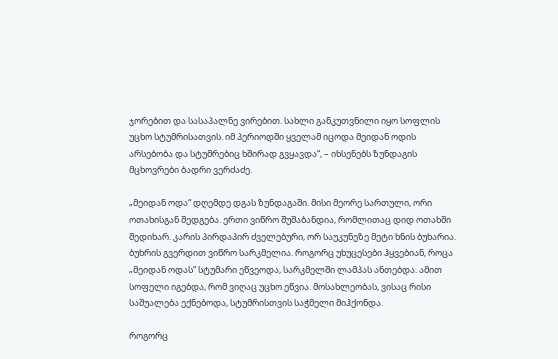ჯორებით და სასაპალნე ვირებით. სახლი განკუთვნილი იყო სოფლის უცხო სტუმრისათვის. იმ პერიოდში ყველამ იცოდა მეიდან ოდის არსებობა და სტუმრებიც ხშირად გვყავდა“, – იხსენებს ზუნდაგის მცხოვრები ბადრი ვერძაძე.

„მეიდან ოდა“ დღემდე დგას ზუნდაგაში. მისი მეორე სართული, ორი ოთახისგან შედგება. ერთი ვიწრო შუშაბანდია, რომლითაც დიდ ოთახში შედიხარ. კარის პირდაპირ ძველებური, ორ საუკუნეზე მეტი ხნის ბუხარია. ბუხრის გვერდით ვიწრო სარკმელია. როგორც უხუცესები ჰყვებიან, როცა „მეიდან ოდას“ სტუმარი ეწვეოდა, სარკმელში ლამპას ანთებდა. ამით სოფელი იგებდა, რომ ვიღაც უცხო ეწვია. მოსახლეობას, ვისაც რისი საშუალება ექნებოდა, სტუმრისთვის საჭმელი მიჰქონდა.

როგორც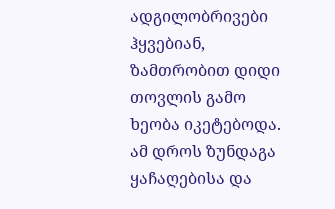ადგილობრივები ჰყვებიან, ზამთრობით დიდი თოვლის გამო ხეობა იკეტებოდა. ამ დროს ზუნდაგა ყაჩაღებისა და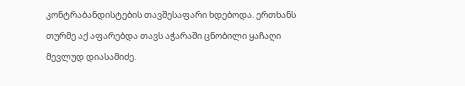კონტრაბანდისტების თავშესაფარი ხდებოდა. ერთხანს თურმე აქ აფარებდა თავს აჭარაში ცნობილი ყაჩაღი მევლუდ დიასამიძე.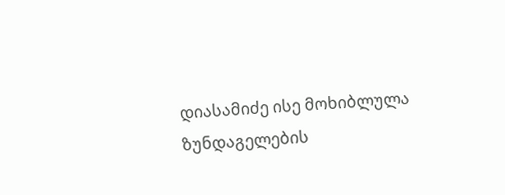დიასამიძე ისე მოხიბლულა ზუნდაგელების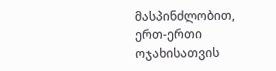მასპინძლობით, ერთ-ერთი ოჯახისათვის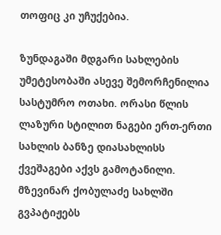თოფიც კი უჩუქებია.

ზუნდაგაში მდგარი სახლების უმეტესობაში ასევე შემორჩენილია სასტუმრო ოთახი. ორასი წლის ლაზური სტილით ნაგები ერთ-ერთი სახლის ბანზე დიასახლისს ქვეშაგები აქვს გამოტანილი. მზევინარ ქობულაძე სახლში გვპატიჟებს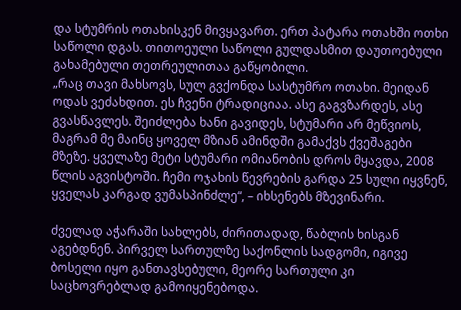და სტუმრის ოთახისკენ მივყავართ. ერთ პატარა ოთახში ოთხი საწოლი დგას. თითოეული საწოლი გულდასმით დაუთოებული გახამებული თეთრეულითაა გაწყობილი.
„რაც თავი მახსოვს, სულ გვქონდა სასტუმრო ოთახი. მეიდან ოდას ვეძახდით. ეს ჩვენი ტრადიციაა. ასე გაგვზარდეს, ასე გვასწავლეს. შეიძლება ხანი გავიდეს, სტუმარი არ მეწვიოს, მაგრამ მე მაინც ყოველ მზიან ამინდში გამაქვს ქვეშაგები მზეზე. ყველაზე მეტი სტუმარი ომიანობის დროს მყავდა, 2008 წლის აგვისტოში. ჩემი ოჯახის წევრების გარდა 25 სული იყვნენ, ყველას კარგად ვუმასპინძლე“, – იხსენებს მზევინარი.

ძველად აჭარაში სახლებს, ძირითადად, წაბლის ხისგან აგებდნენ. პირველ სართულზე საქონლის სადგომი, იგივე ბოსელი იყო განთავსებული, მეორე სართული კი საცხოვრებლად გამოიყენებოდა.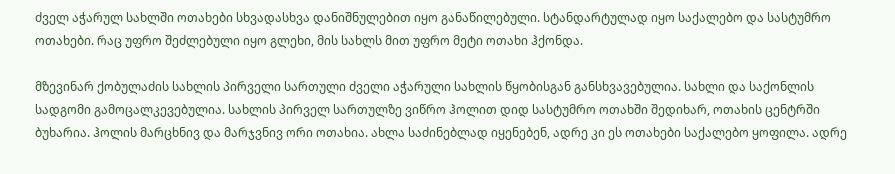ძველ აჭარულ სახლში ოთახები სხვადასხვა დანიშნულებით იყო განაწილებული. სტანდარტულად იყო საქალებო და სასტუმრო ოთახები. რაც უფრო შეძლებული იყო გლეხი, მის სახლს მით უფრო მეტი ოთახი ჰქონდა.

მზევინარ ქობულაძის სახლის პირველი სართული ძველი აჭარული სახლის წყობისგან განსხვავებულია. სახლი და საქონლის სადგომი გამოცალკევებულია. სახლის პირველ სართულზე ვიწრო ჰოლით დიდ სასტუმრო ოთახში შედიხარ, ოთახის ცენტრში ბუხარია. ჰოლის მარცხნივ და მარჯვნივ ორი ოთახია. ახლა საძინებლად იყენებენ, ადრე კი ეს ოთახები საქალებო ყოფილა. ადრე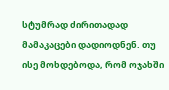სტუმრად ძირითადად მამაკაცები დადიოდნენ. თუ ისე მოხდებოდა, რომ ოჯახში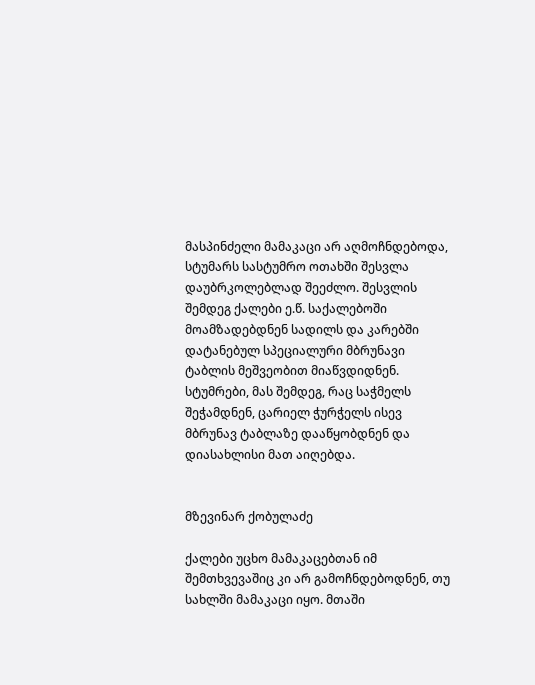მასპინძელი მამაკაცი არ აღმოჩნდებოდა, სტუმარს სასტუმრო ოთახში შესვლა დაუბრკოლებლად შეეძლო. შესვლის შემდეგ ქალები ე.წ. საქალებოში მოამზადებდნენ სადილს და კარებში დატანებულ სპეციალური მბრუნავი ტაბლის მეშვეობით მიაწვდიდნენ. სტუმრები, მას შემდეგ, რაც საჭმელს შეჭამდნენ, ცარიელ ჭურჭელს ისევ მბრუნავ ტაბლაზე დააწყობდნენ და დიასახლისი მათ აიღებდა.


მზევინარ ქობულაძე

ქალები უცხო მამაკაცებთან იმ შემთხვევაშიც კი არ გამოჩნდებოდნენ, თუ სახლში მამაკაცი იყო. მთაში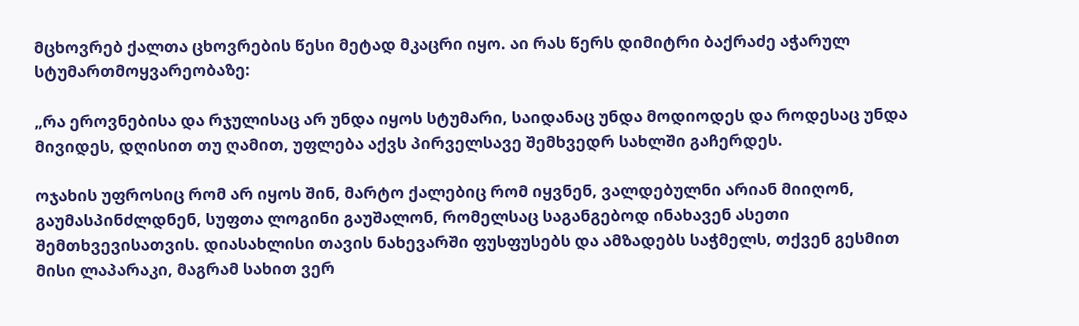მცხოვრებ ქალთა ცხოვრების წესი მეტად მკაცრი იყო. აი რას წერს დიმიტრი ბაქრაძე აჭარულ სტუმართმოყვარეობაზე:

„რა ეროვნებისა და რჯულისაც არ უნდა იყოს სტუმარი, საიდანაც უნდა მოდიოდეს და როდესაც უნდა მივიდეს, დღისით თუ ღამით, უფლება აქვს პირველსავე შემხვედრ სახლში გაჩერდეს.

ოჯახის უფროსიც რომ არ იყოს შინ, მარტო ქალებიც რომ იყვნენ, ვალდებულნი არიან მიიღონ, გაუმასპინძლდნენ, სუფთა ლოგინი გაუშალონ, რომელსაც საგანგებოდ ინახავენ ასეთი შემთხვევისათვის. დიასახლისი თავის ნახევარში ფუსფუსებს და ამზადებს საჭმელს, თქვენ გესმით მისი ლაპარაკი, მაგრამ სახით ვერ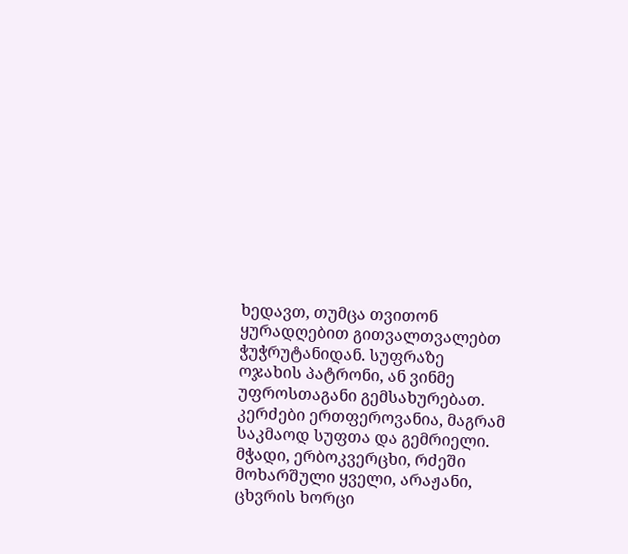ხედავთ, თუმცა თვითონ ყურადღებით გითვალთვალებთ ჭუჭრუტანიდან. სუფრაზე ოჯახის პატრონი, ან ვინმე უფროსთაგანი გემსახურებათ. კერძები ერთფეროვანია, მაგრამ საკმაოდ სუფთა და გემრიელი. მჭადი, ერბოკვერცხი, რძეში მოხარშული ყველი, არაჟანი, ცხვრის ხორცი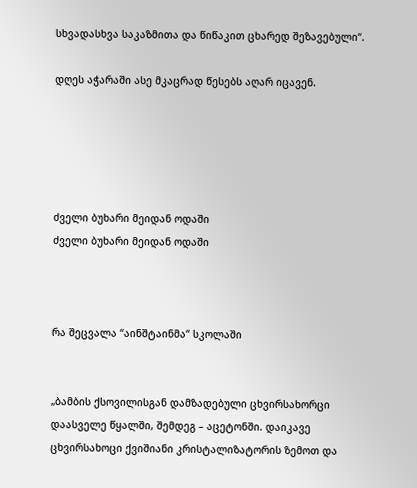სხვადასხვა საკაზმითა და წიწაკით ცხარედ შეზავებული“.

დღეს აჭარაში ასე მკაცრად წესებს აღარ იცავენ.





ძველი ბუხარი მეიდან ოდაში
ძველი ბუხარი მეიდან ოდაში



რა შეცვალა “აინშტაინმა“ სკოლაში


„ბამბის ქსოვილისგან დამზადებული ცხვირსახორცი დაასველე წყალში, შემდეგ – აცეტონში. დაიკავე ცხვირსახოცი ქვიშიანი კრისტალიზატორის ზემოთ და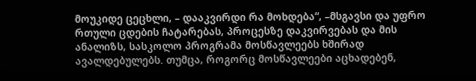მოუკიდე ცეცხლი, – დააკვირდი რა მოხდება“, –მსგავსი და უფრო რთული ცდების ჩატარებას, პროცესზე დაკვირვებას და მის ანალიზს, სასკოლო პროგრამა მოსწავლეებს ხშირად ავალდებულებს. თუმცა, როგორც მოსწავლეები აცხადებენ,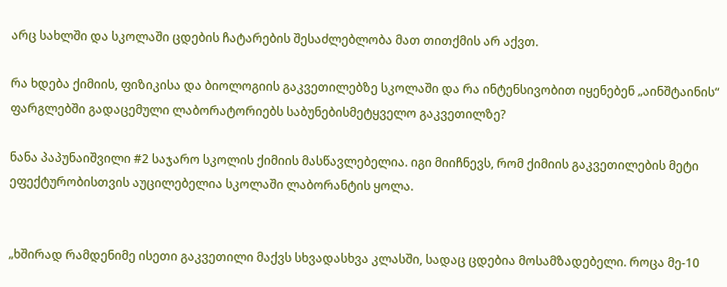არც სახლში და სკოლაში ცდების ჩატარების შესაძლებლობა მათ თითქმის არ აქვთ.

რა ხდება ქიმიის, ფიზიკისა და ბიოლოგიის გაკვეთილებზე სკოლაში და რა ინტენსივობით იყენებენ „აინშტაინის“ ფარგლებში გადაცემული ლაბორატორიებს საბუნებისმეტყველო გაკვეთილზე?

ნანა პაპუნაიშვილი #2 საჯარო სკოლის ქიმიის მასწავლებელია. იგი მიიჩნევს, რომ ქიმიის გაკვეთილების მეტი ეფექტურობისთვის აუცილებელია სკოლაში ლაბორანტის ყოლა.


„ხშირად რამდენიმე ისეთი გაკვეთილი მაქვს სხვადასხვა კლასში, სადაც ცდებია მოსამზადებელი. როცა მე-10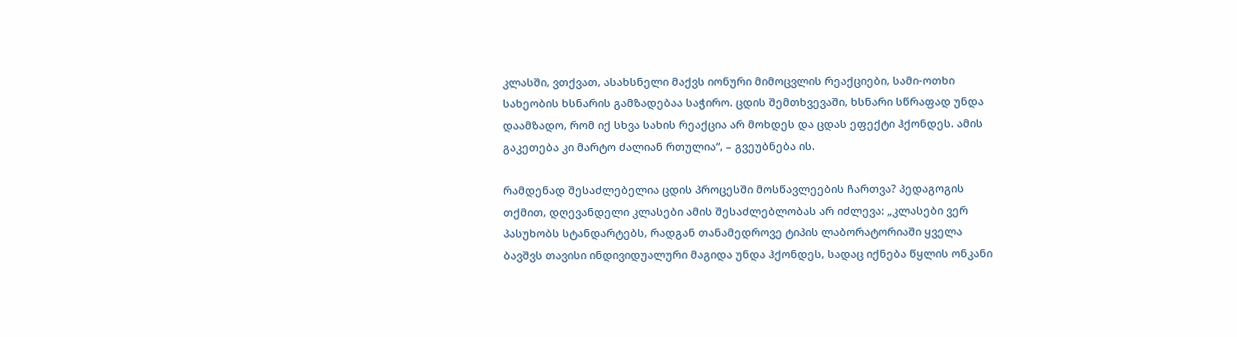კლასში, ვთქვათ, ასახსნელი მაქვს იონური მიმოცვლის რეაქციები, სამი-ოთხი სახეობის ხსნარის გამზადებაა საჭირო. ცდის შემთხვევაში, ხსნარი სწრაფად უნდა დაამზადო, რომ იქ სხვა სახის რეაქცია არ მოხდეს და ცდას ეფექტი ჰქონდეს. ამის გაკეთება კი მარტო ძალიან რთულია“, – გვეუბნება ის.

რამდენად შესაძლებელია ცდის პროცესში მოსწავლეების ჩართვა? პედაგოგის თქმით, დღევანდელი კლასები ამის შესაძლებლობას არ იძლევა: „კლასები ვერ პასუხობს სტანდარტებს, რადგან თანამედროვე ტიპის ლაბორატორიაში ყველა ბავშვს თავისი ინდივიდუალური მაგიდა უნდა ჰქონდეს, სადაც იქნება წყლის ონკანი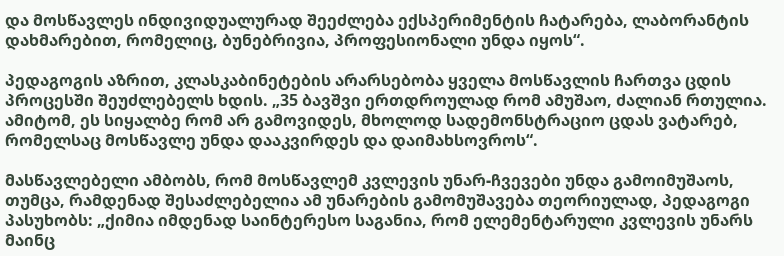და მოსწავლეს ინდივიდუალურად შეეძლება ექსპერიმენტის ჩატარება, ლაბორანტის დახმარებით, რომელიც, ბუნებრივია, პროფესიონალი უნდა იყოს“.

პედაგოგის აზრით, კლასკაბინეტების არარსებობა ყველა მოსწავლის ჩართვა ცდის პროცესში შეუძლებელს ხდის. „35 ბავშვი ერთდროულად რომ ამუშაო, ძალიან რთულია. ამიტომ, ეს სიყალბე რომ არ გამოვიდეს, მხოლოდ სადემონსტრაციო ცდას ვატარებ, რომელსაც მოსწავლე უნდა დააკვირდეს და დაიმახსოვროს“.

მასწავლებელი ამბობს, რომ მოსწავლემ კვლევის უნარ-ჩვევები უნდა გამოიმუშაოს, თუმცა, რამდენად შესაძლებელია ამ უნარების გამომუშავება თეორიულად, პედაგოგი პასუხობს: „ქიმია იმდენად საინტერესო საგანია, რომ ელემენტარული კვლევის უნარს მაინც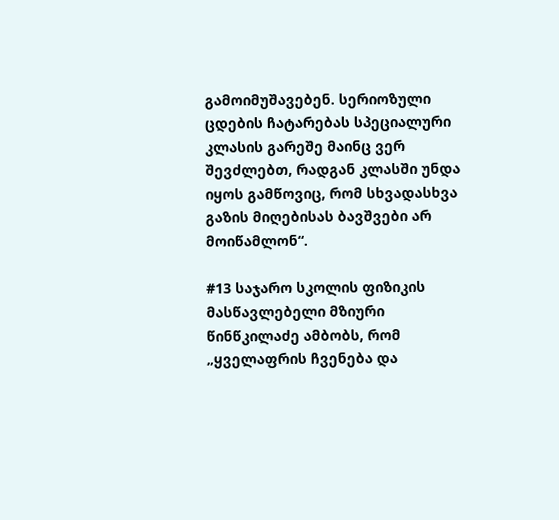გამოიმუშავებენ. სერიოზული ცდების ჩატარებას სპეციალური კლასის გარეშე მაინც ვერ შევძლებთ, რადგან კლასში უნდა იყოს გამწოვიც, რომ სხვადასხვა გაზის მიღებისას ბავშვები არ მოიწამლონ“.

#13 საჯარო სკოლის ფიზიკის მასწავლებელი მზიური წინწკილაძე ამბობს, რომ „ყველაფრის ჩვენება და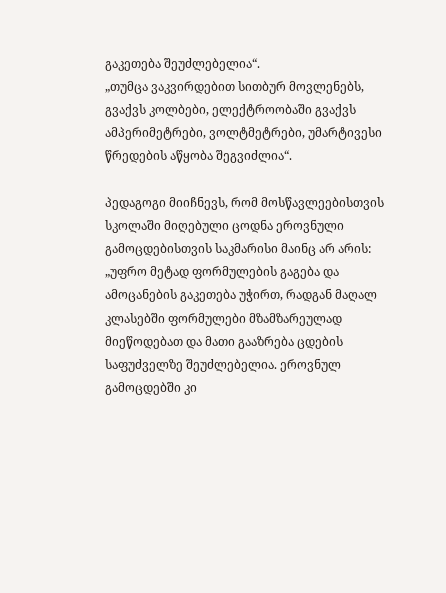გაკეთება შეუძლებელია“.
„თუმცა ვაკვირდებით სითბურ მოვლენებს, გვაქვს კოლბები, ელექტროობაში გვაქვს ამპერიმეტრები, ვოლტმეტრები, უმარტივესი წრედების აწყობა შეგვიძლია“.

პედაგოგი მიიჩნევს, რომ მოსწავლეებისთვის სკოლაში მიღებული ცოდნა ეროვნული გამოცდებისთვის საკმარისი მაინც არ არის: „უფრო მეტად ფორმულების გაგება და ამოცანების გაკეთება უჭირთ, რადგან მაღალ კლასებში ფორმულები მზამზარეულად მიეწოდებათ და მათი გააზრება ცდების საფუძველზე შეუძლებელია. ეროვნულ გამოცდებში კი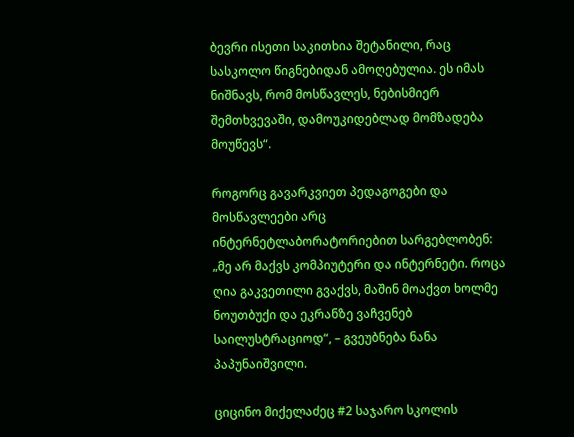ბევრი ისეთი საკითხია შეტანილი, რაც სასკოლო წიგნებიდან ამოღებულია. ეს იმას ნიშნავს, რომ მოსწავლეს, ნებისმიერ შემთხვევაში, დამოუკიდებლად მომზადება მოუწევს“.

როგორც გავარკვიეთ პედაგოგები და მოსწავლეები არც ინტერნეტლაბორატორიებით სარგებლობენ: „მე არ მაქვს კომპიუტერი და ინტერნეტი. როცა ღია გაკვეთილი გვაქვს, მაშინ მოაქვთ ხოლმე ნოუთბუქი და ეკრანზე ვაჩვენებ საილუსტრაციოდ“, – გვეუბნება ნანა პაპუნაიშვილი.

ციცინო მიქელაძეც #2 საჯარო სკოლის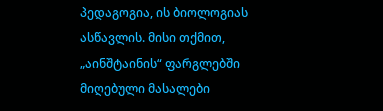პედაგოგია, ის ბიოლოგიას ასწავლის. მისი თქმით, „აინშტაინის“ ფარგლებში მიღებული მასალები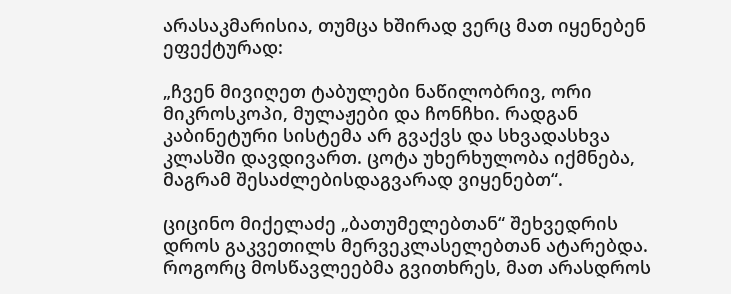არასაკმარისია, თუმცა ხშირად ვერც მათ იყენებენ ეფექტურად:

„ჩვენ მივიღეთ ტაბულები ნაწილობრივ, ორი მიკროსკოპი, მულაჟები და ჩონჩხი. რადგან კაბინეტური სისტემა არ გვაქვს და სხვადასხვა კლასში დავდივართ. ცოტა უხერხულობა იქმნება, მაგრამ შესაძლებისდაგვარად ვიყენებთ“.

ციცინო მიქელაძე „ბათუმელებთან“ შეხვედრის დროს გაკვეთილს მერვეკლასელებთან ატარებდა. როგორც მოსწავლეებმა გვითხრეს, მათ არასდროს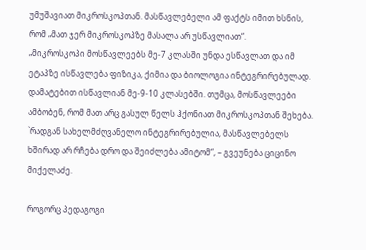უმუშავიათ მიკროსკოპთან. მასწავლებელი ამ ფაქტს იმით ხსნის, რომ „მათ ჯერ მიკროსკოპზე მასალა არ უსწავლიათ“.
„მიკროსკოპი მოსწავლეებს მე-7 კლასში უნდა ესწავლათ და იმ ეტაპზე ისწავლება ფიზიკა, ქიმია და ბიოლოგია ინტეგრირებულად. დამატებით ისწავლიან მე-9-10 კლასებში. თუმცა, მოსწავლეები ამბობენ, რომ მათ არც გასულ წელს ჰქონიათ მიკროსკოპთან შეხება. `რადგან სახელმძღვანელო ინტეგრირებულია, მასწავლებელს ხშირად არ რჩება დრო და შეიძლება ამიტომ“, – გვეუნება ციცინო მიქელაძე.

როგორც პედაგოგი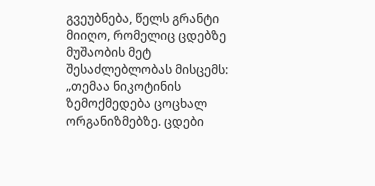გვეუბნება, წელს გრანტი მიიღო, რომელიც ცდებზე მუშაობის მეტ შესაძლებლობას მისცემს: „თემაა ნიკოტინის ზემოქმედება ცოცხალ ორგანიზმებზე. ცდები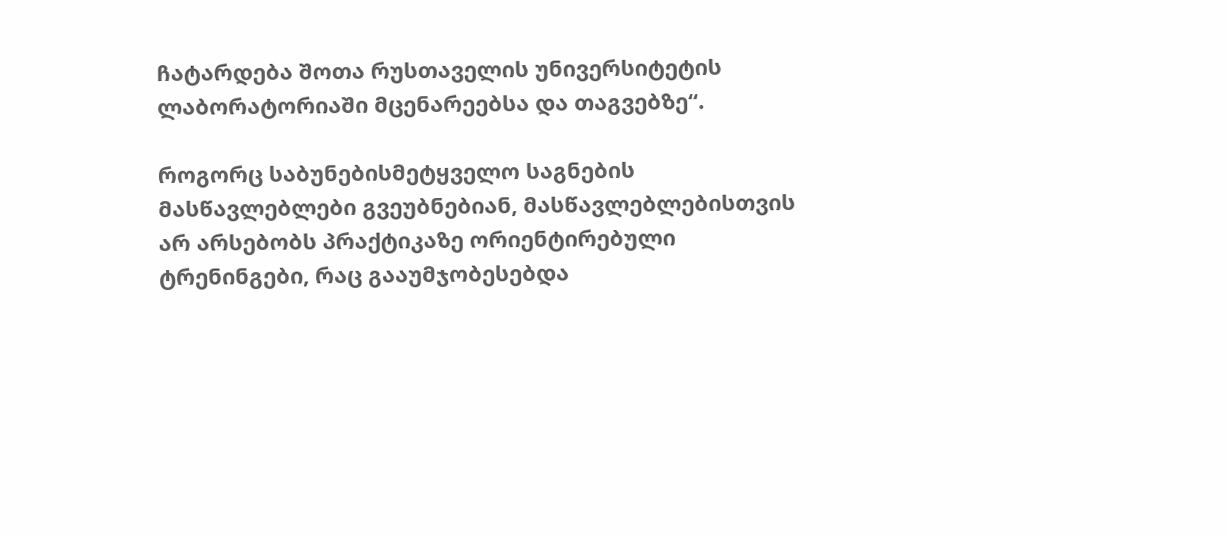ჩატარდება შოთა რუსთაველის უნივერსიტეტის ლაბორატორიაში მცენარეებსა და თაგვებზე“.

როგორც საბუნებისმეტყველო საგნების მასწავლებლები გვეუბნებიან, მასწავლებლებისთვის არ არსებობს პრაქტიკაზე ორიენტირებული ტრენინგები, რაც გააუმჯობესებდა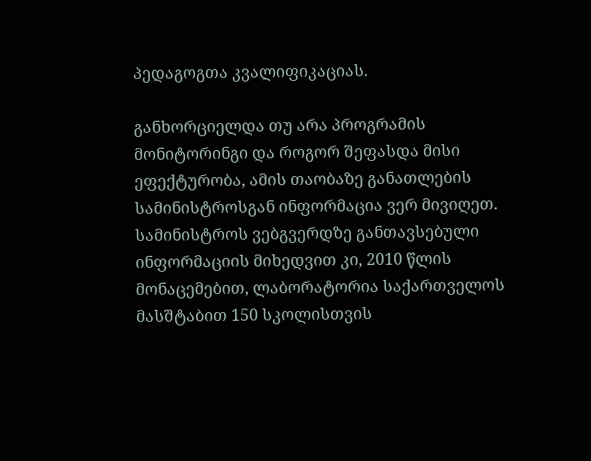პედაგოგთა კვალიფიკაციას.

განხორციელდა თუ არა პროგრამის მონიტორინგი და როგორ შეფასდა მისი ეფექტურობა, ამის თაობაზე განათლების სამინისტროსგან ინფორმაცია ვერ მივიღეთ. სამინისტროს ვებგვერდზე განთავსებული ინფორმაციის მიხედვით კი, 2010 წლის მონაცემებით, ლაბორატორია საქართველოს მასშტაბით 150 სკოლისთვის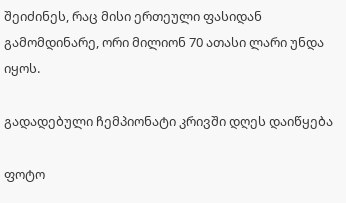შეიძინეს, რაც მისი ერთეული ფასიდან გამომდინარე, ორი მილიონ 70 ათასი ლარი უნდა იყოს.

გადადებული ჩემპიონატი კრივში დღეს დაიწყება

ფოტო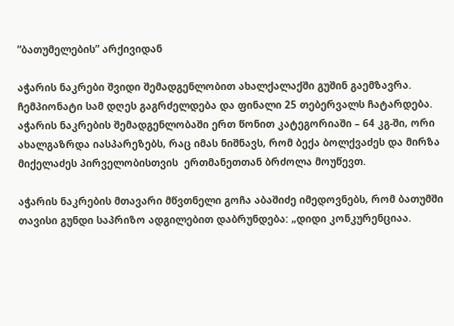”ბათუმელების” არქივიდან

აჭარის ნაკრები შვიდი შემადგენლობით ახალქალაქში გუშინ გაემზავრა. ჩემპიონატი სამ დღეს გაგრძელდება და ფინალი 25 თებერვალს ჩატარდება. აჭარის ნაკრების შემადგენლობაში ერთ წონით კატეგორიაში – 64 კგ-ში, ორი ახალგაზრდა იასპარეზებს, რაც იმას ნიშნავს, რომ ბექა ბოლქვაძეს და მირზა მიქელაძეს პირველობისთვის  ერთმანეთთან ბრძოლა მოუწევთ.

აჭარის ნაკრების მთავარი მწვთნელი გოჩა აბაშიძე იმედოვნებს, რომ ბათუმში თავისი გუნდი საპრიზო ადგილებით დაბრუნდება: „დიდი კონკურენციაა.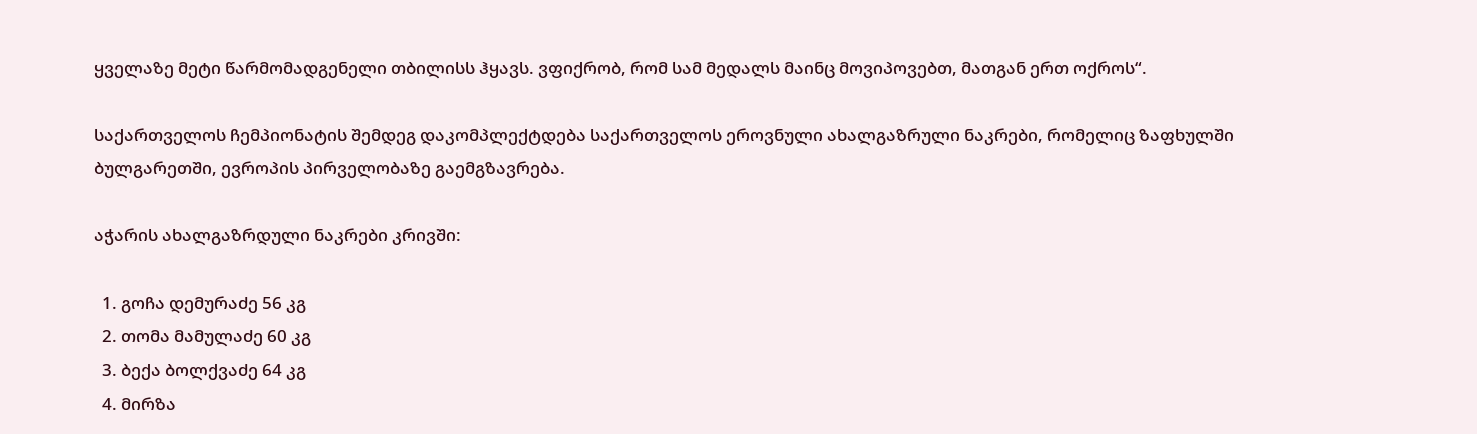ყველაზე მეტი წარმომადგენელი თბილისს ჰყავს. ვფიქრობ, რომ სამ მედალს მაინც მოვიპოვებთ, მათგან ერთ ოქროს“.

საქართველოს ჩემპიონატის შემდეგ დაკომპლექტდება საქართველოს ეროვნული ახალგაზრული ნაკრები, რომელიც ზაფხულში ბულგარეთში, ევროპის პირველობაზე გაემგზავრება.

აჭარის ახალგაზრდული ნაკრები კრივში:

  1. გოჩა დემურაძე 56 კგ
  2. თომა მამულაძე 60 კგ
  3. ბექა ბოლქვაძე 64 კგ
  4. მირზა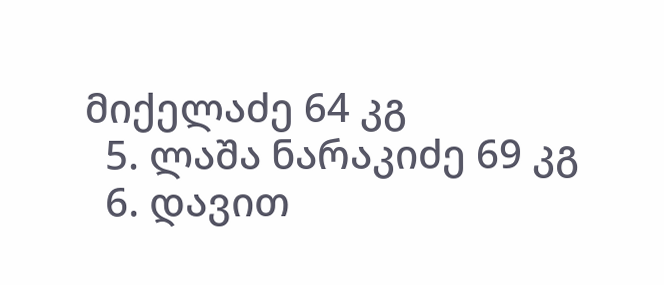მიქელაძე 64 კგ
  5. ლაშა ნარაკიძე 69 კგ
  6. დავით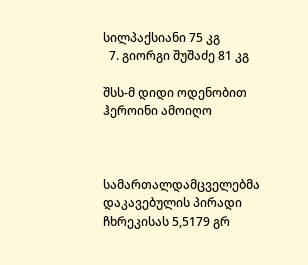სილპაქსიანი 75 კგ
  7. გიორგი შუშაძე 81 კგ

შსს-მ დიდი ოდენობით ჰეროინი ამოიღო



სამართალდამცველებმა დაკავებულის პირადი ჩხრეკისას 5,5179 გრ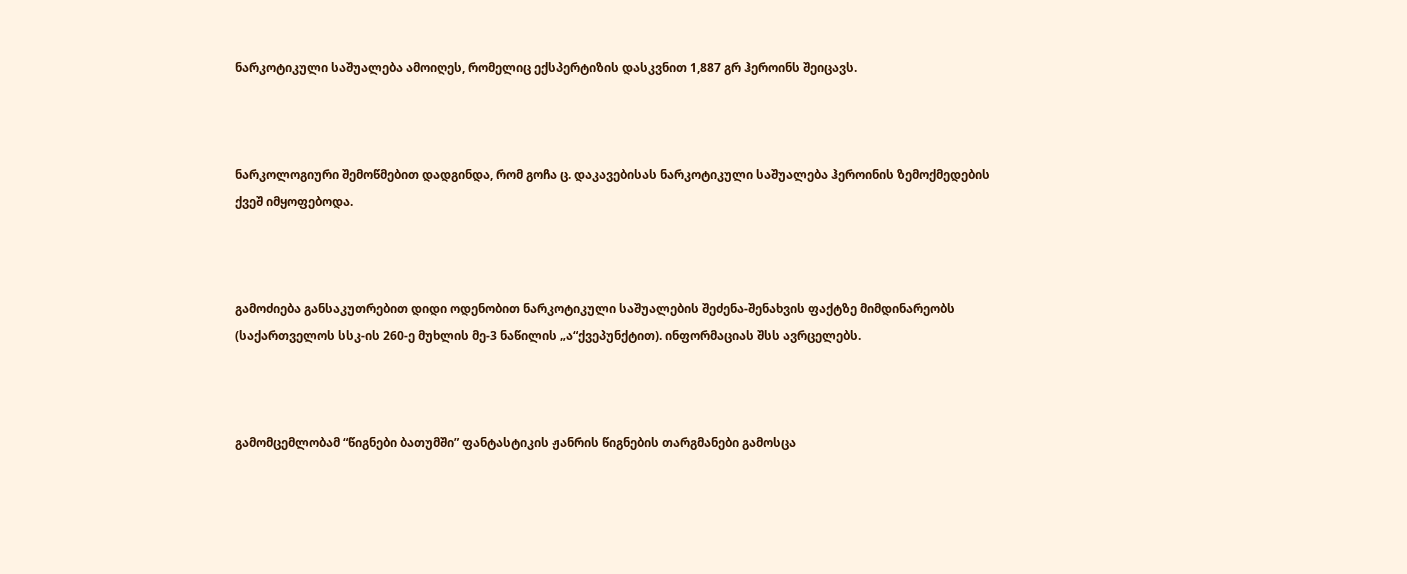ნარკოტიკული საშუალება ამოიღეს, რომელიც ექსპერტიზის დასკვნით 1,887 გრ ჰეროინს შეიცავს.



ნარკოლოგიური შემოწმებით დადგინდა, რომ გოჩა ც. დაკავებისას ნარკოტიკული საშუალება ჰეროინის ზემოქმედების ქვეშ იმყოფებოდა.



გამოძიება განსაკუთრებით დიდი ოდენობით ნარკოტიკული საშუალების შეძენა-შენახვის ფაქტზე მიმდინარეობს (საქართველოს სსკ-ის 260-ე მუხლის მე-3 ნაწილის „ა“ქვეპუნქტით). ინფორმაციას შსს ავრცელებს.



გამომცემლობამ “წიგნები ბათუმში” ფანტასტიკის ჟანრის წიგნების თარგმანები გამოსცა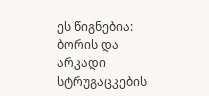ეს წიგნებია: ბორის და არკადი სტრუგაცკების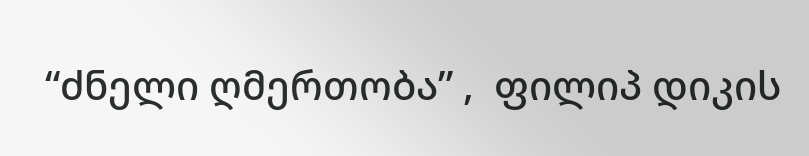“ძნელი ღმერთობა” ,  ფილიპ დიკის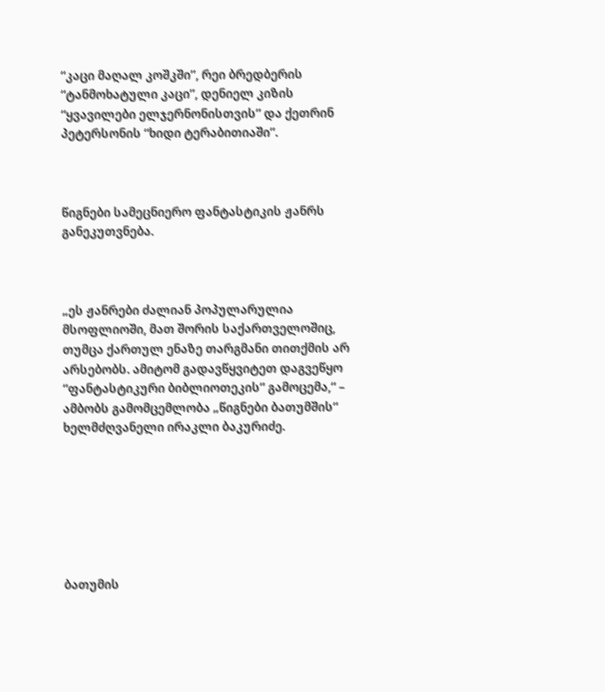“კაცი მაღალ კოშკში”, რეი ბრედბერის “ტანმოხატული კაცი”, დენიელ კიზის “ყვავილები ელჯერნონისთვის” და ქეთრინ პეტერსონის “ხიდი ტერაბითიაში”.



წიგნები სამეცნიერო ფანტასტიკის ჟანრს განეკუთვნება.



„ეს ჟანრები ძალიან პოპულარულია მსოფლიოში, მათ შორის საქართველოშიც, თუმცა ქართულ ენაზე თარგმანი თითქმის არ არსებობს. ამიტომ გადავწყვიტეთ დაგვეწყო “ფანტასტიკური ბიბლიოთეკის” გამოცემა,“ – ამბობს გამომცემლობა „წიგნები ბათუმშის“ ხელმძღვანელი ირაკლი ბაკურიძე.







ბათუმის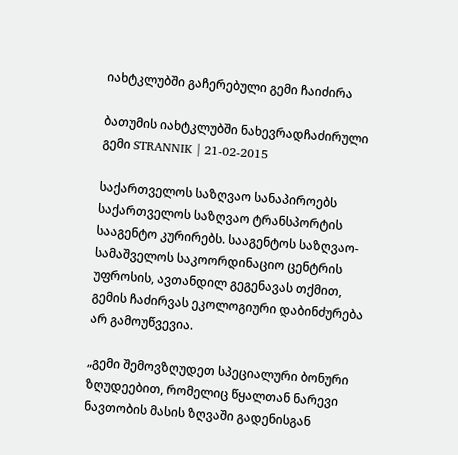იახტკლუბში გაჩერებული გემი ჩაიძირა

ბათუმის იახტკლუბში ნახევრადჩაძირული გემი STRANNIK | 21-02-2015

საქართველოს საზღვაო სანაპიროებს საქართველოს საზღვაო ტრანსპორტის სააგენტო კურირებს. სააგენტოს საზღვაო-სამაშველოს საკოორდინაციო ცენტრის უფროსის, ავთანდილ გეგენავას თქმით, გემის ჩაძირვას ეკოლოგიური დაბინძურება არ გამოუწვევია.

„გემი შემოვზღუდეთ სპეციალური ბონური ზღუდეებით, რომელიც წყალთან ნარევი ნავთობის მასის ზღვაში გადენისგან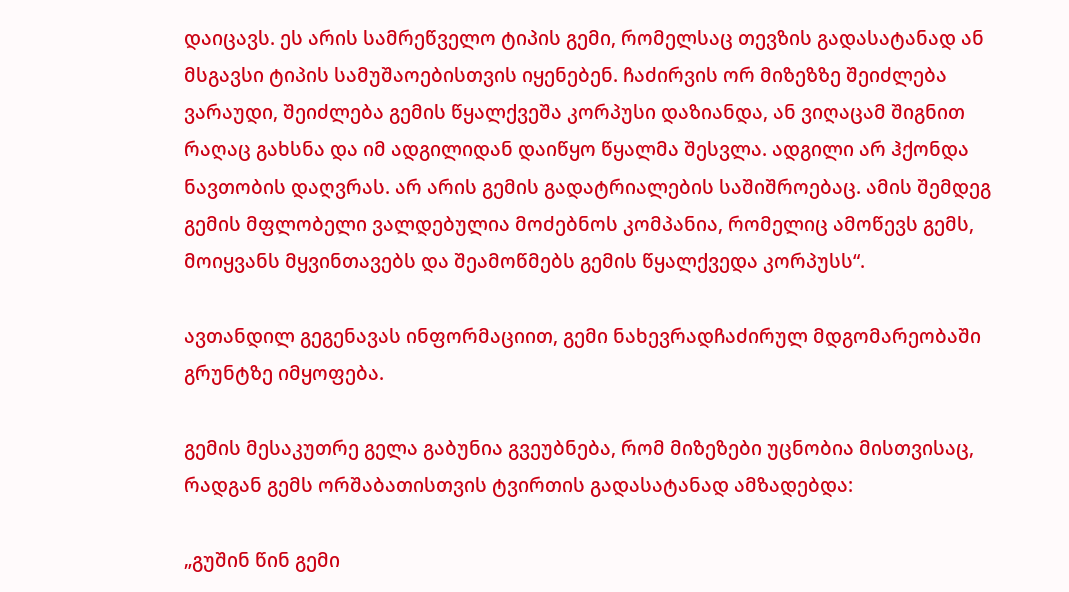დაიცავს. ეს არის სამრეწველო ტიპის გემი, რომელსაც თევზის გადასატანად ან მსგავსი ტიპის სამუშაოებისთვის იყენებენ. ჩაძირვის ორ მიზეზზე შეიძლება ვარაუდი, შეიძლება გემის წყალქვეშა კორპუსი დაზიანდა, ან ვიღაცამ შიგნით რაღაც გახსნა და იმ ადგილიდან დაიწყო წყალმა შესვლა. ადგილი არ ჰქონდა ნავთობის დაღვრას. არ არის გემის გადატრიალების საშიშროებაც. ამის შემდეგ გემის მფლობელი ვალდებულია მოძებნოს კომპანია, რომელიც ამოწევს გემს, მოიყვანს მყვინთავებს და შეამოწმებს გემის წყალქვედა კორპუსს“.

ავთანდილ გეგენავას ინფორმაციით, გემი ნახევრადჩაძირულ მდგომარეობაში გრუნტზე იმყოფება.

გემის მესაკუთრე გელა გაბუნია გვეუბნება, რომ მიზეზები უცნობია მისთვისაც, რადგან გემს ორშაბათისთვის ტვირთის გადასატანად ამზადებდა:

„გუშინ წინ გემი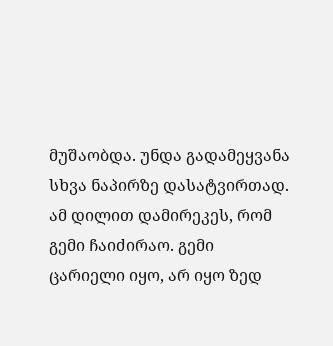მუშაობდა. უნდა გადამეყვანა სხვა ნაპირზე დასატვირთად. ამ დილით დამირეკეს, რომ გემი ჩაიძირაო. გემი ცარიელი იყო, არ იყო ზედ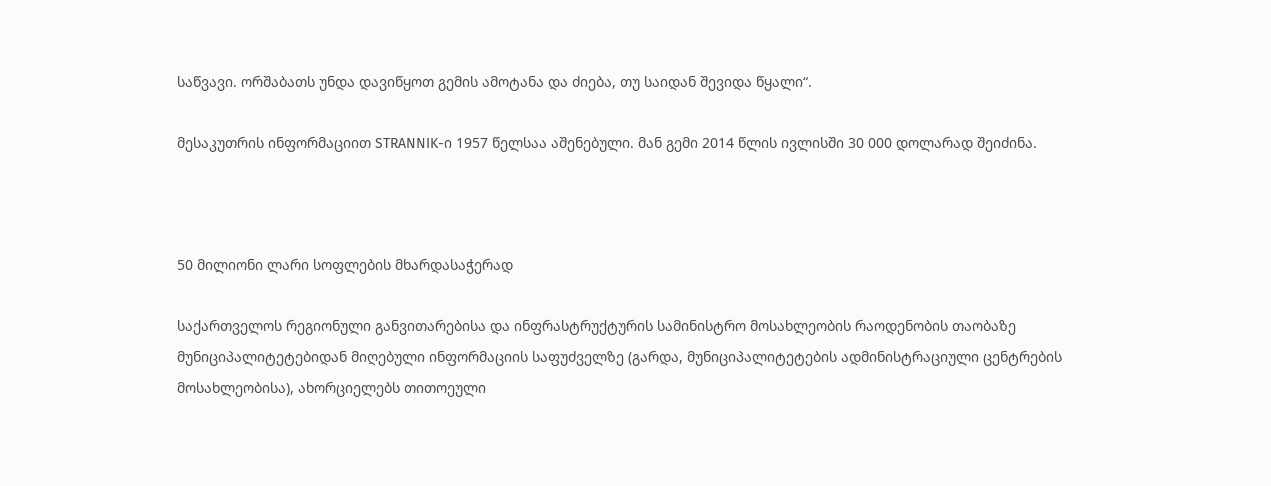საწვავი. ორშაბათს უნდა დავიწყოთ გემის ამოტანა და ძიება, თუ საიდან შევიდა წყალი“.

მესაკუთრის ინფორმაციით STRANNIK-ი 1957 წელსაა აშენებული. მან გემი 2014 წლის ივლისში 30 000 დოლარად შეიძინა.



50 მილიონი ლარი სოფლების მხარდასაჭერად

საქართველოს რეგიონული განვითარებისა და ინფრასტრუქტურის სამინისტრო მოსახლეობის რაოდენობის თაობაზე მუნიციპალიტეტებიდან მიღებული ინფორმაციის საფუძველზე (გარდა, მუნიციპალიტეტების ადმინისტრაციული ცენტრების მოსახლეობისა), ახორციელებს თითოეული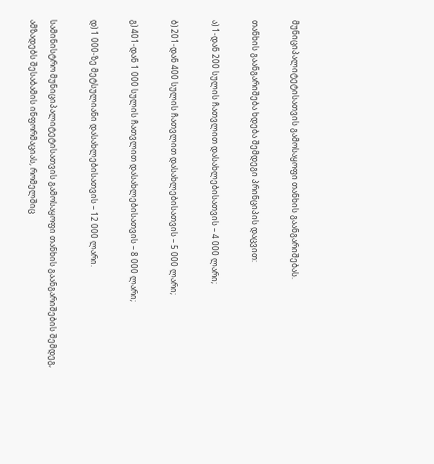მუნიციპალიტეტისათვის გამოსაყოფი თანხის გაანგარიშებას.

თანხის გაანგარიშება ხდება შემდეგი პრინციპის დაცვით:

ა) 1-დან 200 სულის ჩათვლით დასახლებისათვის – 4 000 ლარი;

ბ) 201-დან 400 სულის ჩათვლით დასახლებისათვის – 5 000 ლარი;

გ) 401-დან 1 000 სულის ჩათვლით დასახლებისათვის – 8 000 ლარი;

დ) 1 000-ზე მეტსულიანი დასახლებისათვის – 12 000 ლარი.

სამინისტრო მუნიციპალიტეტისათვის გამოსაყოფი თანხის გაანგარიშების შემდეგ, ამზადებს შესაბამის ინფორმაციას, რომელშიც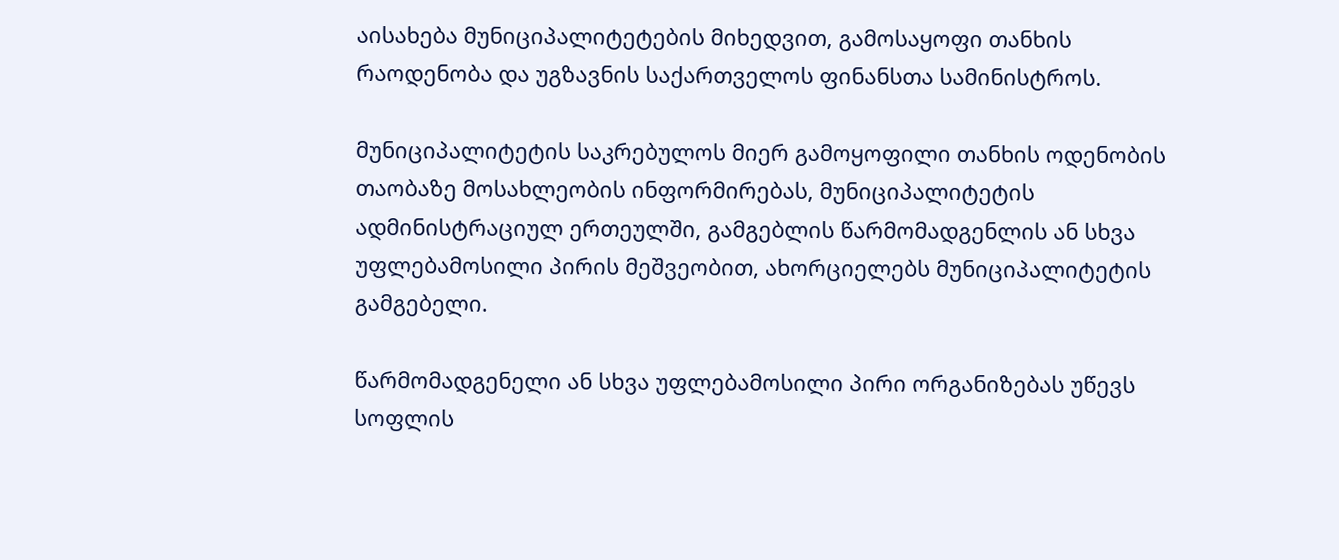აისახება მუნიციპალიტეტების მიხედვით, გამოსაყოფი თანხის რაოდენობა და უგზავნის საქართველოს ფინანსთა სამინისტროს.

მუნიციპალიტეტის საკრებულოს მიერ გამოყოფილი თანხის ოდენობის თაობაზე მოსახლეობის ინფორმირებას, მუნიციპალიტეტის ადმინისტრაციულ ერთეულში, გამგებლის წარმომადგენლის ან სხვა უფლებამოსილი პირის მეშვეობით, ახორციელებს მუნიციპალიტეტის გამგებელი.

წარმომადგენელი ან სხვა უფლებამოსილი პირი ორგანიზებას უწევს სოფლის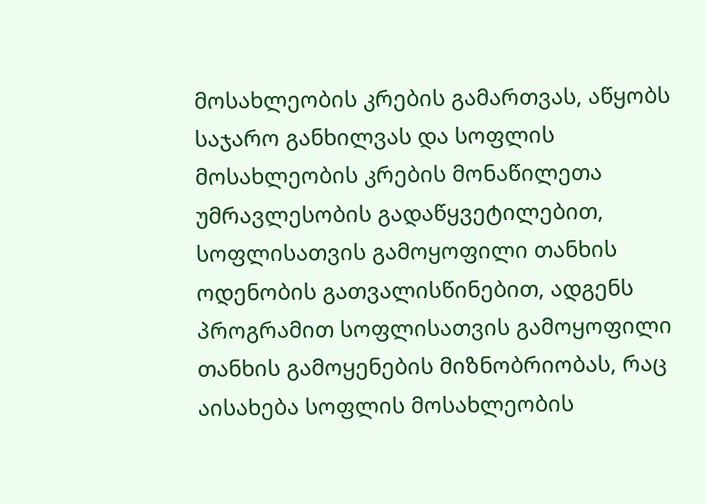მოსახლეობის კრების გამართვას, აწყობს საჯარო განხილვას და სოფლის მოსახლეობის კრების მონაწილეთა უმრავლესობის გადაწყვეტილებით, სოფლისათვის გამოყოფილი თანხის ოდენობის გათვალისწინებით, ადგენს პროგრამით სოფლისათვის გამოყოფილი თანხის გამოყენების მიზნობრიობას, რაც აისახება სოფლის მოსახლეობის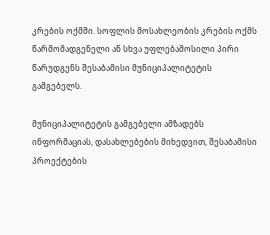კრების ოქმში. სოფლის მოსახლეობის კრების ოქმს წარმომადგენელი ან სხვა უფლებამოსილი პირი წარუდგენს შესაბამისი მუნიციპალიტეტის გამგებელს.

მუნიციპალიტეტის გამგებელი ამზადებს ინფორმაციას, დასახლებების მიხედვით, შესაბამისი პროექტების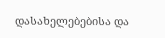დასახელებებისა და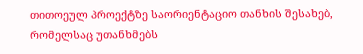თითოეულ პროექტზე საორიენტაციო თანხის შესახებ, რომელსაც უთანხმებს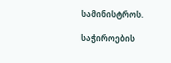სამინისტროს.

საჭიროების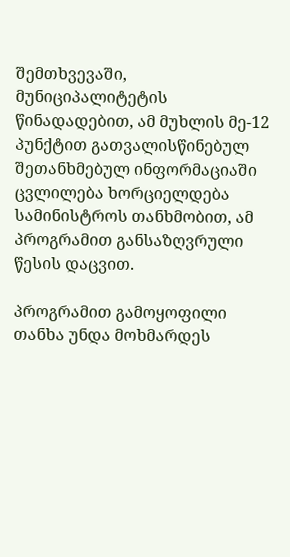შემთხვევაში, მუნიციპალიტეტის წინადადებით, ამ მუხლის მე-12 პუნქტით გათვალისწინებულ შეთანხმებულ ინფორმაციაში ცვლილება ხორციელდება სამინისტროს თანხმობით, ამ პროგრამით განსაზღვრული წესის დაცვით.

პროგრამით გამოყოფილი თანხა უნდა მოხმარდეს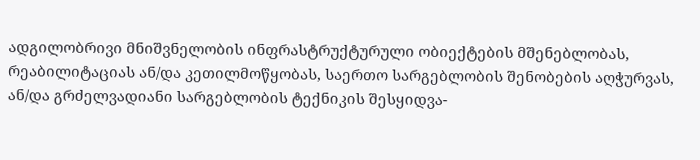ადგილობრივი მნიშვნელობის ინფრასტრუქტურული ობიექტების მშენებლობას, რეაბილიტაციას ან/და კეთილმოწყობას, საერთო სარგებლობის შენობების აღჭურვას, ან/და გრძელვადიანი სარგებლობის ტექნიკის შესყიდვა-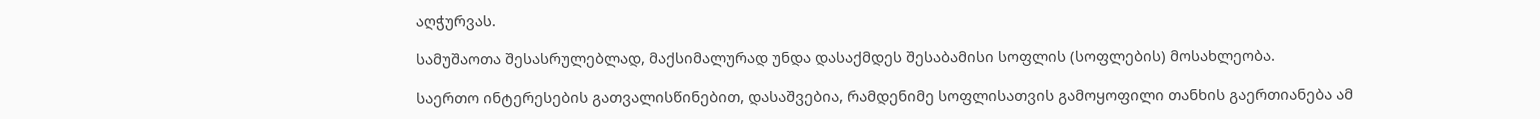აღჭურვას.

სამუშაოთა შესასრულებლად, მაქსიმალურად უნდა დასაქმდეს შესაბამისი სოფლის (სოფლების) მოსახლეობა.

საერთო ინტერესების გათვალისწინებით, დასაშვებია, რამდენიმე სოფლისათვის გამოყოფილი თანხის გაერთიანება ამ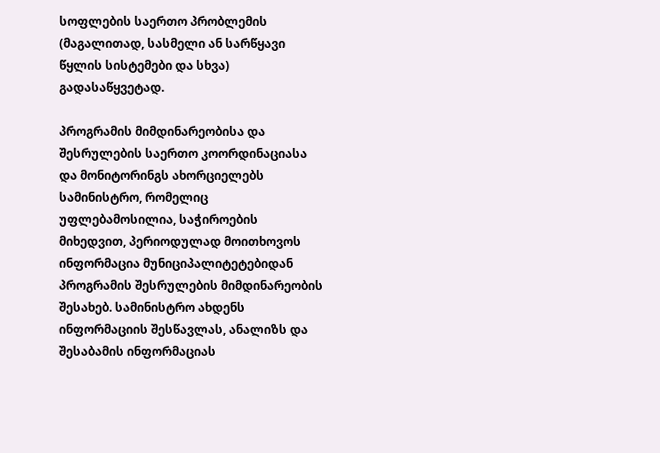სოფლების საერთო პრობლემის (მაგალითად, სასმელი ან სარწყავი წყლის სისტემები და სხვა) გადასაწყვეტად.

პროგრამის მიმდინარეობისა და შესრულების საერთო კოორდინაციასა და მონიტორინგს ახორციელებს სამინისტრო, რომელიც უფლებამოსილია, საჭიროების მიხედვით, პერიოდულად მოითხოვოს ინფორმაცია მუნიციპალიტეტებიდან პროგრამის შესრულების მიმდინარეობის შესახებ. სამინისტრო ახდენს ინფორმაციის შესწავლას, ანალიზს და შესაბამის ინფორმაციას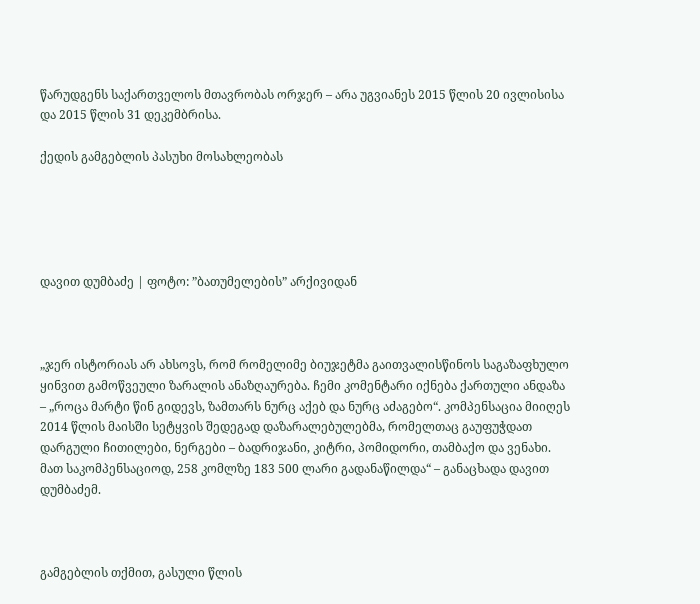წარუდგენს საქართველოს მთავრობას ორჯერ – არა უგვიანეს 2015 წლის 20 ივლისისა და 2015 წლის 31 დეკემბრისა.

ქედის გამგებლის პასუხი მოსახლეობას





დავით დუმბაძე | ფოტო: ”ბათუმელების” არქივიდან



„ჯერ ისტორიას არ ახსოვს, რომ რომელიმე ბიუჯეტმა გაითვალისწინოს საგაზაფხულო ყინვით გამოწვეული ზარალის ანაზღაურება. ჩემი კომენტარი იქნება ქართული ანდაზა – „როცა მარტი წინ გიდევს, ზამთარს ნურც აქებ და ნურც აძაგებო“. კომპენსაცია მიიღეს 2014 წლის მაისში სეტყვის შედეგად დაზარალებულებმა, რომელთაც გაუფუჭდათ დარგული ჩითილები, ნერგები – ბადრიჯანი, კიტრი, პომიდორი, თამბაქო და ვენახი. მათ საკომპენსაციოდ, 258 კომლზე 183 500 ლარი გადანაწილდა“ – განაცხადა დავით დუმბაძემ.



გამგებლის თქმით, გასული წლის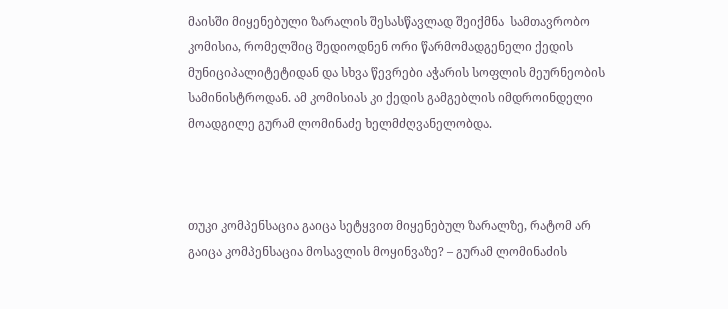მაისში მიყენებული ზარალის შესასწავლად შეიქმნა  სამთავრობო კომისია, რომელშიც შედიოდნენ ორი წარმომადგენელი ქედის მუნიციპალიტეტიდან და სხვა წევრები აჭარის სოფლის მეურნეობის სამინისტროდან. ამ კომისიას კი ქედის გამგებლის იმდროინდელი მოადგილე გურამ ლომინაძე ხელმძღვანელობდა.



თუკი კომპენსაცია გაიცა სეტყვით მიყენებულ ზარალზე, რატომ არ გაიცა კომპენსაცია მოსავლის მოყინვაზე? – გურამ ლომინაძის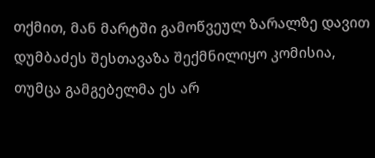თქმით, მან მარტში გამოწვეულ ზარალზე დავით დუმბაძეს შესთავაზა შექმნილიყო კომისია, თუმცა გამგებელმა ეს არ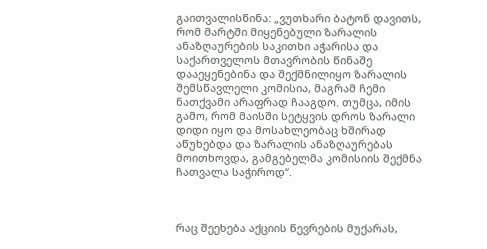გაითვალისწინა: „ვუთხარი ბატონ დავითს, რომ მარტში მიყენებული ზარალის ანაზღაურების საკითხი აჭარისა და საქართველოს მთავრობის წინაშე დააეყენებინა და შექმნილიყო ზარალის შემსწავლელი კომისია, მაგრამ ჩემი ნათქვამი არაფრად ჩააგდო. თუმცა, იმის გამო, რომ მაისში სეტყვის დროს ზარალი დიდი იყო და მოსახლეობაც ხშირად აწუხებდა და ზარალის ანაზღაურებას მოითხოვდა, გამგებელმა კომისიის შექმნა ჩათვალა საჭიროდ“.



რაც შეეხება აქციის წევრების მუქარას,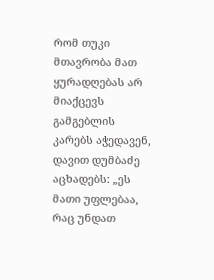რომ თუკი მთავრობა მათ ყურადღებას არ მიაქცევს გამგებლის კარებს აჭედავენ, დავით დუმბაძე აცხადებს: „ეს მათი უფლებაა, რაც უნდათ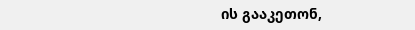ის გააკეთონ,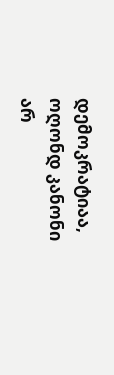დემოკრატიაა, ოღონდ კანონი არ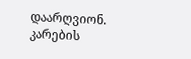დაარღვიონ. კარების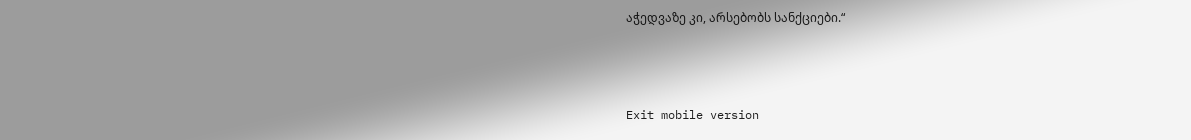აჭედვაზე კი, არსებობს სანქციები.“



Exit mobile version